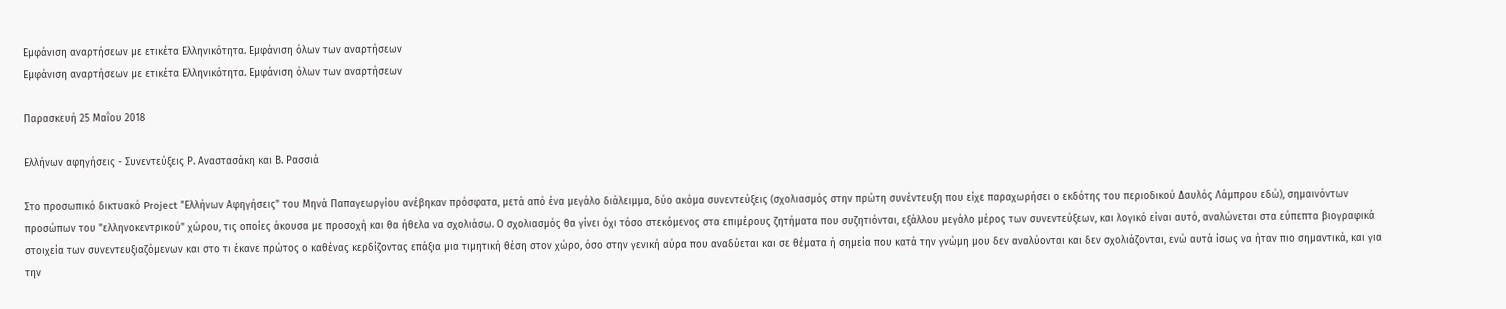Εμφάνιση αναρτήσεων με ετικέτα Ελληνικότητα. Εμφάνιση όλων των αναρτήσεων
Εμφάνιση αναρτήσεων με ετικέτα Ελληνικότητα. Εμφάνιση όλων των αναρτήσεων

Παρασκευή 25 Μαΐου 2018

Ελλήνων αφηγήσεις - Συνεντεύξεις Ρ. Αναστασάκη και Β. Ρασσιά

Στο προσωπικό δικτυακό Project "Ελλήνων Aφηγήσεις" του Μηνά Παπαγεωργίου ανέβηκαν πρόσφατα, μετά από ένα μεγάλο διάλειμμα, δύο ακόμα συνεντεύξεις (σχολιασμός στην πρώτη συνέντευξη που είχε παραχωρήσει ο εκδότης του περιοδικού Δαυλός Λάμπρου εδώ), σημαινόντων προσώπων του "ελληνοκεντρικού" χώρου, τις οποίες άκουσα με προσοχή και θα ήθελα να σχολιάσω. Ο σχολιασμός θα γίνει όχι τόσο στεκόμενος στα επιμέρους ζητήματα που συζητιόνται, εξάλλου μεγάλο μέρος των συνεντεύξεων, και λογικό είναι αυτό, αναλώνεται στα εύπεπτα βιογραφικά στοιχεία των συνεντευξιαζόμενων και στο τι έκανε πρώτος ο καθένας κερδίζοντας επάξια μια τιμητική θέση στον χώρο, όσο στην γενική αύρα που αναδύεται και σε θέματα ή σημεία που κατά την γνώμη μου δεν αναλύονται και δεν σχολιάζονται, ενώ αυτά ίσως να ήταν πιο σημαντικά, και για την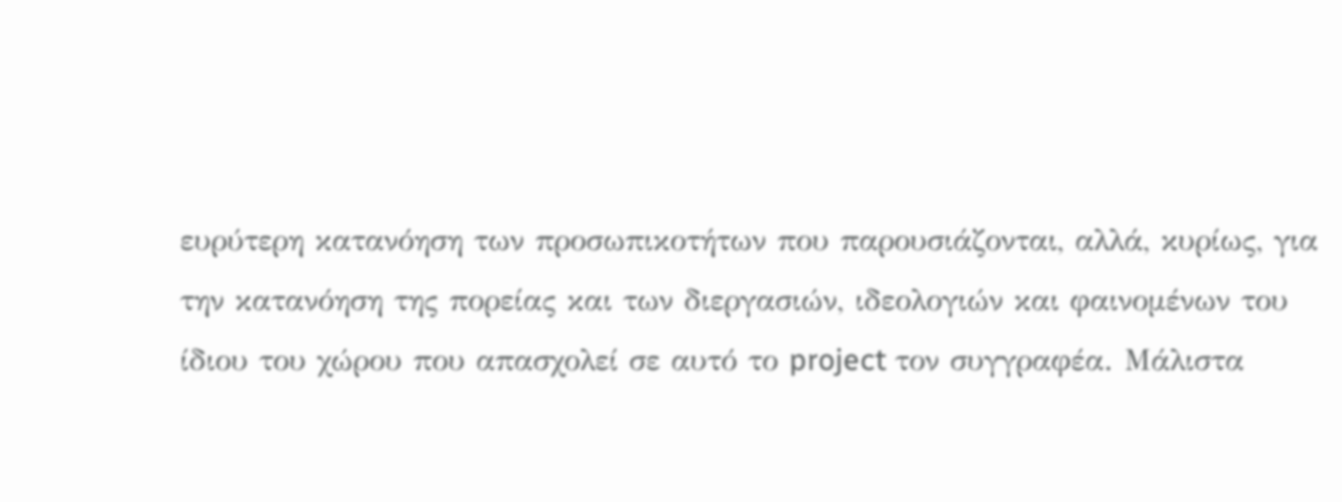ευρύτερη κατανόηση των προσωπικοτήτων που παρουσιάζονται, αλλά, κυρίως, για την κατανόηση της πορείας και των διεργασιών, ιδεολογιών και φαινομένων του ίδιου του χώρου που απασχολεί σε αυτό το project τον συγγραφέα. Μάλιστα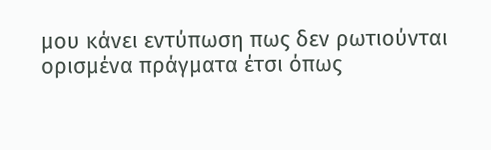μου κάνει εντύπωση πως δεν ρωτιούνται ορισμένα πράγματα έτσι όπως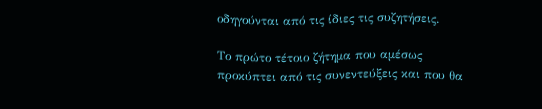οδηγούνται από τις ίδιες τις συζητήσεις.

Το πρώτο τέτοιο ζήτημα που αμέσως προκύπτει από τις συνεντεύξεις και που θα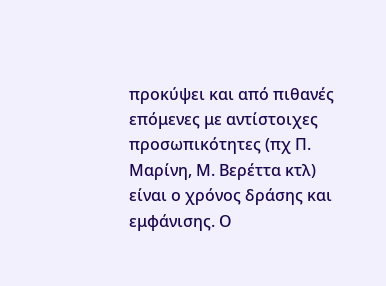προκύψει και από πιθανές επόμενες με αντίστοιχες προσωπικότητες (πχ Π. Μαρίνη, Μ. Βερέττα κτλ) είναι ο χρόνος δράσης και εμφάνισης. Ο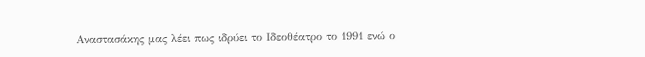Αναστασάκης μας λέει πως ιδρύει το Ιδεοθέατρο το 1991 ενώ ο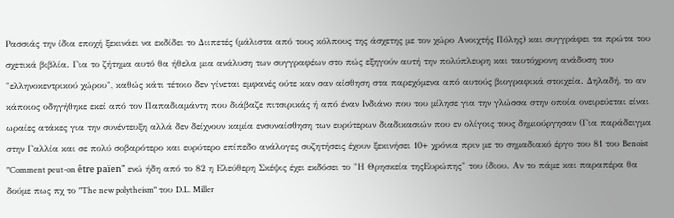Ρασσιάς την ίδια εποχή ξεκινάει να εκδίδει το Διιπετές (μάλιστα από τους κόλπους της άσχετης με τον χώρο Ανοιχτής Πόλης) και συγγράφει τα πρώτα του σχετικά βιβλία. Για το ζήτημα αυτό θα ήθελα μια ανάλυση των συγγραφέων στο πώς εξηγούν αυτή την πολύπλευρη και ταυτόχρονη ανάδυση του "ελληνοκεντρικού χώρου", καθώς κάτι τέτοιο δεν γίνεται εμφανές ούτε καν σαν αίσθηση στα παρεχόμενα από αυτούς βιογραφικά στοιχεία. Δηλαδή, το αν κάποιος οδηγήθηκε εκεί από τον Παπαδιαμάντη που διάβαζε πιτσιρικάς ή από έναν Ινδιάνο που του μίλησε για την γλώσσα στην οποία ονειρεύεται είναι ωραίες ατάκες για την συνέντευξη αλλά δεν δείχνουν καμία ενσυναίσθηση των ευρύτερων διαδικασιών που εν ολίγοις τους δημιούργησαν (Για παράδειγμα στην Γαλλία και σε πολύ σοβαρότερο και ευρύτερο επίπεδο ανάλογες συζητήσεις έχουν ξεκινήσει 10+ χρόνια πριν με το σημαδιακό έργο του 81 του Benoist "Comment peut-on être païen" ενώ ήδη από το 82 η Ελεύθερη Σκέψις έχει εκδόσει το "Η Θρησκεία τηςΕυρώπης" του ίδιου. Αν το πάμε και παραπέρα θα δούμε πως πχ το "The new polytheism" του D.L. Miller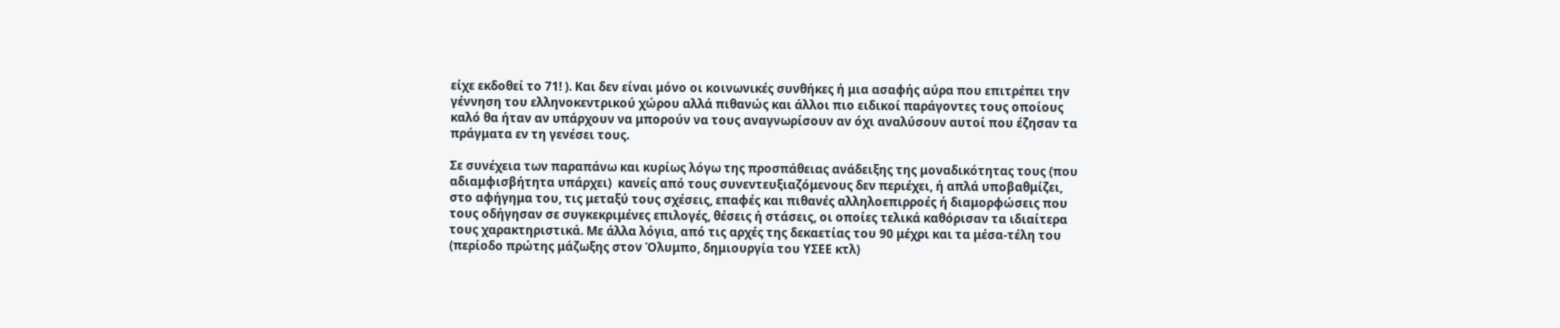είχε εκδοθεί το 71! ). Και δεν είναι μόνο οι κοινωνικές συνθήκες ή μια ασαφής αύρα που επιτρέπει την γέννηση του ελληνοκεντρικού χώρου αλλά πιθανώς και άλλοι πιο ειδικοί παράγοντες τους οποίους καλό θα ήταν αν υπάρχουν να μπορούν να τους αναγνωρίσουν αν όχι αναλύσουν αυτοί που έζησαν τα πράγματα εν τη γενέσει τους.

Σε συνέχεια των παραπάνω και κυρίως λόγω της προσπάθειας ανάδειξης της μοναδικότητας τους (που αδιαμφισβήτητα υπάρχει)  κανείς από τους συνεντευξιαζόμενους δεν περιέχει, ή απλά υποβαθμίζει, στο αφήγημα του, τις μεταξύ τους σχέσεις, επαφές και πιθανές αλληλοεπιρροές ή διαμορφώσεις που τους οδήγησαν σε συγκεκριμένες επιλογές, θέσεις ή στάσεις, οι οποίες τελικά καθόρισαν τα ιδιαίτερα τους χαρακτηριστικά. Με άλλα λόγια, από τις αρχές της δεκαετίας του 90 μέχρι και τα μέσα-τέλη του (περίοδο πρώτης μάζωξης στον Όλυμπο, δημιουργία του ΥΣΕΕ κτλ)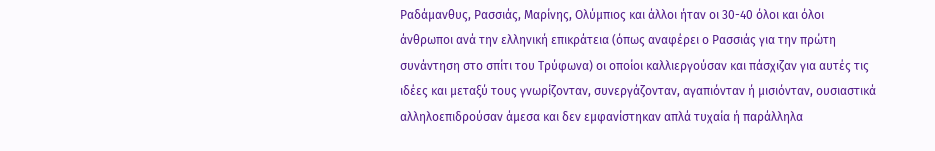Ραδάμανθυς, Ρασσιάς, Μαρίνης, Ολύμπιος και άλλοι ήταν οι 30-40 όλοι και όλοι άνθρωποι ανά την ελληνική επικράτεια (όπως αναφέρει ο Ρασσιάς για την πρώτη συνάντηση στο σπίτι του Τρύφωνα) οι οποίοι καλλιεργούσαν και πάσχιζαν για αυτές τις ιδέες και μεταξύ τους γνωρίζονταν, συνεργάζονταν, αγαπιόνταν ή μισιόνταν, ουσιαστικά αλληλοεπιδρούσαν άμεσα και δεν εμφανίστηκαν απλά τυχαία ή παράλληλα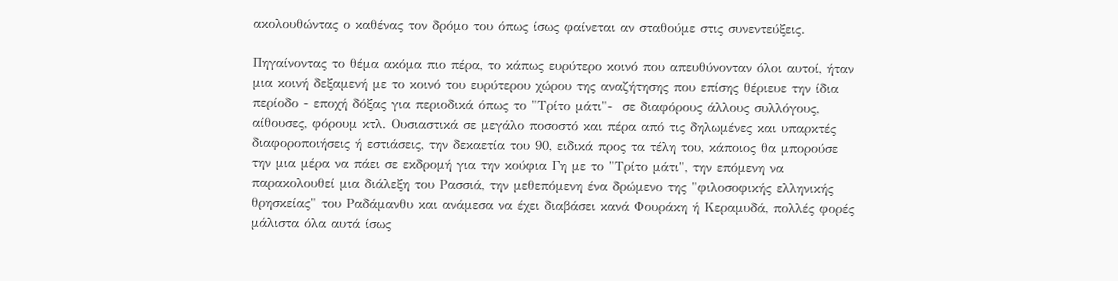ακολουθώντας ο καθένας τον δρόμο του όπως ίσως φαίνεται αν σταθούμε στις συνεντεύξεις.

Πηγαίνοντας το θέμα ακόμα πιο πέρα, το κάπως ευρύτερο κοινό που απευθύνονταν όλοι αυτοί, ήταν μια κοινή δεξαμενή με το κοινό του ευρύτερου χώρου της αναζήτησης που επίσης θέριευε την ίδια περίοδο - εποχή δόξας για περιοδικά όπως το "Τρίτο μάτι"-  σε διαφόρους άλλους συλλόγους, αίθουσες, φόρουμ κτλ. Ουσιαστικά σε μεγάλο ποσοστό και πέρα από τις δηλωμένες και υπαρκτές διαφοροποιήσεις ή εστιάσεις, την δεκαετία του 90, ειδικά προς τα τέλη του, κάποιος θα μπορούσε την μια μέρα να πάει σε εκδρομή για την κούφια Γη με το "Τρίτο μάτι", την επόμενη να παρακολουθεί μια διάλεξη του Ρασσιά, την μεθεπόμενη ένα δρώμενο της "φιλοσοφικής ελληνικής θρησκείας" του Ραδάμανθυ και ανάμεσα να έχει διαβάσει κανά Φουράκη ή Κεραμυδά, πολλές φορές μάλιστα όλα αυτά ίσως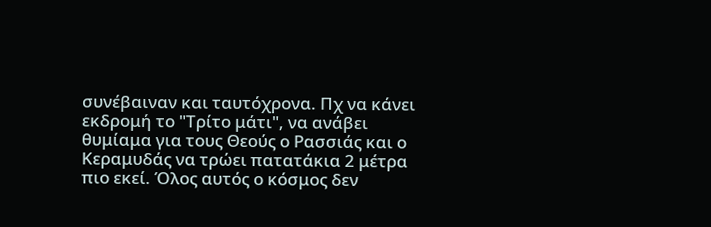συνέβαιναν και ταυτόχρονα. Πχ να κάνει εκδρομή το "Τρίτο μάτι", να ανάβει θυμίαμα για τους Θεούς ο Ρασσιάς και ο Κεραμυδάς να τρώει πατατάκια 2 μέτρα πιο εκεί. Όλος αυτός ο κόσμος δεν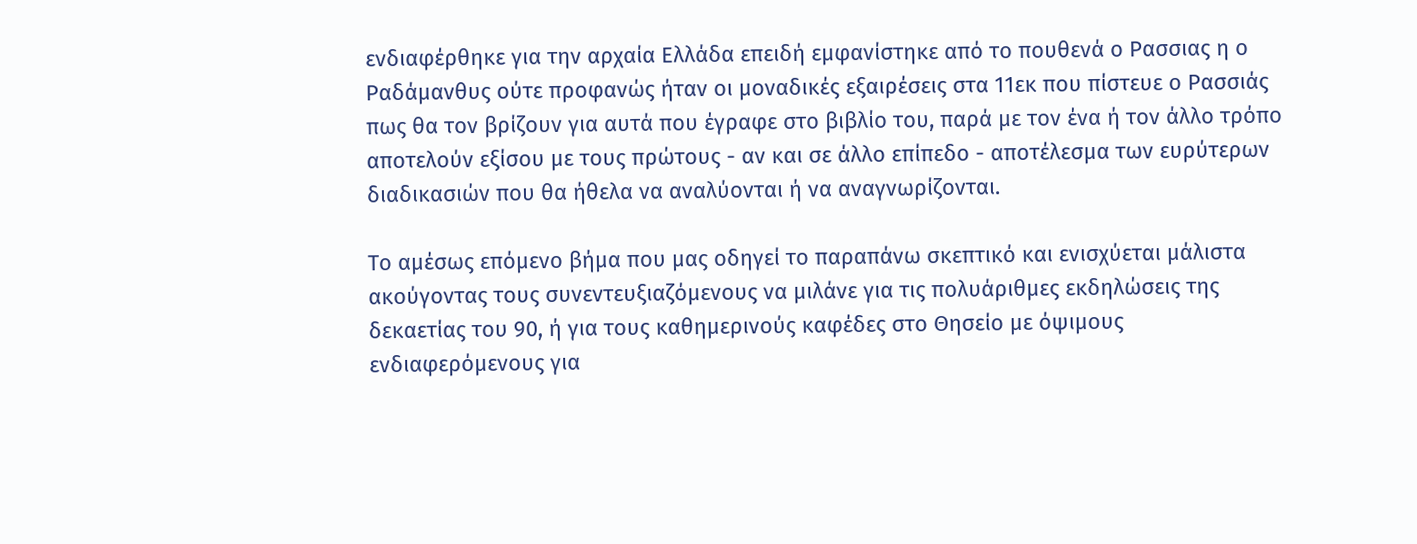ενδιαφέρθηκε για την αρχαία Ελλάδα επειδή εμφανίστηκε από το πουθενά ο Ρασσιας η ο Ραδάμανθυς ούτε προφανώς ήταν οι μοναδικές εξαιρέσεις στα 11εκ που πίστευε ο Ρασσιάς πως θα τον βρίζουν για αυτά που έγραφε στο βιβλίο του, παρά με τον ένα ή τον άλλο τρόπο αποτελούν εξίσου με τους πρώτους - αν και σε άλλο επίπεδο - αποτέλεσμα των ευρύτερων διαδικασιών που θα ήθελα να αναλύονται ή να αναγνωρίζονται.

Το αμέσως επόμενο βήμα που μας οδηγεί το παραπάνω σκεπτικό και ενισχύεται μάλιστα ακούγοντας τους συνεντευξιαζόμενους να μιλάνε για τις πολυάριθμες εκδηλώσεις της δεκαετίας του 90, ή για τους καθημερινούς καφέδες στο Θησείο με όψιμους ενδιαφερόμενους για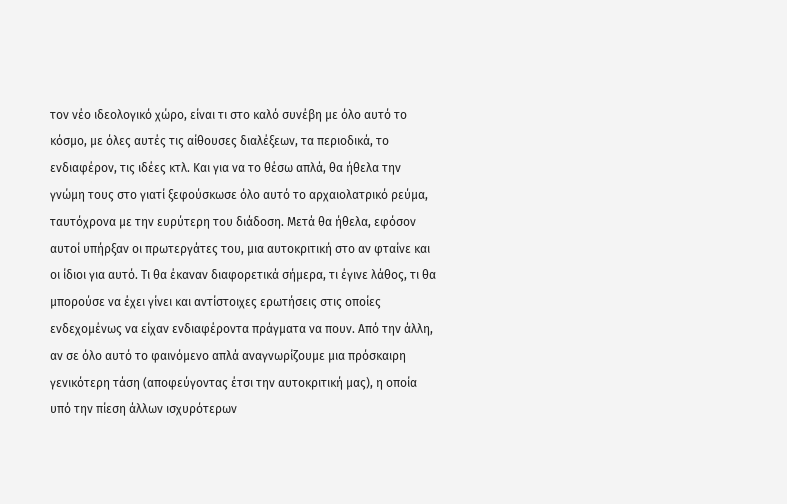τον νέο ιδεολογικό χώρο, είναι τι στο καλό συνέβη με όλο αυτό το κόσμο, με όλες αυτές τις αίθουσες διαλέξεων, τα περιοδικά, το ενδιαφέρον, τις ιδέες κτλ. Και για να το θέσω απλά, θα ήθελα την γνώμη τους στο γιατί ξεφούσκωσε όλο αυτό το αρχαιολατρικό ρεύμα, ταυτόχρονα με την ευρύτερη του διάδοση. Μετά θα ήθελα, εφόσον αυτοί υπήρξαν οι πρωτεργάτες του, μια αυτοκριτική στο αν φταίνε και οι ίδιοι για αυτό. Τι θα έκαναν διαφορετικά σήμερα, τι έγινε λάθος, τι θα μπορούσε να έχει γίνει και αντίστοιχες ερωτήσεις στις οποίες ενδεχομένως να είχαν ενδιαφέροντα πράγματα να πουν. Από την άλλη, αν σε όλο αυτό το φαινόμενο απλά αναγνωρίζουμε μια πρόσκαιρη γενικότερη τάση (αποφεύγοντας έτσι την αυτοκριτική μας), η οποία υπό την πίεση άλλων ισχυρότερων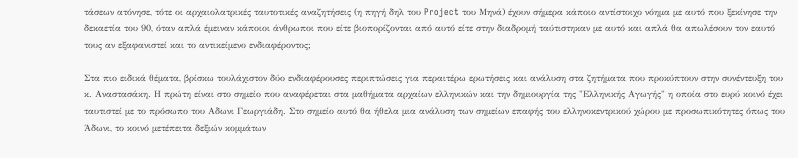τάσεων ατόνησε, τότε οι αρχαιολατρικές ταυτοτικές αναζητήσεις (η πηγή δηλ του Project του Μηνά) έχουν σήμερα κάποιο αντίστοιχο νόημα με αυτό που ξεκίνησε την δεκαετία του 90, όταν απλά έμειναν κάποιοι άνθρωποι που είτε βιοπορίζονται από αυτό είτε στην διαδρομή ταύτιστηκαν με αυτό και απλά θα απωλέσουν τον εαυτό τους αν εξαφανιστεί και το αντικείμενο ενδιαφέροντος;

Στα πιο ειδικά θέματα, βρίσκω τουλάχιστον δύο ενδιαφέρουσες περιπτώσεις για περαιτέρω ερωτήσεις και ανάλυση στα ζητήματα που προκύπτουν στην συνέντευξη του κ. Αναστασάκη. Η πρώτη είναι στο σημείο που αναφέρεται στα μαθήματα αρχαίων ελληνικών και την δημιουργία της "Ελληνικής Αγωγής" η οποία στο ευρύ κοινό έχει ταυτιστεί με το πρόσωπο του Αδωνι Γεωργιάδη. Στο σημείο αυτό θα ήθελα μια ανάλυση των σημείων επαφής του ελληνοκεντρικού χώρου με προσωπικότητες όπως του Άδωνι, το κοινό μετέπειτα δεξιών κομμάτων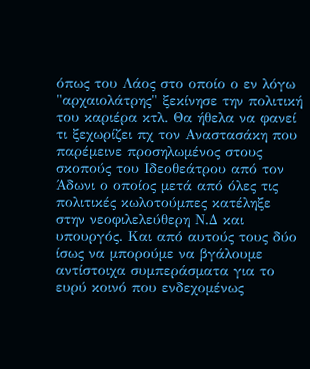όπως του Λάος στο οποίο ο εν λόγω "αρχαιολάτρης" ξεκίνησε την πολιτική του καριέρα κτλ. Θα ήθελα να φανεί τι ξεχωρίζει πχ τον Αναστασάκη που παρέμεινε προσηλωμένος στους σκοπούς του Ιδεοθεάτρου από τον Άδωνι ο οποίος μετά από όλες τις πολιτικές κωλοτούμπες κατέληξε στην νεοφιλελεύθερη Ν.Δ και υπουργός. Και από αυτούς τους δύο ίσως να μπορούμε να βγάλουμε αντίστοιχα συμπεράσματα για το ευρύ κοινό που ενδεχομένως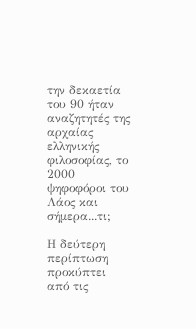την δεκαετία του 90 ήταν αναζητητές της αρχαίας ελληνικής φιλοσοφίας, το 2000 ψηφοφόροι του Λάος και σήμερα...τι;

Η δεύτερη περίπτωση προκύπτει από τις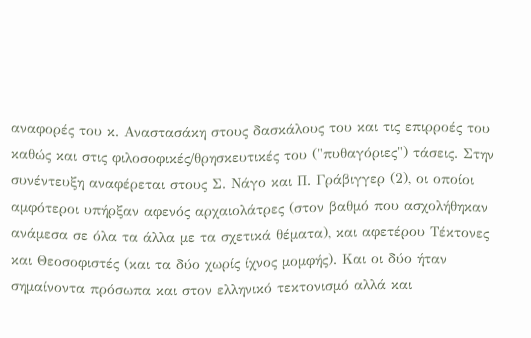αναφορές του κ. Αναστασάκη στους δασκάλους του και τις επιρροές του καθώς και στις φιλοσοφικές/θρησκευτικές του ("πυθαγόριες") τάσεις. Στην συνέντευξη αναφέρεται στους Σ. Νάγο και Π. Γράβιγγερ (2), οι οποίοι αμφότεροι υπήρξαν αφενός αρχαιολάτρες (στον βαθμό που ασχολήθηκαν ανάμεσα σε όλα τα άλλα με τα σχετικά θέματα), και αφετέρου Τέκτονες και Θεοσοφιστές (και τα δύο χωρίς ίχνος μομφής). Και οι δύο ήταν σημαίνοντα πρόσωπα και στον ελληνικό τεκτονισμό αλλά και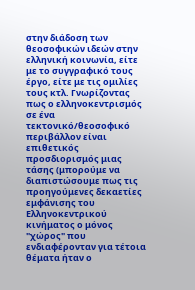στην διάδοση των θεοσοφικών ιδεών στην ελληνική κοινωνία, είτε με το συγγραφικό τους έργο, είτε με τις ομιλίες τους κτλ. Γνωρίζοντας πως ο ελληνοκεντρισμός σε ένα τεκτονικό/θεοσοφικό περιβάλλον είναι επιθετικός προσδιορισμός μιας τάσης (μπορούμε να διαπιστώσουμε πως τις προηγούμενες δεκαετίες εμφάνισης του Ελληνοκεντρικού κινήματος ο μόνος "χώρος" που ενδιαφέρονταν για τέτοια θέματα ήταν ο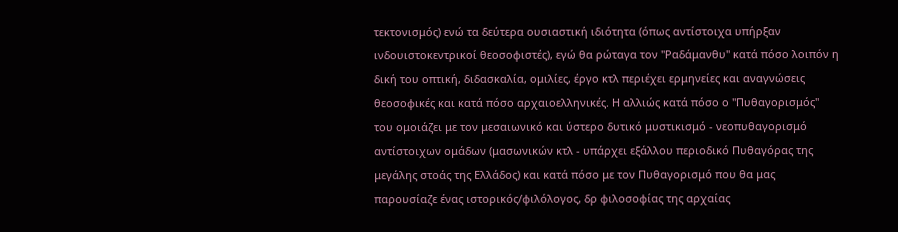τεκτονισμός) ενώ τα δεύτερα ουσιαστική ιδιότητα (όπως αντίστοιχα υπήρξαν ινδουιστοκεντρικοί θεοσοφιστές), εγώ θα ρώταγα τον "Ραδάμανθυ" κατά πόσο λοιπόν η δική του οπτική, διδασκαλία, ομιλίες, έργο κτλ περιέχει ερμηνείες και αναγνώσεις θεοσοφικές και κατά πόσο αρχαιοελληνικές. Η αλλιώς κατά πόσο ο "Πυθαγορισμός" του ομοιάζει με τον μεσαιωνικό και ύστερο δυτικό μυστικισμό - νεοπυθαγορισμό αντίστοιχων ομάδων (μασωνικών κτλ - υπάρχει εξάλλου περιοδικό Πυθαγόρας της μεγάλης στοάς της Ελλάδος) και κατά πόσο με τον Πυθαγορισμό που θα μας παρουσίαζε ένας ιστορικός/φιλόλογος, δρ φιλοσοφίας της αρχαίας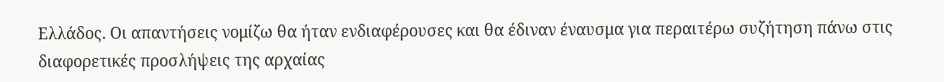Ελλάδος. Οι απαντήσεις νομίζω θα ήταν ενδιαφέρουσες και θα έδιναν έναυσμα για περαιτέρω συζήτηση πάνω στις διαφορετικές προσλήψεις της αρχαίας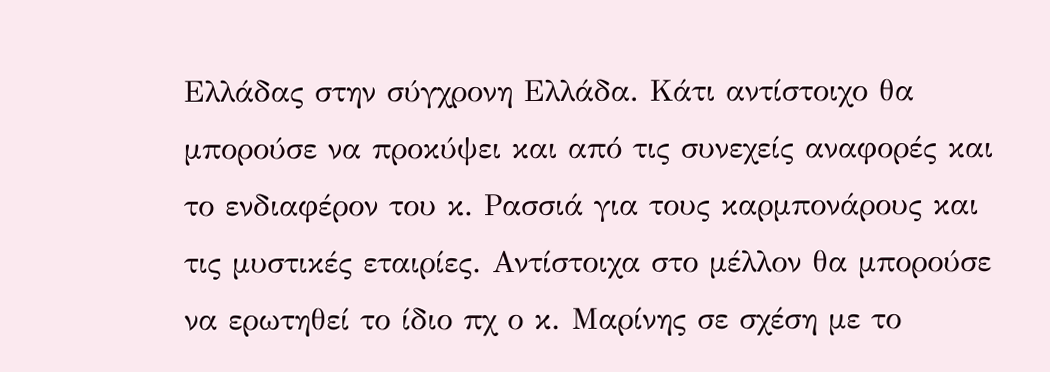Ελλάδας στην σύγχρονη Ελλάδα. Κάτι αντίστοιχο θα μπορούσε να προκύψει και από τις συνεχείς αναφορές και το ενδιαφέρον του κ. Ρασσιά για τους καρμπονάρους και τις μυστικές εταιρίες. Αντίστοιχα στο μέλλον θα μπορούσε να ερωτηθεί το ίδιο πχ ο κ. Μαρίνης σε σχέση με το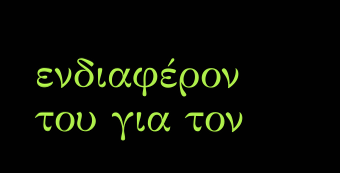ενδιαφέρον του για τον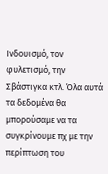Ινδουισμό, τον φυλετισμό, την Σβάστιγκα κτλ. Όλα αυτά τα δεδομένα θα μπορούσαμε να τα συγκρίνουμε πχ με την περίπτωση του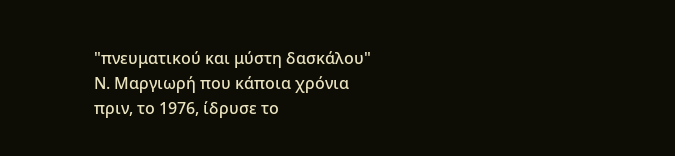"πνευματικού και μύστη δασκάλου" Ν. Μαργιωρή που κάποια χρόνια πριν, το 1976, ίδρυσε το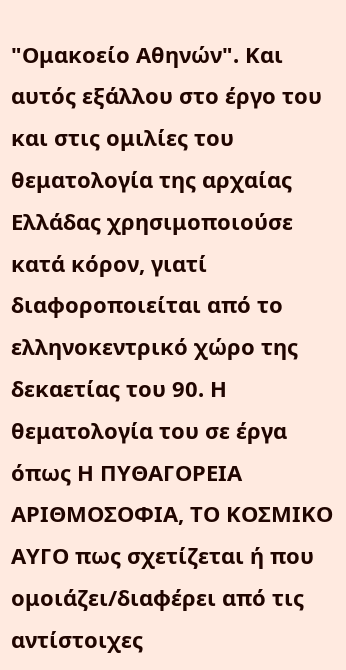"Ομακοείο Αθηνών". Και αυτός εξάλλου στο έργο του και στις ομιλίες του θεματολογία της αρχαίας Ελλάδας χρησιμοποιούσε κατά κόρον, γιατί διαφοροποιείται από το ελληνοκεντρικό χώρο της δεκαετίας του 90. Η θεματολογία του σε έργα όπως Η ΠΥΘΑΓΟΡΕΙΑ ΑΡΙΘΜΟΣΟΦΙΑ, ΤΟ ΚΟΣΜΙΚΟ ΑΥΓΟ πως σχετίζεται ή που ομοιάζει/διαφέρει από τις αντίστοιχες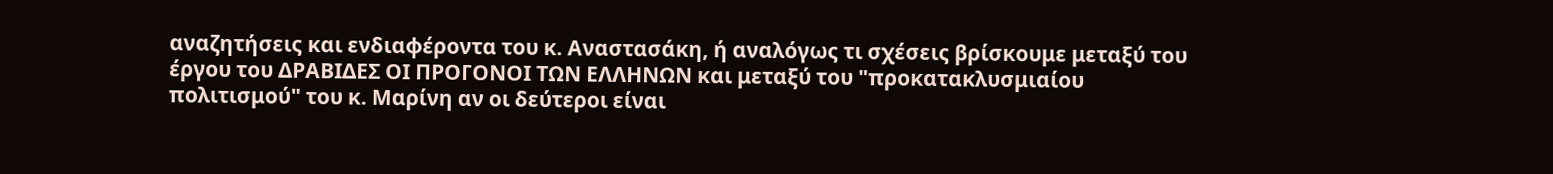αναζητήσεις και ενδιαφέροντα του κ. Αναστασάκη, ή αναλόγως τι σχέσεις βρίσκουμε μεταξύ του έργου του ΔΡΑΒΙΔΕΣ ΟΙ ΠΡΟΓΟΝΟΙ ΤΩΝ ΕΛΛΗΝΩΝ και μεταξύ του "προκατακλυσμιαίου πολιτισμού" του κ. Μαρίνη αν οι δεύτεροι είναι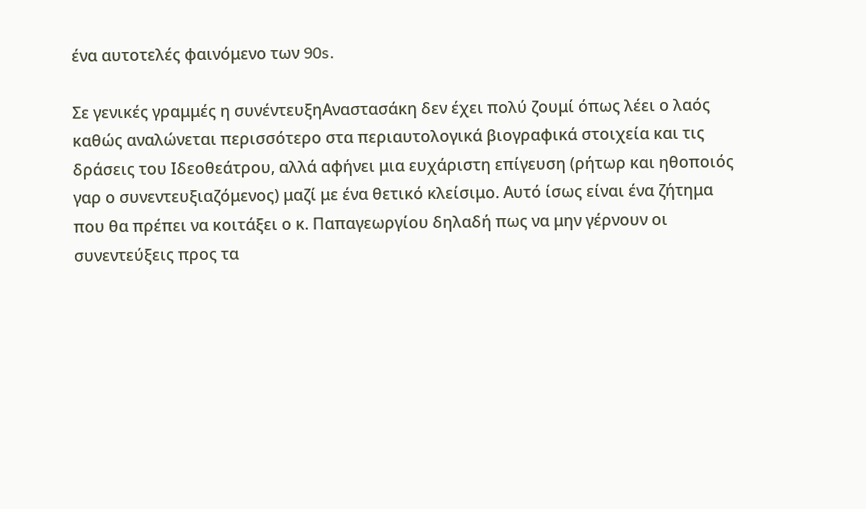ένα αυτοτελές φαινόμενο των 90s.

Σε γενικές γραμμές η συνέντευξηΑναστασάκη δεν έχει πολύ ζουμί όπως λέει ο λαός καθώς αναλώνεται περισσότερο στα περιαυτολογικά βιογραφικά στοιχεία και τις δράσεις του Ιδεοθεάτρου, αλλά αφήνει μια ευχάριστη επίγευση (ρήτωρ και ηθοποιός γαρ ο συνεντευξιαζόμενος) μαζί με ένα θετικό κλείσιμο. Αυτό ίσως είναι ένα ζήτημα που θα πρέπει να κοιτάξει ο κ. Παπαγεωργίου δηλαδή πως να μην γέρνουν οι συνεντεύξεις προς τα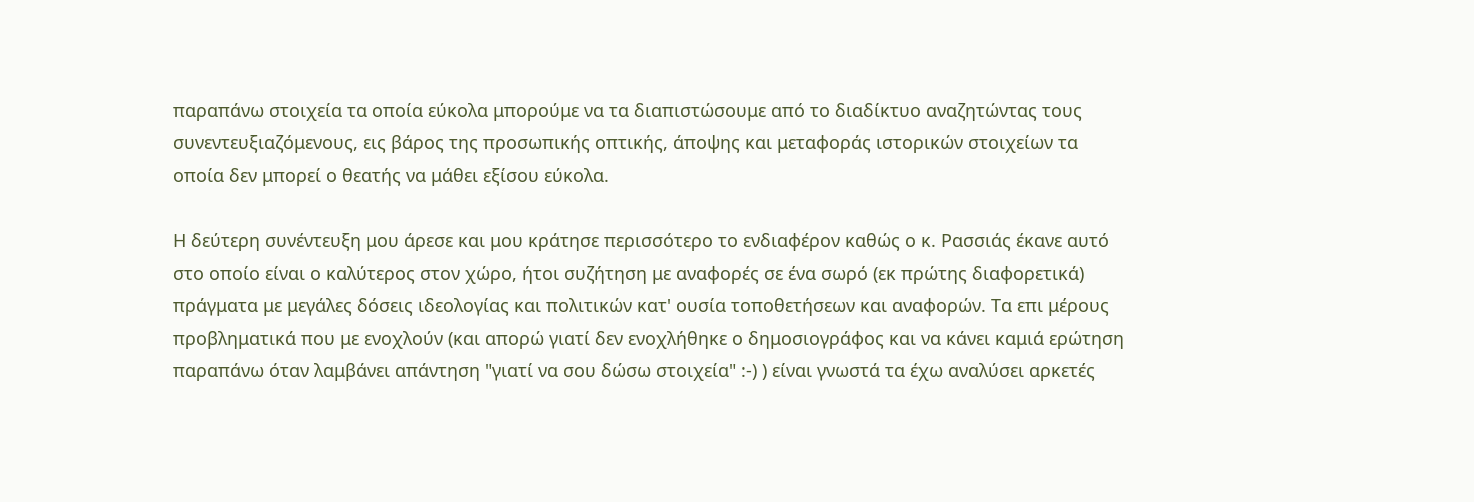παραπάνω στοιχεία τα οποία εύκολα μπορούμε να τα διαπιστώσουμε από το διαδίκτυο αναζητώντας τους συνεντευξιαζόμενους, εις βάρος της προσωπικής οπτικής, άποψης και μεταφοράς ιστορικών στοιχείων τα οποία δεν μπορεί ο θεατής να μάθει εξίσου εύκολα.

Η δεύτερη συνέντευξη μου άρεσε και μου κράτησε περισσότερο το ενδιαφέρον καθώς ο κ. Ρασσιάς έκανε αυτό στο οποίο είναι ο καλύτερος στον χώρο, ήτοι συζήτηση με αναφορές σε ένα σωρό (εκ πρώτης διαφορετικά) πράγματα με μεγάλες δόσεις ιδεολογίας και πολιτικών κατ' ουσία τοποθετήσεων και αναφορών. Τα επι μέρους προβληματικά που με ενοχλούν (και απορώ γιατί δεν ενοχλήθηκε ο δημοσιογράφος και να κάνει καμιά ερώτηση παραπάνω όταν λαμβάνει απάντηση "γιατί να σου δώσω στοιχεία" :-) ) είναι γνωστά τα έχω αναλύσει αρκετές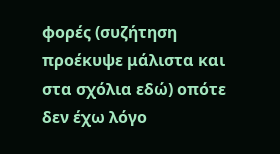φορές (συζήτηση προέκυψε μάλιστα και στα σχόλια εδώ) οπότε δεν έχω λόγο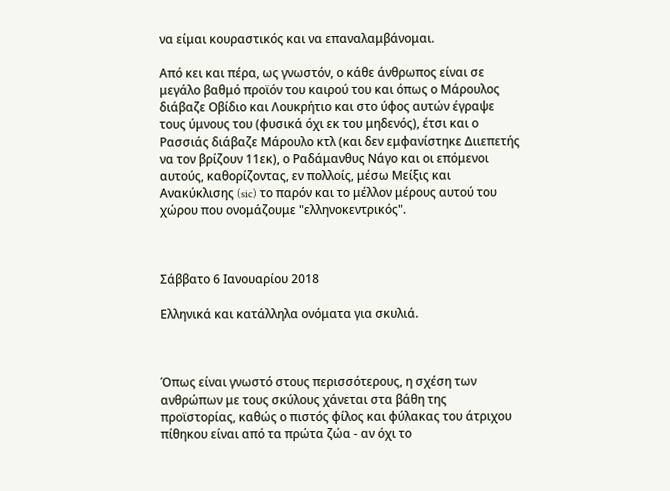να είμαι κουραστικός και να επαναλαμβάνομαι.

Από κει και πέρα, ως γνωστόν, ο κάθε άνθρωπος είναι σε μεγάλο βαθμό προϊόν του καιρού του και όπως ο Μάρουλος διάβαζε Οβίδιο και Λουκρήτιο και στο ύφος αυτών έγραψε τους ύμνους του (φυσικά όχι εκ του μηδενός), έτσι και ο Ρασσιάς διάβαζε Μάρουλο κτλ (και δεν εμφανίστηκε Διιεπετής να τον βρίζουν 11εκ), ο Ραδάμανθυς Νάγο και οι επόμενοι αυτούς, καθορίζοντας, εν πολλοίς, μέσω Μείξις και Ανακύκλισης (sic) το παρόν και το μέλλον μέρους αυτού του χώρου που ονομάζουμε "ελληνοκεντρικός".



Σάββατο 6 Ιανουαρίου 2018

Ελληνικά και κατάλληλα ονόματα για σκυλιά.



Όπως είναι γνωστό στους περισσότερους, η σχέση των ανθρώπων με τους σκύλους χάνεται στα βάθη της προϊστορίας, καθώς ο πιστός φίλος και φύλακας του άτριχου πίθηκου είναι από τα πρώτα ζώα - αν όχι το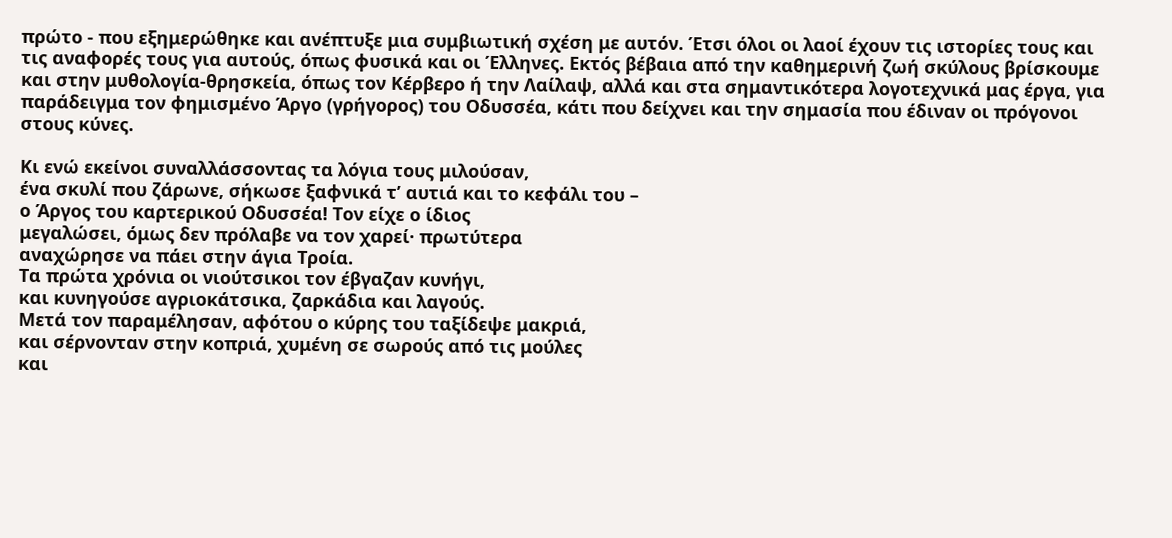πρώτο - που εξημερώθηκε και ανέπτυξε μια συμβιωτική σχέση με αυτόν. Έτσι όλοι οι λαοί έχουν τις ιστορίες τους και τις αναφορές τους για αυτούς, όπως φυσικά και οι Έλληνες. Εκτός βέβαια από την καθημερινή ζωή σκύλους βρίσκουμε και στην μυθολογία-θρησκεία, όπως τον Κέρβερο ή την Λαίλαψ, αλλά και στα σημαντικότερα λογοτεχνικά μας έργα, για παράδειγμα τον φημισμένο Άργο (γρήγορος) του Οδυσσέα, κάτι που δείχνει και την σημασία που έδιναν οι πρόγονοι στους κύνες.

Kι ενώ εκείνοι συναλλάσσοντας τα λόγια τους μιλούσαν,
ένα σκυλί που ζάρωνε, σήκωσε ξαφνικά τ’ αυτιά και το κεφάλι του –
ο Άργος του καρτερικού Οδυσσέα! Tον είχε ο ίδιος
μεγαλώσει, όμως δεν πρόλαβε να τον χαρεί· πρωτύτερα
αναχώρησε να πάει στην άγια Tροία.
Tα πρώτα χρόνια οι νιούτσικοι τον έβγαζαν κυνήγι,
και κυνηγούσε αγριοκάτσικα, ζαρκάδια και λαγούς.
Mετά τον παραμέλησαν, αφότου ο κύρης του ταξίδεψε μακριά,
και σέρνονταν στην κοπριά, χυμένη σε σωρούς από τις μούλες
και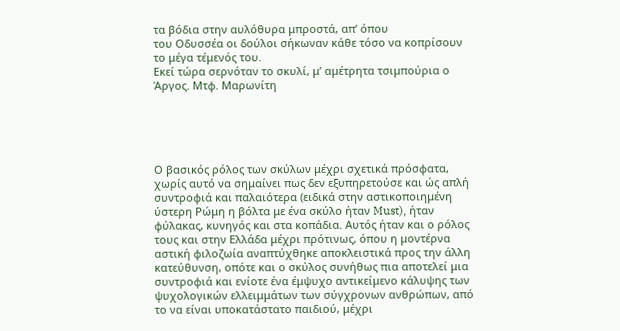τα βόδια στην αυλόθυρα μπροστά, απ’ όπου
του Οδυσσέα οι δούλοι σήκωναν κάθε τόσο να κοπρίσουν
το μέγα τέμενός του.
Εκεί τώρα σερνόταν το σκυλί, μ’ αμέτρητα τσιμπούρια ο Άργος. Μτφ. Μαρωνίτη





Ο βασικός ρόλος των σκύλων μέχρι σχετικά πρόσφατα, χωρίς αυτό να σημαίνει πως δεν εξυπηρετούσε και ώς απλή συντροφιά και παλαιότερα (ειδικά στην αστικοποιημένη ύστερη Ρώμη η βόλτα με ένα σκύλο ήταν Must), ήταν φύλακας, κυνηγός και στα κοπάδια. Αυτός ήταν και ο ρόλος τους και στην Ελλάδα μέχρι πρότινως, όπου η μοντέρνα αστική φιλοζωία αναπτύχθηκε αποκλειστικά προς την άλλη κατεύθυνση, οπότε και ο σκύλος συνήθως πια αποτελεί μια συντροφιά και ενίοτε ένα έμψυχο αντικείμενο κάλυψης των ψυχολογικών ελλειμμάτων των σύγχρονων ανθρώπων, από το να είναι υποκατάστατο παιδιού, μέχρι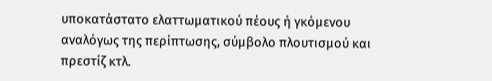υποκατάστατο ελαττωματικού πέους ή γκόμενου αναλόγως της περίπτωσης, σύμβολο πλουτισμού και πρεστίζ κτλ.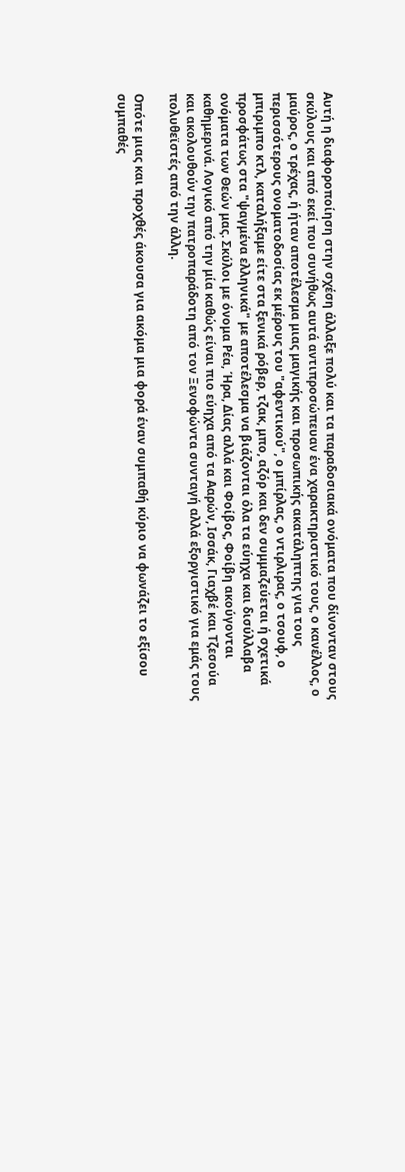Αυτή η διαφοροποίηση στην σχέση άλλαξε πολύ και τα παραδοσιακά ονόματα που δίνονταν στους σκύλους και από εκεί που συνήθως αυτά αντιπροσώπευαν ένα χαρακτηριστικό τους, ο κανέλλος, ο μαύρος, ο τρέχας, ή ήταν αποτέλεσμα μιας μαγικής και προσωπικής ακατάληπτης για τους περισσότερους ονοματοδοσίας εκ μέρους του "αφεντικού", ο μπίρλας, ο ντιρλιρας, ο τσουφ, ο μπιριμπο κτλ, καταλήξαμε είτε στα ξενικά ρόβερ, τζακ, μπο, αζόρ και δεν συμμαζεύεται ή σχετικά προσφάτως στα "ψαγμένα ελληνικά" με αποτέλεσμα να βιάζονται όλα τα εύηχα και δισύλλαβα ονόματα των Θεών μας. Σκύλοι με όνομα Ρέα, Ήρα, Δίας αλλά και Φοίβος, Φοίβη ακούγονται καθημερινά. Λογικό από την μία καθώς είναι πιο εύηχα από τα Ααρών, Ισσάκ, Γιαχβέ και Τζεσούα και ακολουθούν την πατροπαράδοτη από τον Ξενοφώντα συνταγή αλλά εξοργιστικό για εμάς τους πολυθεϊστές από την άλλη.

Οπότε μιας και προχθές άκουσα για ακόμα μια φορά έναν συμπαθή κύριο να φωνάζει το εξίσου συμπαθές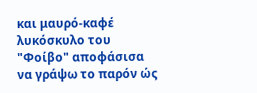και μαυρό-καφέ λυκόσκυλο του "Φοίβο" αποφάσισα να γράψω το παρόν ώς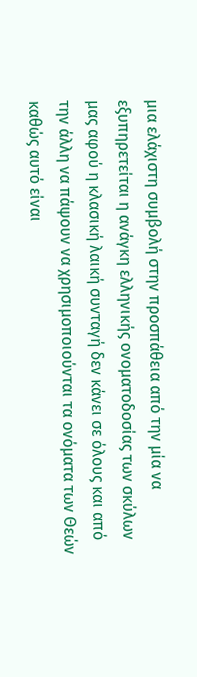μια ελάχιστη συμβολή στην προσπάθεια από την μία να εξυπηρετείται η ανάγκη ελληνικής ονοματοδοσίας των σκύλων μας αφού η κλασική λαική συνταγή δεν κάνει σε όλους και από την άλλη να πάψουν να χρησιμοποιούνται τα ονόματα των Θεών καθώς αυτό είναι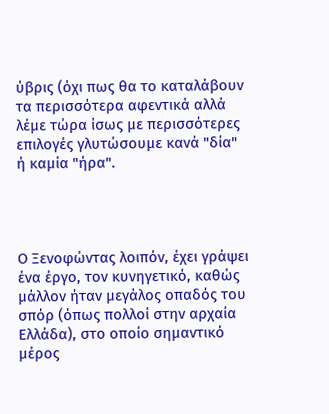ύβρις (όχι πως θα το καταλάβουν τα περισσότερα αφεντικά αλλά λέμε τώρα ίσως με περισσότερες επιλογές γλυτώσουμε κανά "δία" ή καμία "ήρα".




Ο Ξενοφώντας λοιπόν, έχει γράψει ένα έργο, τον κυνηγετικό, καθώς μάλλον ήταν μεγάλος οπαδός του σπόρ (όπως πολλοί στην αρχαία Ελλάδα), στο οποίο σημαντικό μέρος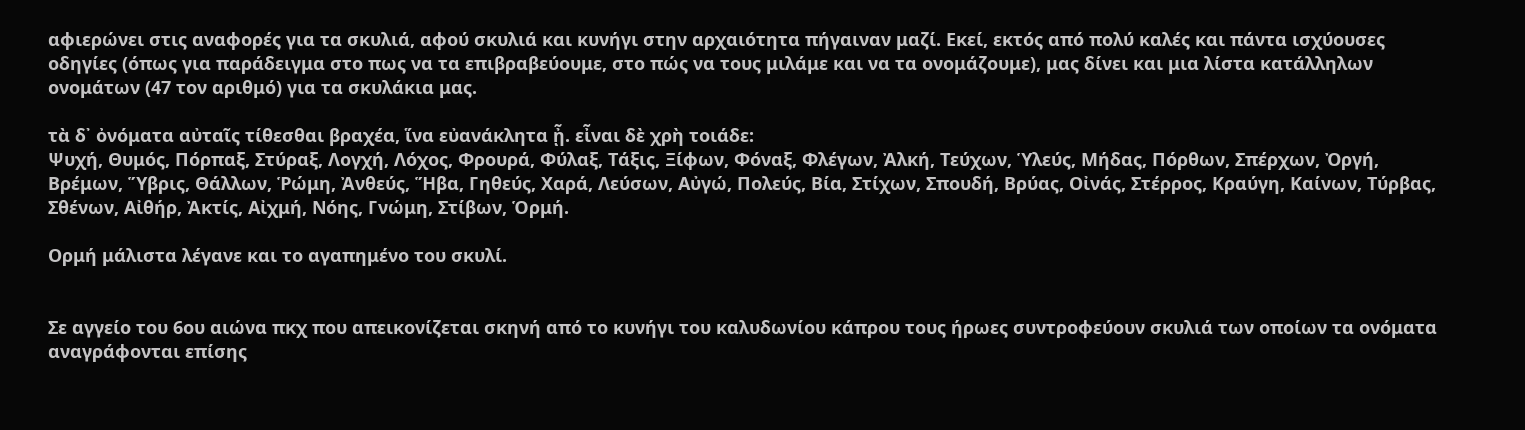αφιερώνει στις αναφορές για τα σκυλιά, αφού σκυλιά και κυνήγι στην αρχαιότητα πήγαιναν μαζί. Εκεί, εκτός από πολύ καλές και πάντα ισχύουσες οδηγίες (όπως για παράδειγμα στο πως να τα επιβραβεύουμε, στο πώς να τους μιλάμε και να τα ονομάζουμε), μας δίνει και μια λίστα κατάλληλων ονομάτων (47 τον αριθμό) για τα σκυλάκια μας.

τὰ δ᾽ ὀνόματα αὐταῖς τίθεσθαι βραχέα, ἵνα εὐανάκλητα ᾖ. εἶναι δὲ χρὴ τοιάδε:
Ψυχή, Θυμός, Πόρπαξ, Στύραξ, Λογχή, Λόχος, Φρουρά, Φύλαξ, Τάξις, Ξίφων, Φόναξ, Φλέγων, Ἀλκή, Τεύχων, Ὑλεύς, Μήδας, Πόρθων, Σπέρχων, Ὀργή, Βρέμων, Ὕβρις, Θάλλων, Ῥώμη, Ἀνθεύς, Ἥβα, Γηθεύς, Χαρά, Λεύσων, Αὐγώ, Πολεύς, Βία, Στίχων, Σπουδή, Βρύας, Οἰνάς, Στέρρος, Κραύγη, Καίνων, Τύρβας, Σθένων, Αἰθήρ, Ἀκτίς, Αἰχμή, Νόης, Γνώμη, Στίβων, Ὁρμή.

Ορμή μάλιστα λέγανε και το αγαπημένο του σκυλί.


Σε αγγείο του 6ου αιώνα πκχ που απεικονίζεται σκηνή από το κυνήγι του καλυδωνίου κάπρου τους ήρωες συντροφεύουν σκυλιά των οποίων τα ονόματα αναγράφονται επίσης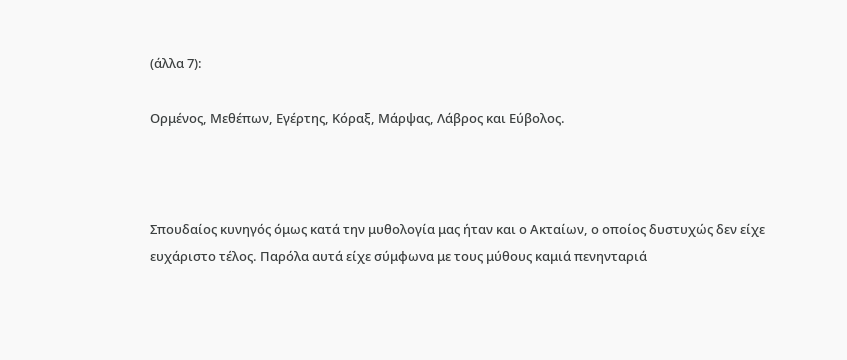(άλλα 7):

Ορμένος, Μεθέπων, Εγέρτης, Κόραξ, Μάρψας, Λάβρος και Εύβολος.



Σπουδαίος κυνηγός όμως κατά την μυθολογία μας ήταν και ο Ακταίων, ο οποίος δυστυχώς δεν είχε ευχάριστο τέλος. Παρόλα αυτά είχε σύμφωνα με τους μύθους καμιά πενηνταριά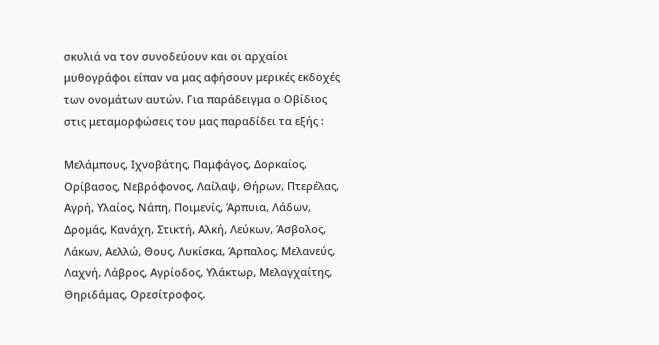σκυλιά να τον συνοδεύουν και οι αρχαίοι μυθογράφοι είπαν να μας αφήσουν μερικές εκδοχές των ονομάτων αυτών. Για παράδειγμα ο Οβίδιος στις μεταμορφώσεις του μας παραδίδει τα εξής :

Μελάμπους, Ιχνοβάτης, Παμφάγος, Δορκαίος, Ορίβασος, Νεβρόφονος, Λαίλαψ, Θήρων, Πτερέλας, Αγρή, Υλαίος, Νάπη, Ποιμενίς, Άρπυια, Λάδων, Δρομάς, Κανάχη, Στικτή, Αλκή, Λεύκων, Άσβολος, Λάκων, Αελλώ, Θους, Λυκίσκα, Άρπαλος, Μελανεύς, Λαχνή, Λάβρος, Αγρίοδος, Υλάκτωρ, Μελαγχαίτης, Θηριδάμας, Ορεσίτροφος.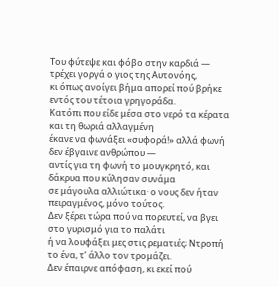Του φύτεψε και φόβο στην καρδιά — τρέχει γοργά ο γιος της Αυτονόης,
κι όπως ανοίγει βήμα απορεί πού βρήκε εντός του τέτοια γρηγοράδα.
Κατόπι που είδε μέσα στο νερό τα κέρατα και τη θωριά αλλαγμένη
έκανε να φωνάξει «συφορά!» αλλά φωνή δεν έβγαινε ανθρώπου —
αντίς για τη φωνή το μουγκρητό, και δάκρυα που κύλησαν συνάμα
σε μάγουλα αλλιώτικα· ο νους δεν ήταν πειραγμένος, μόνο τούτος.
Δεν ξέρει τώρα πού να πορευτεί, να βγει στο γυρισμό για το παλάτι
ή να λουφάξει μες στις ρεματιές; Ντροπή το ένα, τ’ άλλο τον τρομάζει.
Δεν έπαιρνε απόφαση, κι εκεί πού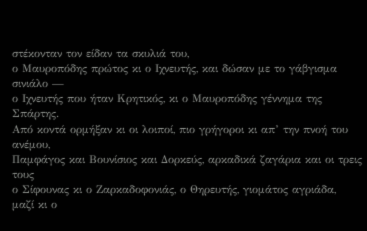στέκονταν τον είδαν τα σκυλιά του,
ο Μαυροπόδης πρώτος κι ο Ιχνευτής, και δώσαν με το γάβγισμα σινιάλο —
ο Ιχνευτής που ήταν Κρητικός, κι ο Μαυροπόδης γέννημα της Σπάρτης.
Από κοντά ορμήξαν κι οι λοιποί, πιο γρήγοροι κι απ’ την πνοή του ανέμου,
Παμφάγος και Βουνίσιος και Δορκεύς, αρκαδικά ζαγάρια και οι τρεις τους
ο Σίφουνας κι ο Ζαρκαδοφονιάς, ο Θηρευτής, γιομάτος αγριάδα,
μαζί κι ο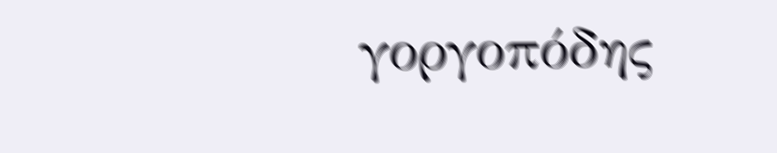γοργοπόδης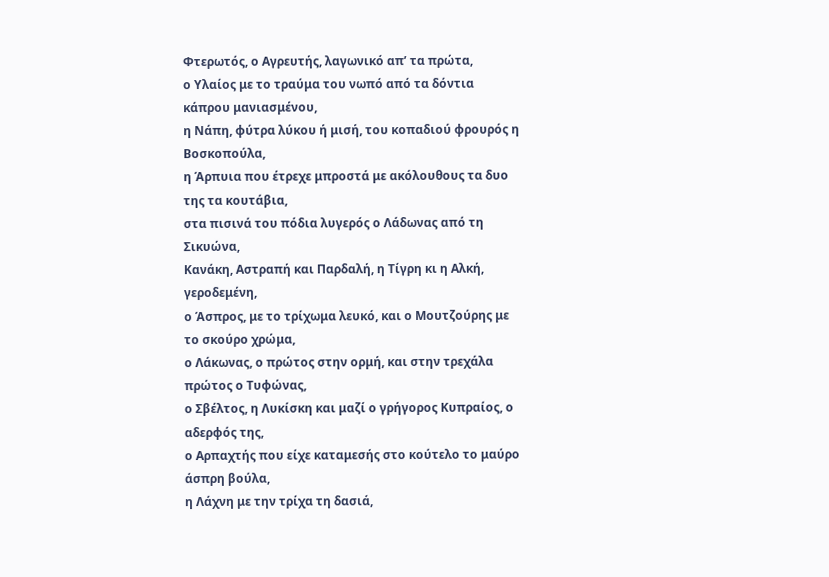Φτερωτός, ο Αγρευτής, λαγωνικό απ’ τα πρώτα,
ο Υλαίος με το τραύμα του νωπό από τα δόντια κάπρου μανιασμένου,
η Νάπη, φύτρα λύκου ή μισή, του κοπαδιού φρουρός η Βοσκοπούλα,
η Άρπυια που έτρεχε μπροστά με ακόλουθους τα δυο της τα κουτάβια,
στα πισινά του πόδια λυγερός ο Λάδωνας από τη Σικυώνα,
Κανάκη, Αστραπή και Παρδαλή, η Τίγρη κι η Αλκή, γεροδεμένη,
ο Άσπρος, με το τρίχωμα λευκό, και ο Μουτζούρης με το σκούρο χρώμα,
ο Λάκωνας, ο πρώτος στην ορμή, και στην τρεχάλα πρώτος ο Τυφώνας,
ο Σβέλτος, η Λυκίσκη και μαζί ο γρήγορος Κυπραίος, ο αδερφός της,
ο Αρπαχτής που είχε καταμεσής στο κούτελο το μαύρο άσπρη βούλα,
η Λάχνη με την τρίχα τη δασιά,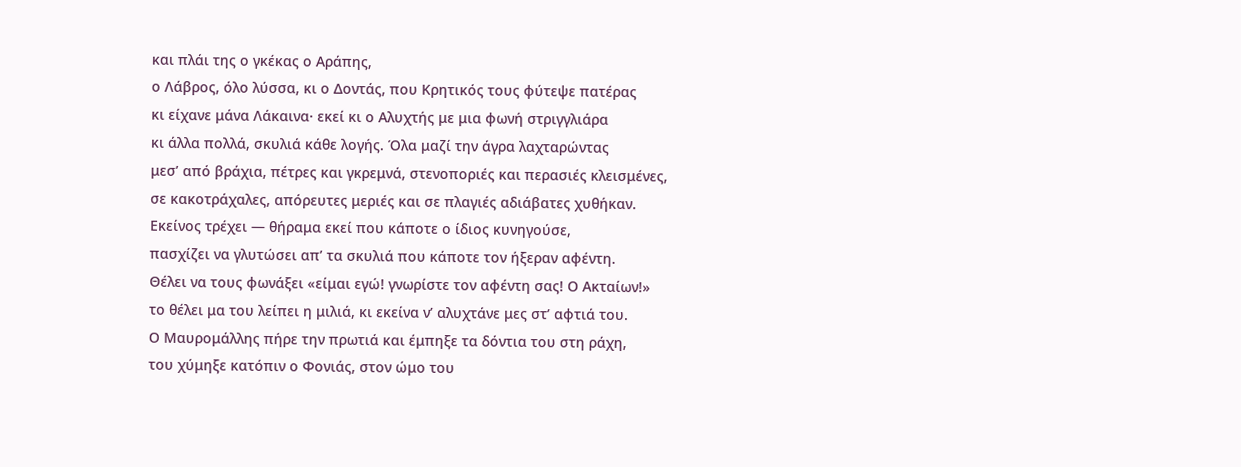και πλάι της ο γκέκας ο Αράπης,
ο Λάβρος, όλο λύσσα, κι ο Δοντάς, που Κρητικός τους φύτεψε πατέρας
κι είχανε μάνα Λάκαινα· εκεί κι ο Αλυχτής με μια φωνή στριγγλιάρα
κι άλλα πολλά, σκυλιά κάθε λογής. Όλα μαζί την άγρα λαχταρώντας
μεσ’ από βράχια, πέτρες και γκρεμνά, στενοποριές και περασιές κλεισμένες,
σε κακοτράχαλες, απόρευτες μεριές και σε πλαγιές αδιάβατες χυθήκαν.
Εκείνος τρέχει — θήραμα εκεί που κάποτε ο ίδιος κυνηγούσε,
πασχίζει να γλυτώσει απ’ τα σκυλιά που κάποτε τον ήξεραν αφέντη.
Θέλει να τους φωνάξει «είμαι εγώ! γνωρίστε τον αφέντη σας! Ο Ακταίων!»
το θέλει μα του λείπει η μιλιά, κι εκείνα ν’ αλυχτάνε μες στ’ αφτιά του.
Ο Μαυρομάλλης πήρε την πρωτιά και έμπηξε τα δόντια του στη ράχη,
του χύμηξε κατόπιν ο Φονιάς, στον ώμο του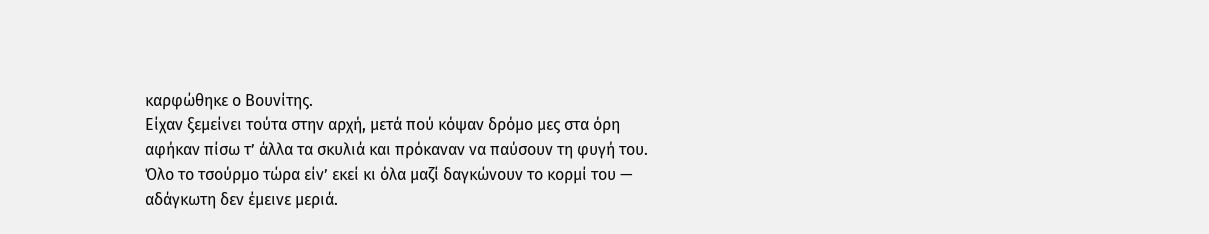καρφώθηκε ο Βουνίτης.
Είχαν ξεμείνει τούτα στην αρχή, μετά πού κόψαν δρόμο μες στα όρη
αφήκαν πίσω τ’ άλλα τα σκυλιά και πρόκαναν να παύσουν τη φυγή του.
Όλο το τσούρμο τώρα είν’ εκεί κι όλα μαζί δαγκώνουν το κορμί του —
αδάγκωτη δεν έμεινε μεριά.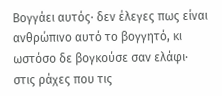Βογγάει αυτός· δεν έλεγες πως είναι
ανθρώπινο αυτό το βογγητό, κι ωστόσο δε βογκούσε σαν ελάφι·
στις ράχες που τις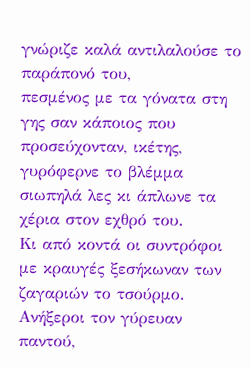γνώριζε καλά αντιλαλούσε το παράπονό του,
πεσμένος με τα γόνατα στη γης σαν κάποιος που προσεύχονταν, ικέτης,
γυρόφερνε το βλέμμα σιωπηλά λες κι άπλωνε τα χέρια στον εχθρό του.
Κι από κοντά οι συντρόφοι με κραυγές ξεσήκωναν των ζαγαριών το τσούρμο.
Ανήξεροι τον γύρευαν παντού,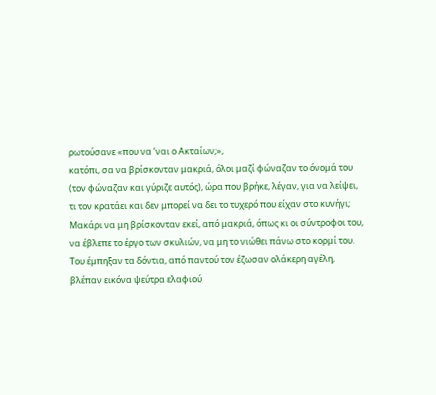ρωτούσανε «που να ’ναι ο Ακταίων;»,
κατόπι, σα να βρίσκονταν μακριά, όλοι μαζί φώναζαν το όνομά του
(τον φώναζαν και γύριζε αυτός), ώρα που βρήκε, λέγαν, για να λείψει,
τι τον κρατάει και δεν μπορεί να δει το τυχερό που είχαν στο κυνήγι;
Μακάρι να μη βρίσκονταν εκεί, από μακριά, όπως κι οι σύντροφοι του,
να έβλεπε το έργο των σκυλιών, να μη το νιώθει πάνω στο κορμί του.
Του έμπηξαν τα δόντια, από παντού τον έζωσαν ολάκερη αγέλη,
βλέπαν εικόνα ψεύτρα ελαφιού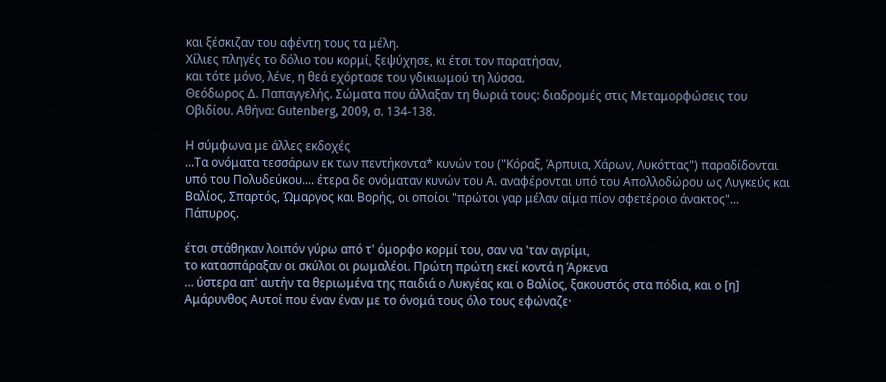και ξέσκιζαν του αφέντη τους τα μέλη.
Χίλιες πληγές το δόλιο του κορμί, ξεψύχησε, κι έτσι τον παρατήσαν,
και τότε μόνο, λένε, η θεά εχόρτασε του γδικιωμού τη λύσσα.
Θεόδωρος Δ. Παπαγγελής. Σώματα που άλλαξαν τη θωριά τους: διαδρομές στις Μεταμορφώσεις του Οβιδίου. Αθήνα: Gutenberg, 2009, σ. 134-138.

Η σύμφωνα με άλλες εκδοχές
...Τα ονόματα τεσσάρων εκ των πεντήκοντα* κυνών του ("Κόραξ, Άρπυια, Χάρων, Λυκόττας") παραδίδονται υπό του Πολυδεύκου.... έτερα δε ονόματαν κυνών τoυ Α. αναφέρονται υπό του Απολλοδώρου ως Λυγκεύς και Βαλίος, Σπαρτός, Ώμαργος και Βορής, οι οποίοι "πρώτοι γαρ μέλαν αίμα πίον σφετέροιο άνακτος"...
Πάπυρος.

έτσι στάθηκαν λοιπόν γύρω από τ' όμορφο κορμί του, σαν να 'ταν αγρίμι,
το κατασπάραξαν οι σκύλοι οι ρωμαλέοι. Πρώτη πρώτη εκεί κοντά η Άρκενα
… ύστερα απ' αυτήν τα θεριωμένα της παιδιά ο Λυκγέας και ο Βαλίος, ξακουστός στα πόδια, και ο [η] Αμάρυνθος Αυτοί που έναν έναν με το όνομά τους όλο τους εφώναζε·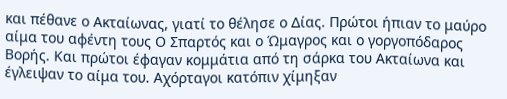και πέθανε ο Ακταίωνας, γιατί το θέλησε ο Δίας. Πρώτοι ήπιαν το μαύρο αίμα του αφέντη τους Ο Σπαρτός και ο Ώμαγρος και ο γοργοπόδαρος Βορής. Και πρώτοι έφαγαν κομμάτια από τη σάρκα του Ακταίωνα και έγλειψαν το αίμα του. Αχόρταγοι κατόπιν χίμηξαν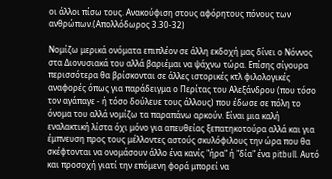οι άλλοι πίσω τους. Ανακούφιση στους αφόρητους πόνους των ανθρώπων.(Απολλόδωρος 3.30-32)

Νομίζω μερικά ονόματα επιπλέον σε άλλη εκδοχή μας δίνει ο Νόννος στα Διονυσιακά του αλλά βαριέμαι να ψάχνω τώρα. Επίσης σίγουρα περισσότερα θα βρίσκονται σε άλλες ιστορικές κτλ φιλολογικές αναφορές όπως για παράδειγμα ο Περίτας του Αλεξάνδρου (που τόσο τον αγάπαγε - ή τόσο δούλευε τους άλλους) που έδωσε σε πόλη το όνομα του αλλά νομίζω τα παραπάνω αρκούν. Είναι μια καλή εναλακτική λίστα όχι μόνο για απευθείας ξεπατηκοτούρα αλλά και για έμπνευση προς τους μέλλοντες αστούς σκυλόφιλους την ώρα που θα σκέφτονται να ονομάσουν άλλο ένα κανίς "ήρα" ή "δία" ένα pitbull. Αυτό και προσοχή γιατί την επόμενη φορά μπορεί να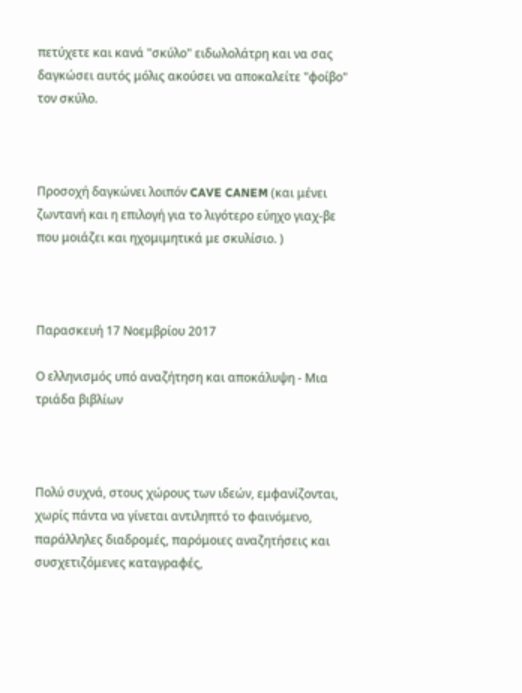πετύχετε και κανά "σκύλο" ειδωλολάτρη και να σας δαγκώσει αυτός μόλις ακούσει να αποκαλείτε "φοίβο" τον σκύλο.



Προσοχή δαγκώνει λοιπόν CAVE CANEM (και μένει ζωντανή και η επιλογή για το λιγότερο εύηχο γιαχ-βε που μοιάζει και ηχομιμητικά με σκυλίσιο. )



Παρασκευή 17 Νοεμβρίου 2017

Ο ελληνισμός υπό αναζήτηση και αποκάλυψη - Μια τριάδα βιβλίων



Πολύ συχνά, στους χώρους των ιδεών, εμφανίζονται, χωρίς πάντα να γίνεται αντιληπτό το φαινόμενο, παράλληλες διαδρομές, παρόμοιες αναζητήσεις και συσχετιζόμενες καταγραφές,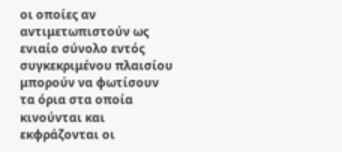οι οποίες αν αντιμετωπιστούν ως ενιαίο σύνολο εντός συγκεκριμένου πλαισίου μπορούν να φωτίσουν τα όρια στα οποία κινούνται και εκφράζονται οι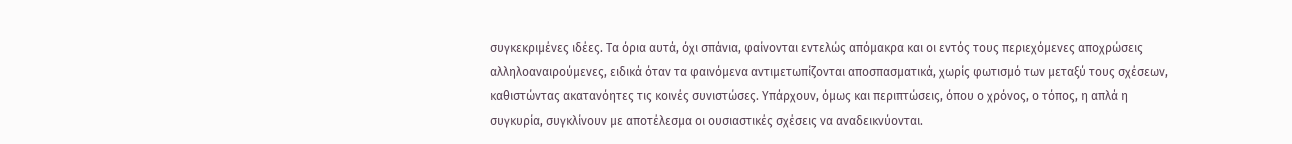συγκεκριμένες ιδέες. Τα όρια αυτά, όχι σπάνια, φαίνονται εντελώς απόμακρα και οι εντός τους περιεχόμενες αποχρώσεις αλληλοαναιρούμενες, ειδικά όταν τα φαινόμενα αντιμετωπίζονται αποσπασματικά, χωρίς φωτισμό των μεταξύ τους σχέσεων, καθιστώντας ακατανόητες τις κοινές συνιστώσες. Υπάρχουν, όμως και περιπτώσεις, όπου ο χρόνος, ο τόπος, η απλά η συγκυρία, συγκλίνουν με αποτέλεσμα οι ουσιαστικές σχέσεις να αναδεικνύονται.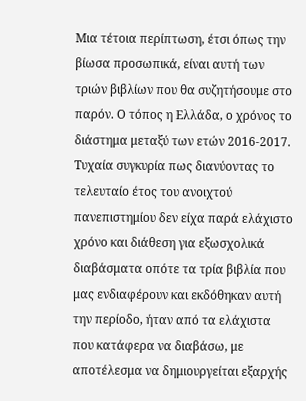Μια τέτοια περίπτωση, έτσι όπως την βίωσα προσωπικά, είναι αυτή των τριών βιβλίων που θα συζητήσουμε στο παρόν. Ο τόπος η Ελλάδα, ο χρόνος το διάστημα μεταξύ των ετών 2016-2017. Τυχαία συγκυρία πως διανύοντας το τελευταίο έτος του ανοιχτού πανεπιστημίου δεν είχα παρά ελάχιστο χρόνο και διάθεση για εξωσχολικά διαβάσματα οπότε τα τρία βιβλία που μας ενδιαφέρουν και εκδόθηκαν αυτή την περίοδο, ήταν από τα ελάχιστα που κατάφερα να διαβάσω, με αποτέλεσμα να δημιουργείται εξαρχής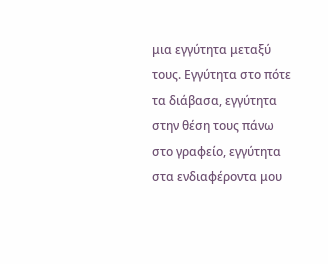μια εγγύτητα μεταξύ τους. Εγγύτητα στο πότε τα διάβασα, εγγύτητα στην θέση τους πάνω στο γραφείο, εγγύτητα στα ενδιαφέροντα μου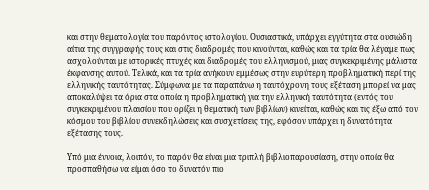και στην θεματολογία του παρόντος ιστολογίου. Ουσιαστικά, υπάρχει εγγύτητα στα ουσιώδη αίτια της συγγραφής τους και στις διαδρομές που κινούνται, καθώς και τα τρία θα λέγαμε πως ασχολούνται με ιστορικές πτυχές και διαδρομές του ελληνισμού, μιας συγκεκριμένης μάλιστα έκφανσης αυτού. Τελικά, και τα τρία ανήκουν εμμέσως στην ευρύτερη προβληματική περί της ελληνικής ταυτότητας. Σύμφωνα με τα παραπάνω η ταυτόχρονη τους εξέταση μπορεί να μας αποκαλύψει τα όρια στα οποία η προβληματική για την ελληνική ταυτότητα (εντός του συγκεκριμένου πλαισίου που ορίζει η θεματική των βιβλίων) κινείται, καθώς και τις έξω από τον κόσμου του βιβλίου συνεκδηλώσεις και συσχετίσεις της, εφόσον υπάρχει η δυνατότητα εξέτασης τους.

Υπό μια έννοια, λοιπόν, το παρόν θα είναι μια τριπλή βιβλιοπαρουσίαση, στην οποία θα προσπαθήσω να είμαι όσο το δυνατόν πιο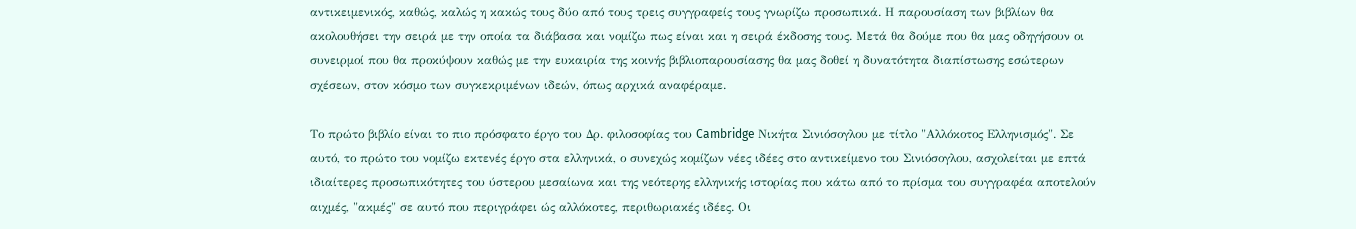αντικειμενικός, καθώς, καλώς η κακώς τους δύο από τους τρεις συγγραφείς τους γνωρίζω προσωπικά. Η παρουσίαση των βιβλίων θα ακολουθήσει την σειρά με την οποία τα διάβασα και νομίζω πως είναι και η σειρά έκδοσης τους. Μετά θα δούμε που θα μας οδηγήσουν οι συνειρμοί που θα προκύψουν καθώς με την ευκαιρία της κοινής βιβλιοπαρουσίασης θα μας δοθεί η δυνατότητα διαπίστωσης εσώτερων σχέσεων, στον κόσμο των συγκεκριμένων ιδεών, όπως αρχικά αναφέραμε.

Το πρώτο βιβλίο είναι το πιο πρόσφατο έργο του Δρ. φιλοσοφίας του Cambridge Νικήτα Σινιόσογλου με τίτλο "Αλλόκοτος Ελληνισμός". Σε αυτό, το πρώτο του νομίζω εκτενές έργο στα ελληνικά, ο συνεχώς κομίζων νέες ιδέες στο αντικείμενο του Σινιόσογλου, ασχολείται με επτά ιδιαίτερες προσωπικότητες του ύστερου μεσαίωνα και της νεότερης ελληνικής ιστορίας που κάτω από το πρίσμα του συγγραφέα αποτελούν αιχμές, "ακμές" σε αυτό που περιγράφει ώς αλλόκοτες, περιθωριακές ιδέες. Οι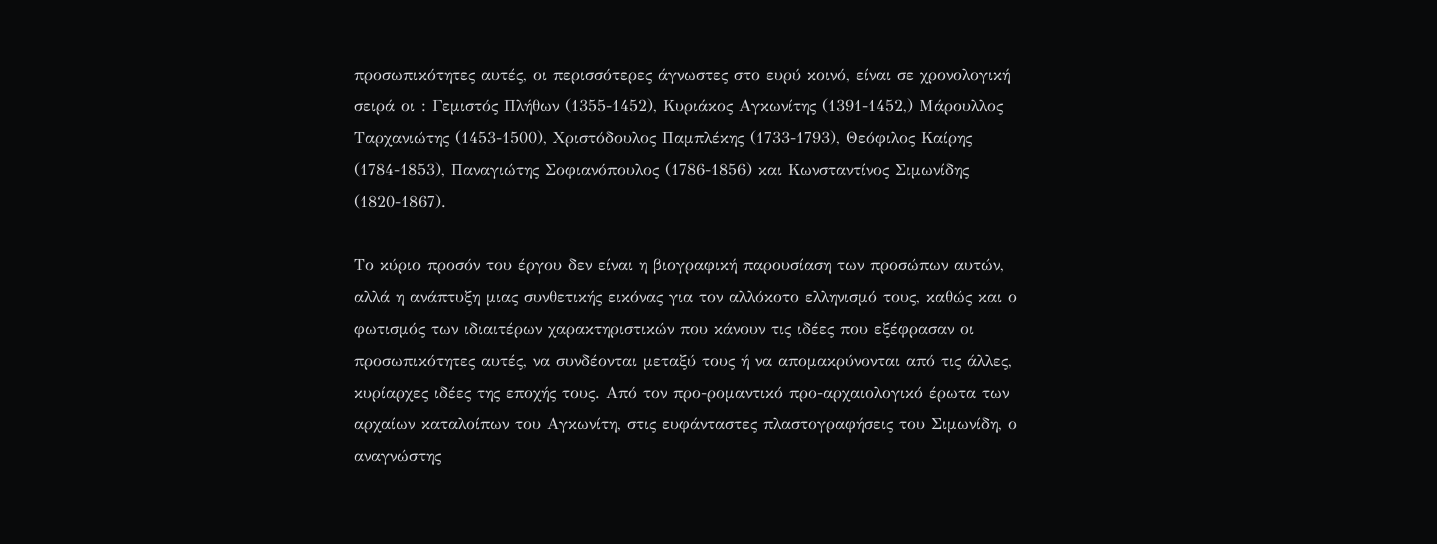προσωπικότητες αυτές, οι περισσότερες άγνωστες στο ευρύ κοινό, είναι σε χρονολογική σειρά οι : Γεμιστός Πλήθων (1355-1452), Κυριάκος Αγκωνίτης (1391-1452,) Μάρουλλος Ταρχανιώτης (1453-1500), Χριστόδουλος Παμπλέκης (1733-1793), Θεόφιλος Καίρης (1784-1853), Παναγιώτης Σοφιανόπουλος (1786-1856) και Κωνσταντίνος Σιμωνίδης (1820-1867).

Το κύριο προσόν του έργου δεν είναι η βιογραφική παρουσίαση των προσώπων αυτών, αλλά η ανάπτυξη μιας συνθετικής εικόνας για τον αλλόκοτο ελληνισμό τους, καθώς και ο φωτισμός των ιδιαιτέρων χαρακτηριστικών που κάνουν τις ιδέες που εξέφρασαν οι προσωπικότητες αυτές, να συνδέονται μεταξύ τους ή να απομακρύνονται από τις άλλες, κυρίαρχες ιδέες της εποχής τους. Από τον προ-ρομαντικό προ-αρχαιολογικό έρωτα των αρχαίων καταλοίπων του Αγκωνίτη, στις ευφάνταστες πλαστογραφήσεις του Σιμωνίδη, ο αναγνώστης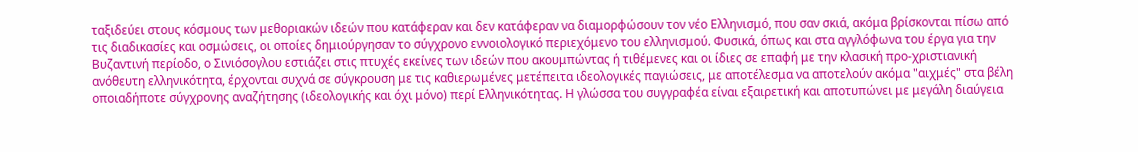ταξιδεύει στους κόσμους των μεθοριακών ιδεών που κατάφεραν και δεν κατάφεραν να διαμορφώσουν τον νέο Ελληνισμό, που σαν σκιά, ακόμα βρίσκονται πίσω από τις διαδικασίες και οσμώσεις, οι οποίες δημιούργησαν το σύγχρονο εννοιολογικό περιεχόμενο του ελληνισμού. Φυσικά, όπως και στα αγγλόφωνα του έργα για την Βυζαντινή περίοδο, ο Σινιόσογλου εστιάζει στις πτυχές εκείνες των ιδεών που ακουμπώντας ή τιθέμενες και οι ίδιες σε επαφή με την κλασική προ-χριστιανική ανόθευτη ελληνικότητα, έρχονται συχνά σε σύγκρουση με τις καθιερωμένες μετέπειτα ιδεολογικές παγιώσεις, με αποτέλεσμα να αποτελούν ακόμα "αιχμές" στα βέλη οποιαδήποτε σύγχρονης αναζήτησης (ιδεολογικής και όχι μόνο) περί Ελληνικότητας. Η γλώσσα του συγγραφέα είναι εξαιρετική και αποτυπώνει με μεγάλη διαύγεια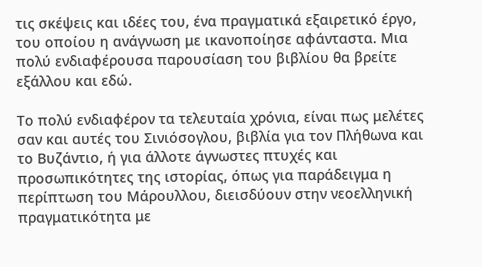τις σκέψεις και ιδέες του, ένα πραγματικά εξαιρετικό έργο, του οποίου η ανάγνωση με ικανοποίησε αφάνταστα. Μια πολύ ενδιαφέρουσα παρουσίαση του βιβλίου θα βρείτε εξάλλου και εδώ.

Το πολύ ενδιαφέρον τα τελευταία χρόνια, είναι πως μελέτες σαν και αυτές του Σινιόσογλου, βιβλία για τον Πλήθωνα και το Βυζάντιο, ή για άλλοτε άγνωστες πτυχές και προσωπικότητες της ιστορίας, όπως για παράδειγμα η περίπτωση του Μάρουλλου, διεισδύουν στην νεοελληνική πραγματικότητα με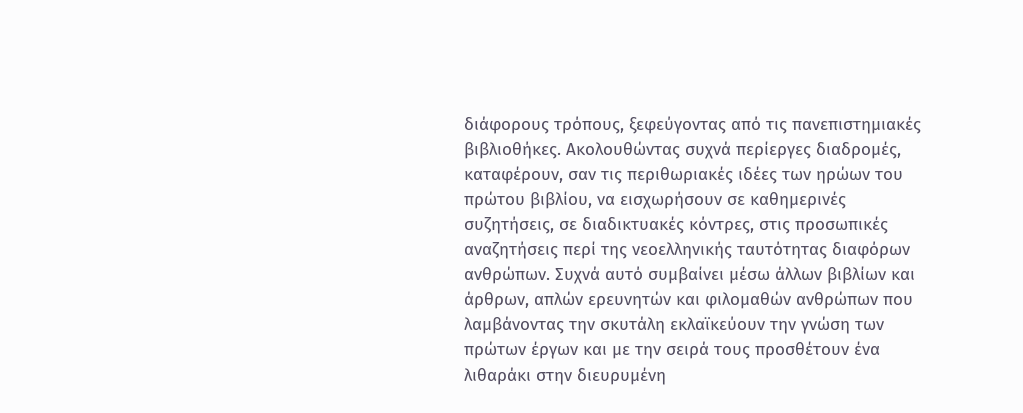διάφορους τρόπους, ξεφεύγοντας από τις πανεπιστημιακές βιβλιοθήκες. Ακολουθώντας συχνά περίεργες διαδρομές, καταφέρουν, σαν τις περιθωριακές ιδέες των ηρώων του πρώτου βιβλίου, να εισχωρήσουν σε καθημερινές συζητήσεις, σε διαδικτυακές κόντρες, στις προσωπικές αναζητήσεις περί της νεοελληνικής ταυτότητας διαφόρων ανθρώπων. Συχνά αυτό συμβαίνει μέσω άλλων βιβλίων και άρθρων, απλών ερευνητών και φιλομαθών ανθρώπων που λαμβάνοντας την σκυτάλη εκλαϊκεύουν την γνώση των πρώτων έργων και με την σειρά τους προσθέτουν ένα λιθαράκι στην διευρυμένη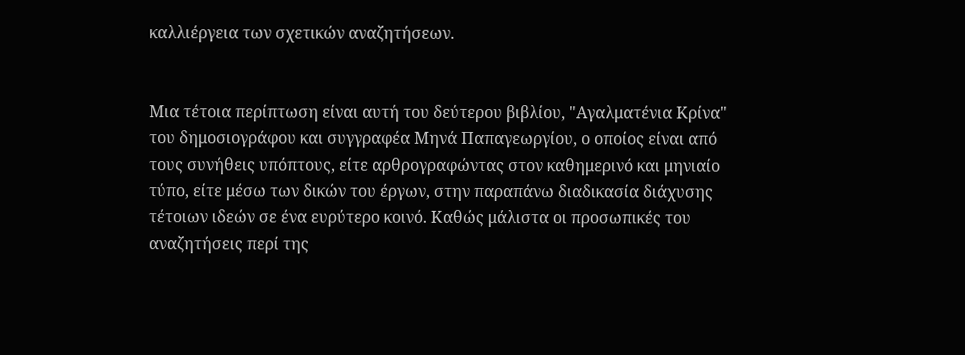καλλιέργεια των σχετικών αναζητήσεων.


Μια τέτοια περίπτωση είναι αυτή του δεύτερου βιβλίου, "Αγαλματένια Κρίνα" του δημοσιογράφου και συγγραφέα Μηνά Παπαγεωργίου, ο οποίος είναι από τους συνήθεις υπόπτους, είτε αρθρογραφώντας στον καθημερινό και μηνιαίο τύπο, είτε μέσω των δικών του έργων, στην παραπάνω διαδικασία διάχυσης τέτοιων ιδεών σε ένα ευρύτερο κοινό. Καθώς μάλιστα οι προσωπικές του αναζητήσεις περί της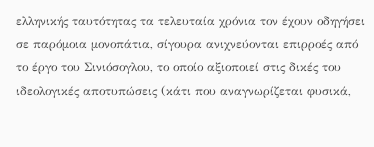ελληνικής ταυτότητας τα τελευταία χρόνια τον έχουν οδηγήσει σε παρόμοια μονοπάτια, σίγουρα ανιχνεύονται επιρροές από το έργο του Σινιόσογλου, το οποίο αξιοποιεί στις δικές του ιδεολογικές αποτυπώσεις (κάτι που αναγνωρίζεται φυσικά,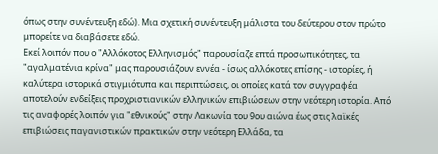όπως στην συνέντευξη εδώ). Μια σχετική συνέντευξη μάλιστα του δεύτερου στον πρώτο μπορείτε να διαβάσετε εδώ.
Εκεί λοιπόν που ο "Αλλόκοτος Ελληνισμός" παρουσίαζε επτά προσωπικότητες, τα "αγαλματένια κρίνα" μας παρουσιάζουν εννέα - ίσως αλλόκοτες επίσης - ιστορίες, ή καλύτερα ιστορικά στιγμιότυπα και περιπτώσεις, οι οποίες κατά τον συγγραφέα αποτελούν ενδείξεις προχριστιανικών ελληνικών επιβιώσεων στην νεότερη ιστορία. Από τις αναφορές λοιπόν για "εθνικούς" στην Λακωνία του 9ου αιώνα έως στις λαϊκές επιβιώσεις παγανιστικών πρακτικών στην νεότερη Ελλάδα, τα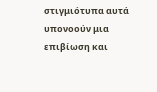στιγμιότυπα αυτά υπονοούν μια επιβίωση και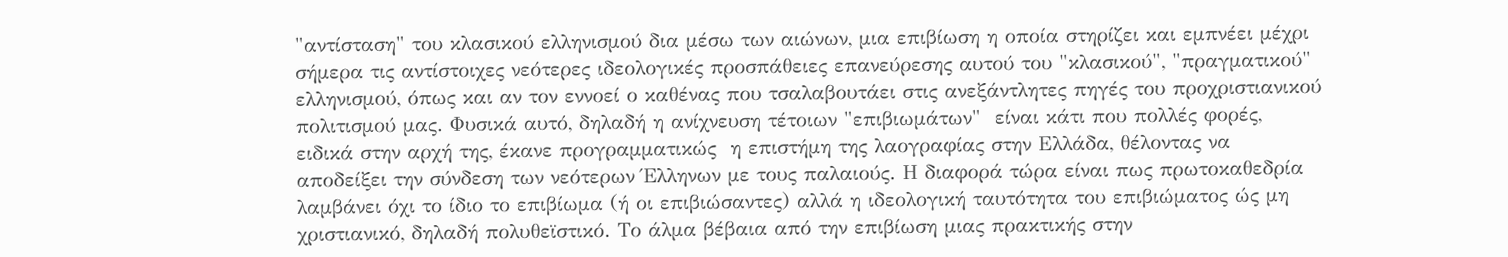"αντίσταση" του κλασικού ελληνισμού δια μέσω των αιώνων, μια επιβίωση η οποία στηρίζει και εμπνέει μέχρι σήμερα τις αντίστοιχες νεότερες ιδεολογικές προσπάθειες επανεύρεσης αυτού του "κλασικού", "πραγματικού" ελληνισμού, όπως και αν τον εννοεί ο καθένας που τσαλαβουτάει στις ανεξάντλητες πηγές του προχριστιανικού πολιτισμού μας. Φυσικά αυτό, δηλαδή η ανίχνευση τέτοιων "επιβιωμάτων"  είναι κάτι που πολλές φορές, ειδικά στην αρχή της, έκανε προγραμματικώς  η επιστήμη της λαογραφίας στην Ελλάδα, θέλοντας να αποδείξει την σύνδεση των νεότερων Έλληνων με τους παλαιούς. Η διαφορά τώρα είναι πως πρωτοκαθεδρία λαμβάνει όχι το ίδιο το επιβίωμα (ή οι επιβιώσαντες) αλλά η ιδεολογική ταυτότητα του επιβιώματος ώς μη χριστιανικό, δηλαδή πολυθεϊστικό. Το άλμα βέβαια από την επιβίωση μιας πρακτικής στην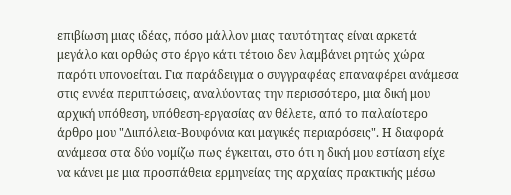επιβίωση μιας ιδέας, πόσο μάλλον μιας ταυτότητας είναι αρκετά μεγάλο και ορθώς στο έργο κάτι τέτοιο δεν λαμβάνει ρητώς χώρα παρότι υπονοείται. Για παράδειγμα ο συγγραφέας επαναφέρει ανάμεσα στις εννέα περιπτώσεις, αναλύοντας την περισσότερο, μια δική μου αρχική υπόθεση, υπόθεση-εργασίας αν θέλετε, από το παλαίοτερο άρθρο μου "Διιπόλεια-Βουφόνια και μαγικές περιαρόσεις". Η διαφορά ανάμεσα στα δύο νομίζω πως έγκειται, στο ότι η δική μου εστίαση είχε να κάνει με μια προσπάθεια ερμηνείας της αρχαίας πρακτικής μέσω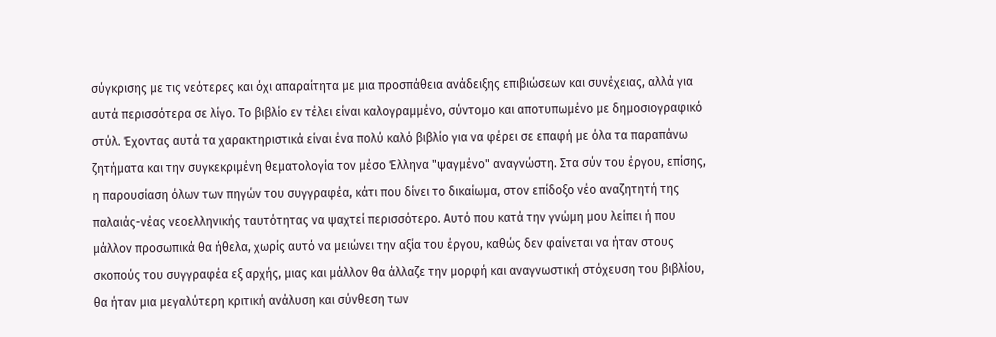σύγκρισης με τις νεότερες και όχι απαραίτητα με μια προσπάθεια ανάδειξης επιβιώσεων και συνέχειας, αλλά για αυτά περισσότερα σε λίγο. Το βιβλίο εν τέλει είναι καλογραμμένο, σύντομο και αποτυπωμένο με δημοσιογραφικό στύλ. Έχοντας αυτά τα χαρακτηριστικά είναι ένα πολύ καλό βιβλίο για να φέρει σε επαφή με όλα τα παραπάνω ζητήματα και την συγκεκριμένη θεματολογία τον μέσο Έλληνα "ψαγμένο" αναγνώστη. Στα σύν του έργου, επίσης, η παρουσίαση όλων των πηγών του συγγραφέα, κάτι που δίνει το δικαίωμα, στον επίδοξο νέο αναζητητή της παλαιάς-νέας νεοελληνικής ταυτότητας να ψαχτεί περισσότερο. Αυτό που κατά την γνώμη μου λείπει ή που μάλλον προσωπικά θα ήθελα, χωρίς αυτό να μειώνει την αξία του έργου, καθώς δεν φαίνεται να ήταν στους σκοπούς του συγγραφέα εξ αρχής, μιας και μάλλον θα άλλαζε την μορφή και αναγνωστική στόχευση του βιβλίου, θα ήταν μια μεγαλύτερη κριτική ανάλυση και σύνθεση των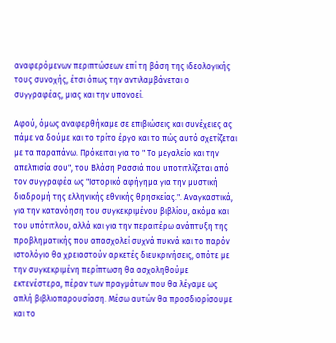αναφερόμενων περιπτώσεων επί τη βάση της ιδεολογικής τους συνοχής, έτσι όπως την αντιλαμβάνεται ο συγγραφέας, μιας και την υπονοεί.

Αφού, όμως αναφερθήκαμε σε επιβιώσεις και συνέχειες ας πάμε να δούμε και το τρίτο έργο και το πώς αυτό σχετίζεται με τα παραπάνω. Πρόκειται για το " Το μεγαλείο και την απελπισία σου", του Βλάση Ρασσιά που υποτιτλίζεται από τον συγγραφέα ως "Ιστορικό αφήγημα για την μυστική διαδρομή της ελληνικής εθνικής θρησκείας.". Αναγκαστικά, για την κατανόηση του συγκεκριμένου βιβλίου, ακόμα και του υπότιτλου, αλλά και για την περαιτέρω ανάπτυξη της προβληματικής που απασχολεί συχνά πυκνά και το παρόν ιστολόγιο θα χρειαστούν αρκετές διευκρινήσεις, οπότε με την συγκεκριμένη περίπτωση θα ασχοληθούμε εκτενέστερα, πέραν των πραγμάτων που θα λέγαμε ως απλή βιβλιοπαρουσίαση. Μέσω αυτών θα προσδιορίσουμε και το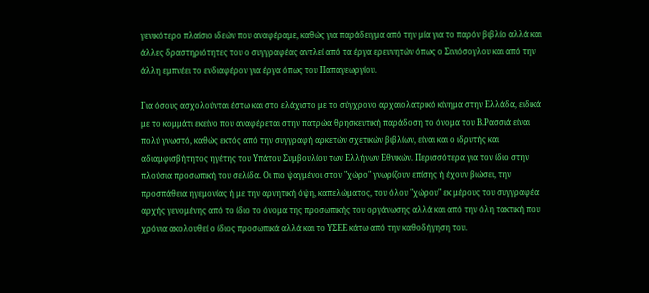γενικότερο πλαίσιο ιδεών που αναφέραμε, καθώς για παράδειγμα από την μία για το παρόν βιβλίο αλλά και άλλες δραστηριότητες του ο συγγραφέας αντλεί από τα έργα ερευνητών όπως ο Σινιόσογλου και από την άλλη εμπνέει το ενδιαφέρον για έργα όπως του Παπαγεωργίου.

Για όσους ασχολούνται έστω και στο ελάχιστο με το σύγχρονο αρχαιολατρικό κίνημα στην Ελλάδα, ειδικά με το κομμάτι εκείνο που αναφέρεται στην πατρώα θρησκευτική παράδοση το όνομα του Β.Ρασσιά είναι πολύ γνωστό, καθώς εκτός από την συγγραφή αρκετών σχετικών βιβλίων, είναι και ο ιδρυτής και αδιαμφισβήτητος ηγέτης του Υπάτου Συμβουλίου των Ελλήνων Εθνικών. Περισσότερα για τον ίδιο στην πλούσια προσωπική του σελίδα. Οι πιο ψαγμένοι στον "χώρο" γνωρίζουν επίσης ή έχουν βιώσει, την προσπάθεια ηγεμονίας ή με την αρνητική όψη, καπελώματος, του όλου "χώρου" εκ μέρους του συγγραφέα αρχής γενομένης από το ίδιο το όνομα της προσωπικής του οργάνωσης αλλά και από την όλη τακτική που χρόνια ακολουθεί ο ίδιος προσωπικά αλλά και το ΥΣΕΕ κάτω από την καθοδήγηση του.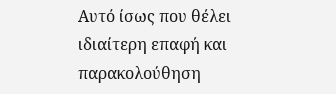Αυτό ίσως που θέλει ιδιαίτερη επαφή και παρακολούθηση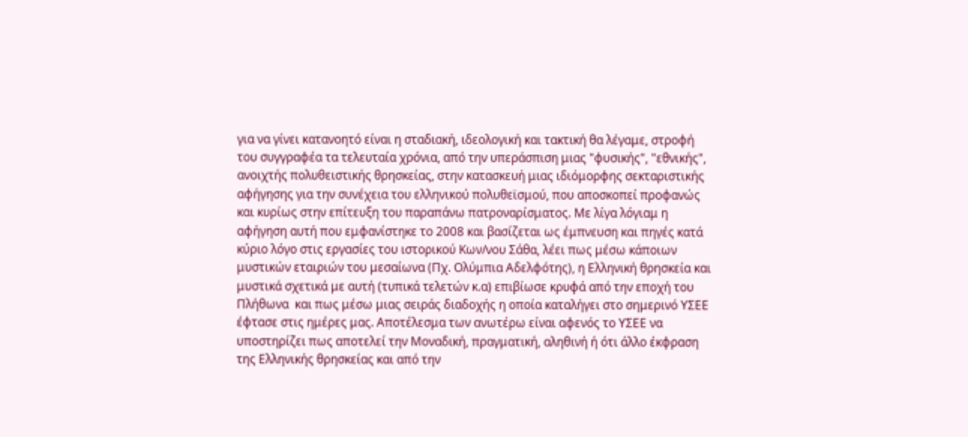για να γίνει κατανοητό είναι η σταδιακή, ιδεολογική και τακτική θα λέγαμε, στροφή του συγγραφέα τα τελευταία χρόνια, από την υπεράσπιση μιας "φυσικής", "εθνικής", ανοιχτής πολυθειστικής θρησκείας, στην κατασκευή μιας ιδιόμορφης σεκταριστικής αφήγησης για την συνέχεια του ελληνικού πολυθεϊσμού, που αποσκοπεί προφανώς και κυρίως στην επίτευξη του παραπάνω πατροναρίσματος. Με λίγα λόγιαμ η αφήγηση αυτή που εμφανίστηκε το 2008 και βασίζεται ως έμπνευση και πηγές κατά κύριο λόγο στις εργασίες του ιστορικού Κων/νου Σάθα, λέει πως μέσω κάποιων μυστικών εταιριών του μεσαίωνα (Πχ. Ολύμπια Αδελφότης), η Ελληνική θρησκεία και μυστικά σχετικά με αυτή (τυπικά τελετών κ.α) επιβίωσε κρυφά από την εποχή του Πλήθωνα  και πως μέσω μιας σειράς διαδοχής η οποία καταλήγει στο σημερινό ΥΣΕΕ έφτασε στις ημέρες μας. Αποτέλεσμα των ανωτέρω είναι αφενός το ΥΣΕΕ να υποστηρίζει πως αποτελεί την Μοναδική, πραγματική, αληθινή ή ότι άλλο έκφραση της Ελληνικής θρησκείας και από την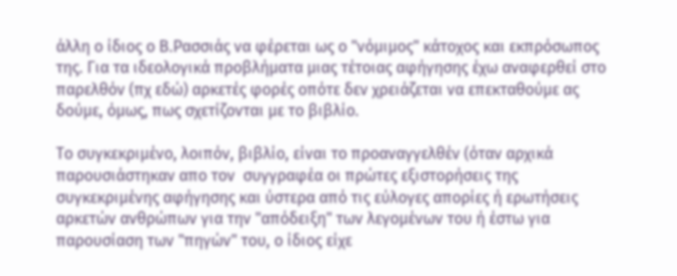άλλη ο ίδιος ο Β.Ρασσιάς να φέρεται ως ο "νόμιμος" κάτοχος και εκπρόσωπος της. Για τα ιδεολογικά προβλήματα μιας τέτοιας αφήγησης έχω αναφερθεί στο παρελθόν (πχ εδώ) αρκετές φορές οπότε δεν χρειάζεται να επεκταθούμε ας δούμε, όμως, πως σχετίζονται με το βιβλίο.

Το συγκεκριμένο, λοιπόν, βιβλίο, είναι το προαναγγελθέν (όταν αρχικά παρουσιάστηκαν απο τον  συγγραφέα οι πρώτες εξιστορήσεις της συγκεκριμένης αφήγησης και ύστερα από τις εύλογες απορίες ή ερωτήσεις αρκετών ανθρώπων για την "απόδειξη" των λεγομένων του ή έστω για παρουσίαση των "πηγών" του, ο ίδιος είχε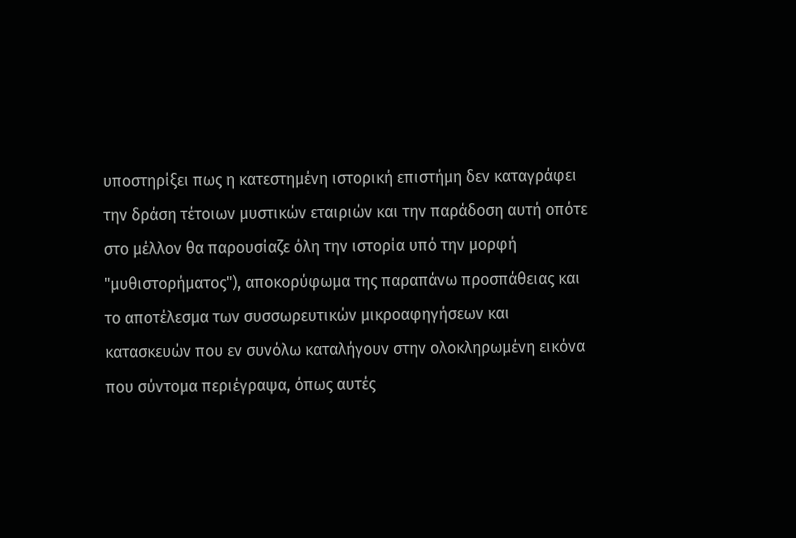υποστηρίξει πως η κατεστημένη ιστορική επιστήμη δεν καταγράφει την δράση τέτοιων μυστικών εταιριών και την παράδοση αυτή οπότε στο μέλλον θα παρουσίαζε όλη την ιστορία υπό την μορφή "μυθιστορήματος"), αποκορύφωμα της παραπάνω προσπάθειας και το αποτέλεσμα των συσσωρευτικών μικροαφηγήσεων και κατασκευών που εν συνόλω καταλήγουν στην ολοκληρωμένη εικόνα που σύντομα περιέγραψα, όπως αυτές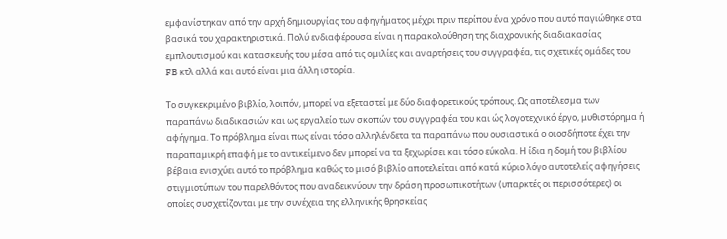εμφανίστηκαν από την αρχή δημιουργίας του αφηγήματος μέχρι πριν περίπου ένα χρόνο που αυτό παγιώθηκε στα βασικά του χαρακτηριστικά. Πολύ ενδιαφέρουσα είναι η παρακολούθηση της διαχρονικής διαδιακασίας εμπλουτισμού και κατασκευής του μέσα από τις ομιλίες και αναρτήσεις του συγγραφέα, τις σχετικές ομάδες του FB κτλ αλλά και αυτό είναι μια άλλη ιστορία.

Το συγκεκριμένο βιβλίο, λοιπόν, μπορεί να εξεταστεί με δύο διαφορετικούς τρόπους. Ως αποτέλεσμα των παραπάνω διαδικασιών και ως εργαλείο των σκοπών του συγγραφέα του και ώς λογοτεχνικό έργο, μυθιστόρημα ή αφήγημα. Το πρόβλημα είναι πως είναι τόσο αλληλένδετα τα παραπάνω που ουσιαστικά ο οιοσδήποτε έχει την παραπαμικρή επαφή με το αντικείμενο δεν μπορεί να τα ξεχωρίσει και τόσο εύκολα. Η ίδια η δομή του βιβλίου βέβαια ενισχύει αυτό το πρόβλημα καθώς το μισό βιβλίο αποτελείται από κατά κύριο λόγο αυτοτελείς αφηγήσεις στιγμιοτύπων του παρελθόντος που αναδεικνύουν την δράση προσωπικοτήτων (υπαρκτές οι περισσότερες) οι οποίες συσχετίζονται με την συνέχεια της ελληνικής θρησκείας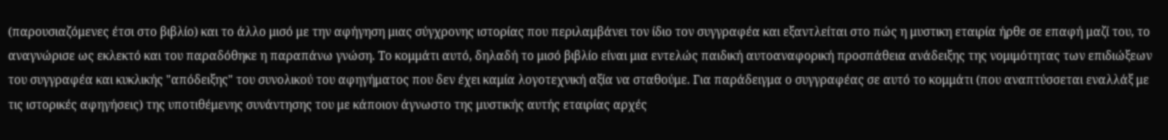(παρουσιαζόμενες έτσι στο βιβλίο) και το άλλο μισό με την αφήγηση μιας σύγχρονης ιστορίας που περιλαμβάνει τον ίδιο τον συγγραφέα και εξαντλείται στο πώς η μυστικη εταιρία ήρθε σε επαφή μαζί του, το αναγνώρισε ως εκλεκτό και του παραδόθηκε η παραπάνω γνώση. Το κομμάτι αυτό, δηλαδή το μισό βιβλίο είναι μια εντελώς παιδική αυτοαναφορική προσπάθεια ανάδειξης της νομιμότητας των επιδιώξεων του συγγραφέα και κυκλικής "απόδειξης" του συνολικού του αφηγήματος που δεν έχει καμία λογοτεχνική αξία να σταθούμε. Για παράδειγμα ο συγγραφέας σε αυτό το κομμάτι (που αναπτύσσεται εναλλάξ με τις ιστορικές αφηγήσεις) της υποτιθέμενης συνάντησης του με κάποιον άγνωστο της μυστικής αυτής εταιρίας αρχές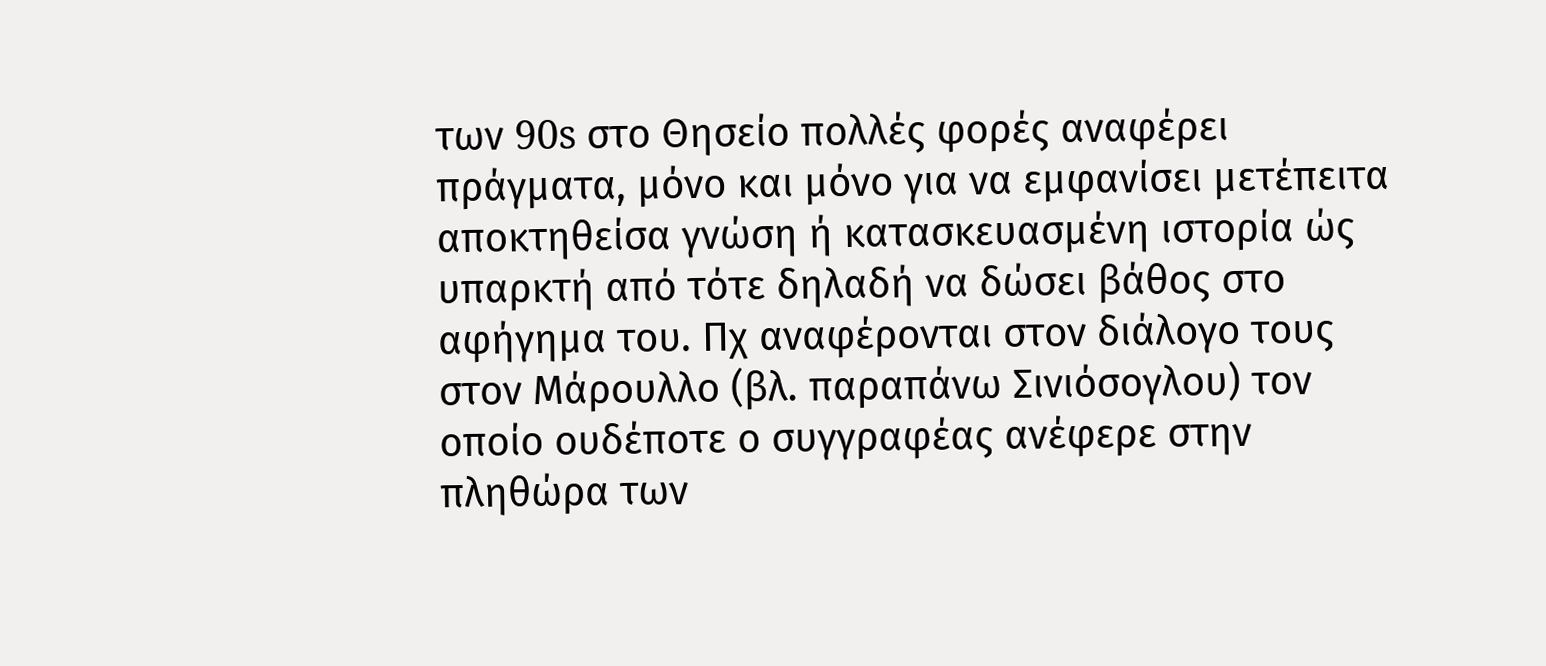των 90s στο Θησείο πολλές φορές αναφέρει πράγματα, μόνο και μόνο για να εμφανίσει μετέπειτα αποκτηθείσα γνώση ή κατασκευασμένη ιστορία ώς υπαρκτή από τότε δηλαδή να δώσει βάθος στο αφήγημα του. Πχ αναφέρονται στον διάλογο τους στον Μάρουλλο (βλ. παραπάνω Σινιόσογλου) τον οποίο ουδέποτε ο συγγραφέας ανέφερε στην πληθώρα των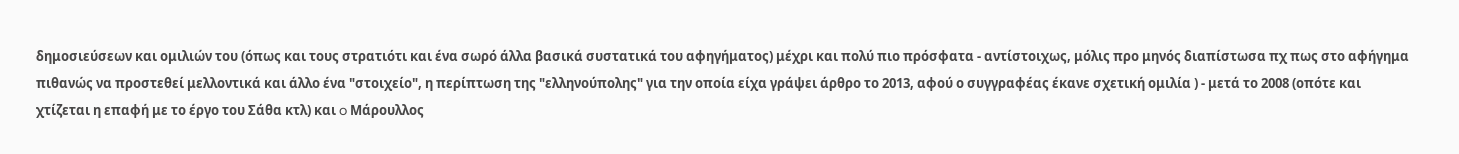δημοσιεύσεων και ομιλιών του (όπως και τους στρατιότι και ένα σωρό άλλα βασικά συστατικά του αφηγήματος) μέχρι και πολύ πιο πρόσφατα - αντίστοιχως, μόλις προ μηνός διαπίστωσα πχ πως στο αφήγημα πιθανώς να προστεθεί μελλοντικά και άλλο ένα "στοιχείο", η περίπτωση της "ελληνούπολης" για την οποία είχα γράψει άρθρο το 2013, αφού ο συγγραφέας έκανε σχετική ομιλία ) - μετά το 2008 (οπότε και χτίζεται η επαφή με το έργο του Σάθα κτλ) και o Μάρουλλος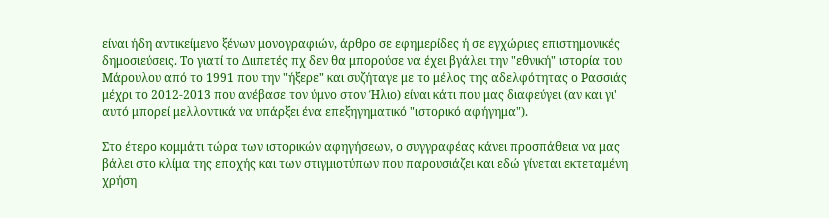είναι ήδη αντικείμενο ξένων μονογραφιών, άρθρο σε εφημερίδες ή σε εγχώριες επιστημονικές δημοσιεύσεις. Το γιατί το Διιπετές πχ δεν θα μπορούσε να έχει βγάλει την "εθνική" ιστορία του Μάρουλου από το 1991 που την "ήξερε" και συζήταγε με το μέλος της αδελφότητας ο Ρασσιάς μέχρι το 2012-2013 που ανέβασε τον ύμνο στον Ήλιο) είναι κάτι που μας διαφεύγει (αν και γι' αυτό μπορεί μελλοντικά να υπάρξει ένα επεξηγηματικό "ιστορικό αφήγημα").

Στο έτερο κομμάτι τώρα των ιστορικών αφηγήσεων, ο συγγραφέας κάνει προσπάθεια να μας βάλει στο κλίμα της εποχής και των στιγμιοτύπων που παρουσιάζει και εδώ γίνεται εκτεταμένη χρήση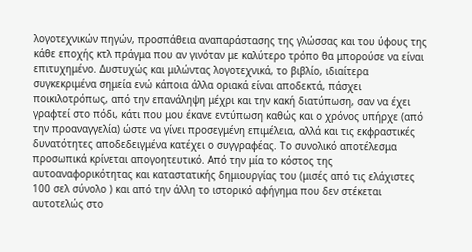λογοτεχνικών πηγών, προσπάθεια αναπαράστασης της γλώσσας και του ύφους της κάθε εποχής κτλ πράγμα που αν γινόταν με καλύτερο τρόπο θα μπορούσε να είναι επιτυχημένο. Δυστυχώς και μιλώντας λογοτεχνικά, το βιβλίο, ιδιαίτερα συγκεκριμένα σημεία ενώ κάποια άλλα οριακά είναι αποδεκτά, πάσχει ποικιλοτρόπως, από την επανάληψη μέχρι και την κακή διατύπωση, σαν να έχει γραφτεί στο πόδι, κάτι που μου έκανε εντύπωση καθώς και ο χρόνος υπήρχε (από την προαναγγελία) ώστε να γίνει προσεγμένη επιμέλεια, αλλά και τις εκφραστικές δυνατότητες αποδεδειγμένα κατέχει ο συγγραφέας. Το συνολικό αποτέλεσμα προσωπικά κρίνεται απογοητευτικό. Από την μία το κόστος της αυτοαναφορικότητας και καταστατικής δημιουργίας του (μισές από τις ελάχιστες 100 σελ σύνολο ) και από την άλλη το ιστορικό αφήγημα που δεν στέκεται αυτοτελώς στο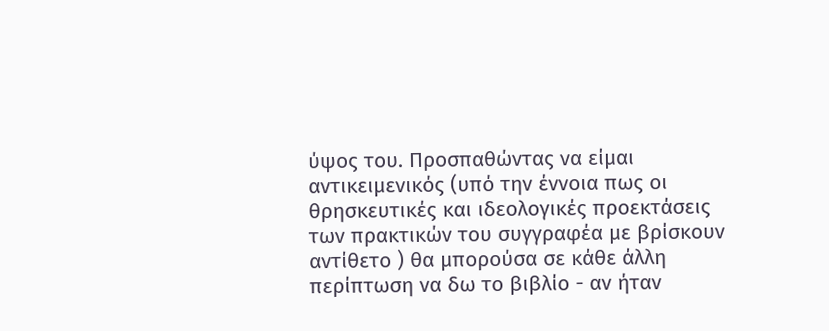ύψος του. Προσπαθώντας να είμαι αντικειμενικός (υπό την έννοια πως οι θρησκευτικές και ιδεολογικές προεκτάσεις των πρακτικών του συγγραφέα με βρίσκουν αντίθετο ) θα μπορούσα σε κάθε άλλη περίπτωση να δω το βιβλίο - αν ήταν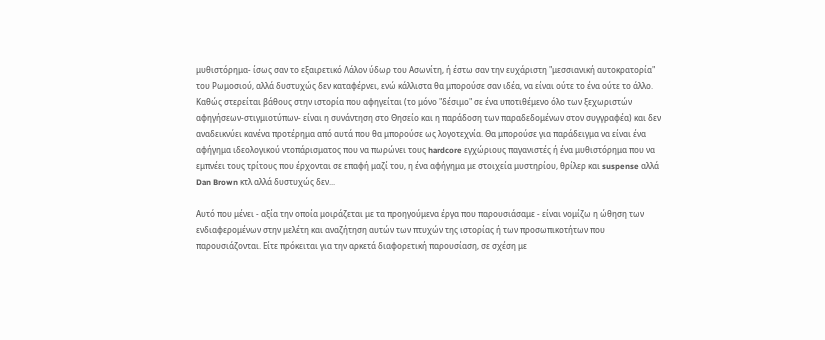μυθιστόρημα- ίσως σαν το εξαιρετικό Λάλον ύδωρ του Ασωνίτη, ή έστω σαν την ευχάριστη "μεσσιανική αυτοκρατορία" του Ρωμοσιού, αλλά δυστυχώς δεν καταφέρνει, ενώ κάλλιστα θα μπορούσε σαν ιδέα, να είναι ούτε το ένα ούτε το άλλο. Καθώς στερείται βάθους στην ιστορία που αφηγείται (το μόνο "δέσιμο" σε ένα υποτιθέμενο όλο των ξεχωριστών αφηγήσεων-στιγμιοτύπων- είναι η συνάντηση στο Θησείο και η παράδοση των παραδεδομένων στον συγγραφέα) και δεν αναδεικνύει κανένα προτέρημα από αυτά που θα μπορούσε ως λογοτεχνία. Θα μπορούσε για παράδειγμα να είναι ένα αφήγημα ιδεολογικού ντοπάρισματος που να πωρώνει τους hardcore εγχώριους παγανιστές ή ένα μυθιστόρημα που να  εμπνέει τους τρίτους που έρχονται σε επαφή μαζί του, η ένα αφήγημα με στοιχεία μυστηρίου, θρίλερ και suspense αλλά Dan Brown κτλ αλλά δυστυχώς δεν...

Αυτό που μένει - αξία την οποία μοιράζεται με τα προηγούμενα έργα που παρουσιάσαμε - είναι νομίζω η ώθηση των ενδιαφερομένων στην μελέτη και αναζήτηση αυτών των πτυχών της ιστορίας ή των προσωπικοτήτων που παρουσιάζονται. Eίτε πρόκειται για την αρκετά διαφορετική παρουσίαση, σε σχέση με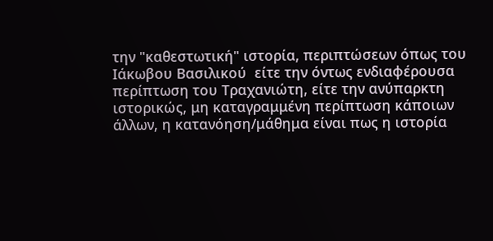την "καθεστωτική" ιστορία, περιπτώσεων όπως του Ιάκωβου Βασιλικού  είτε την όντως ενδιαφέρουσα περίπτωση του Τραχανιώτη, είτε την ανύπαρκτη ιστορικώς, μη καταγραμμένη περίπτωση κάποιων άλλων, η κατανόηση/μάθημα είναι πως η ιστορία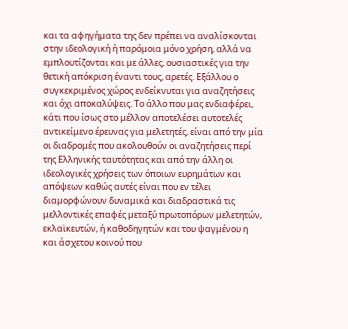και τα αφηγήματα της δεν πρέπει να αναλίσκονται στην ιδεολογική ή παρόμοια μόνο χρήση, αλλά να εμπλουτίζονται και με άλλες, ουσιαστικές για την θετική απόκριση έναντι τους, αρετές. Εξάλλου ο συγκεκριμένος χώρος ενδείκνυται για αναζητήσεις και όχι αποκαλύψεις. Το άλλο που μας ενδιαφέρει, κάτι που ίσως στο μέλλον αποτελέσει αυτοτελές αντικείμενο έρευνας για μελετητές, είναι από την μία οι διαδρομές που ακολουθούν οι αναζητήσεις περί της Ελληνικής ταυτότητας και από την άλλη οι ιδεολογικές χρήσεις των όποιων ευρημάτων και απόψεων καθώς αυτές είναι που εν τέλει διαμορφώνουν δυναμικά και διαδραστικά τις μελλοντικές επαφές μεταξύ πρωτοπόρων μελετητών, εκλαϊκευτών, ή καθοδηγητών και του ψαγμένου η και άσχετου κοινού που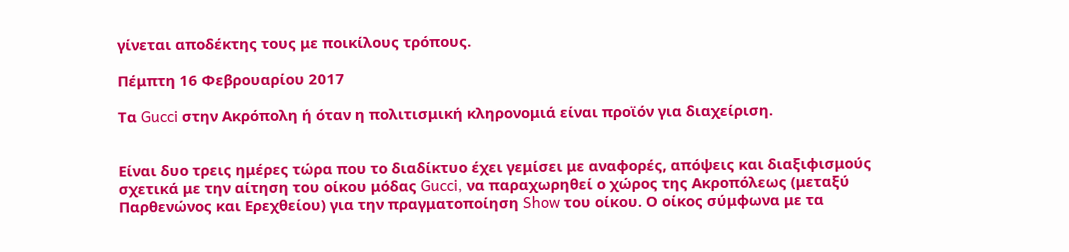γίνεται αποδέκτης τους με ποικίλους τρόπους.

Πέμπτη 16 Φεβρουαρίου 2017

Τα Gucci στην Ακρόπολη ή όταν η πολιτισμική κληρονομιά είναι προϊόν για διαχείριση.


Είναι δυο τρεις ημέρες τώρα που το διαδίκτυο έχει γεμίσει με αναφορές, απόψεις και διαξιφισμούς σχετικά με την αίτηση του οίκου μόδας Gucci, να παραχωρηθεί ο χώρος της Ακροπόλεως (μεταξύ Παρθενώνος και Ερεχθείου) για την πραγματοποίηση Show του οίκου. Ο οίκος σύμφωνα με τα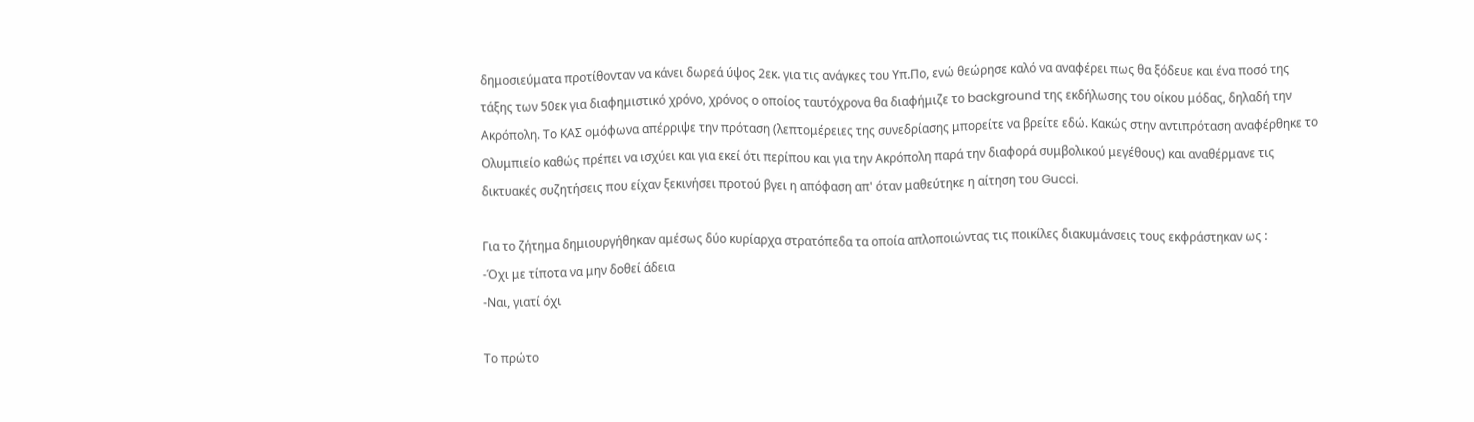δημοσιεύματα προτίθονταν να κάνει δωρεά ύψος 2εκ. για τις ανάγκες του Υπ.Πο, ενώ θεώρησε καλό να αναφέρει πως θα ξόδευε και ένα ποσό της τάξης των 50εκ για διαφημιστικό χρόνο, χρόνος ο οποίος ταυτόχρονα θα διαφήμιζε το background της εκδήλωσης του οίκου μόδας, δηλαδή την Ακρόπολη. Το ΚΑΣ ομόφωνα απέρριψε την πρόταση (λεπτομέρειες της συνεδρίασης μπορείτε να βρείτε εδώ. Κακώς στην αντιπρόταση αναφέρθηκε το Ολυμπιείο καθώς πρέπει να ισχύει και για εκεί ότι περίπου και για την Ακρόπολη παρά την διαφορά συμβολικού μεγέθους) και αναθέρμανε τις δικτυακές συζητήσεις που είχαν ξεκινήσει προτού βγει η απόφαση απ' όταν μαθεύτηκε η αίτηση του Gucci.

Για το ζήτημα δημιουργήθηκαν αμέσως δύο κυρίαρχα στρατόπεδα τα οποία απλοποιώντας τις ποικίλες διακυμάνσεις τους εκφράστηκαν ως :
-Όχι με τίποτα να μην δοθεί άδεια
-Ναι, γιατί όχι

Το πρώτο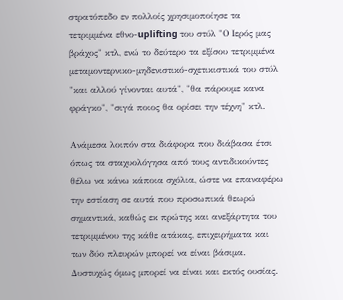στρατόπεδο εν πολλοίς χρησιμοποίησε τα τετριμμένα εθνο-uplifting του στύλ "Ο Ιερός μας βράχος" κτλ, ενώ το δεύτερο τα εξίσου τετριμμένα μεταμοντερνικο-μηδενιστικό-σχετικιστικά του στύλ "και αλλού γίνονται αυτά", "θα πάρουμε κανα φράγκο", "σιγά ποιος θα ορίσει την τέχνη" κτλ.

Ανάμεσα λοιπόν στα διάφορα που διάβασα έτσι όπως τα σταχυολόγησα από τους αντιδικούντες θέλω να κάνω κάποια σχόλια, ώστε να επαναφέρω την εστίαση σε αυτά που προσωπικά θεωρώ σημαντικά, καθώς εκ πρώτης και ανεξάρτητα του τετριμμένου της κάθε ατάκας, επιχειρήματα και των δύο πλευρών μπορεί να είναι βάσιμα. Δυστυχώς όμως μπορεί να είναι και εκτός ουσίας.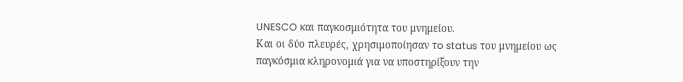UNESCO και παγκοσμιότητα του μνημείου.
Και οι δύο πλευρές, χρησιμοποίησαν τo status του μνημείου ως παγκόσμια κληρονομιά για να υποστηρίξουν την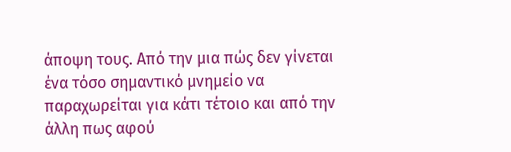άποψη τους. Από την μια πώς δεν γίνεται ένα τόσο σημαντικό μνημείο να παραχωρείται για κάτι τέτοιο και από την άλλη πως αφού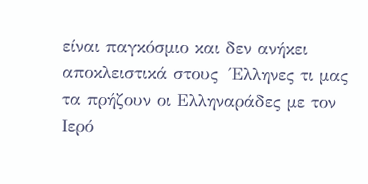είναι παγκόσμιο και δεν ανήκει αποκλειστικά στους  Έλληνες τι μας τα πρήζουν οι Ελληναράδες με τον Ιερό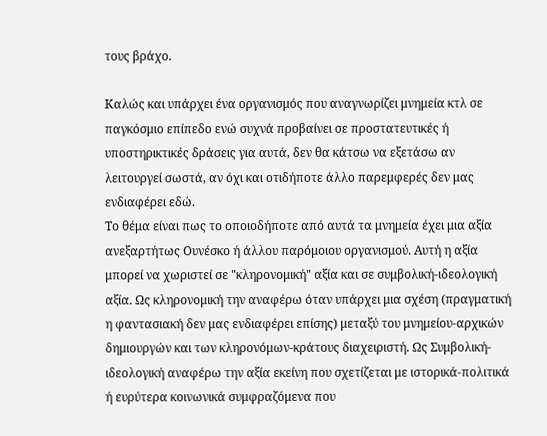τους βράχο.

Καλώς και υπάρχει ένα οργανισμός που αναγνωρίζει μνημεία κτλ σε παγκόσμιο επίπεδο ενώ συχνά προβαίνει σε προστατευτικές ή υποστηρικτικές δράσεις για αυτά, δεν θα κάτσω να εξετάσω αν λειτουργεί σωστά, αν όχι και οτιδήποτε άλλο παρεμφερές δεν μας ενδιαφέρει εδώ.
Το θέμα είναι πως το οποιοδήποτε από αυτά τα μνημεία έχει μια αξία ανεξαρτήτως Ουνέσκο ή άλλου παρόμοιου οργανισμού. Αυτή η αξία μπορεί να χωριστεί σε "κληρονομική" αξία και σε συμβολική-ιδεολογική αξία. Ως κληρονομική την αναφέρω όταν υπάρχει μια σχέση (πραγματική η φαντασιακή δεν μας ενδιαφέρει επίσης) μεταξύ του μνημείου-αρχικών δημιουργών και των κληρονόμων-κράτους διαχειριστή. Ως Συμβολική-ιδεολογική αναφέρω την αξία εκείνη που σχετίζεται με ιστορικά-πολιτικά ή ευρύτερα κοινωνικά συμφραζόμενα που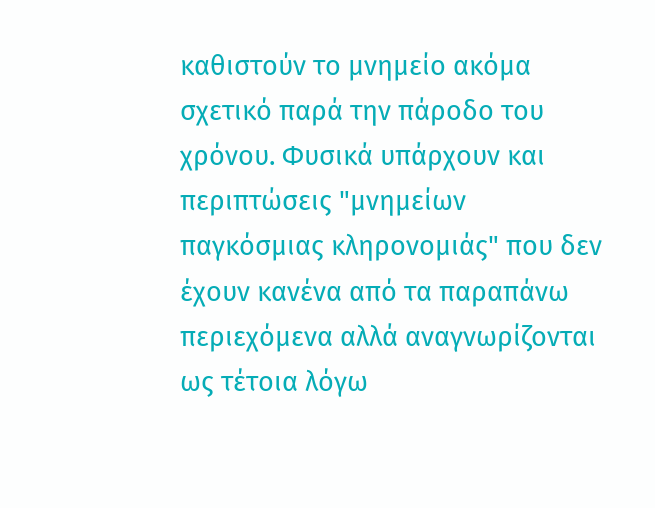καθιστούν το μνημείο ακόμα σχετικό παρά την πάροδο του χρόνου. Φυσικά υπάρχουν και περιπτώσεις "μνημείων παγκόσμιας κληρονομιάς" που δεν έχουν κανένα από τα παραπάνω περιεχόμενα αλλά αναγνωρίζονται ως τέτοια λόγω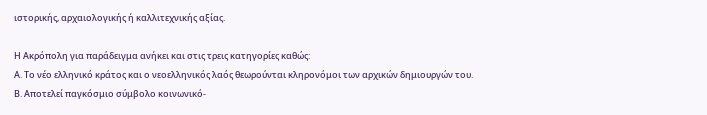ιστορικής, αρχαιολογικής ή καλλιτεχνικής αξίας.

Η Ακρόπολη για παράδειγμα ανήκει και στις τρεις κατηγορίες καθώς:
Α. Το νέο ελληνικό κράτος και ο νεοελληνικός λαός θεωρούνται κληρονόμοι των αρχικών δημιουργών του.
Β. Αποτελεί παγκόσμιο σύμβολο κοινωνικό-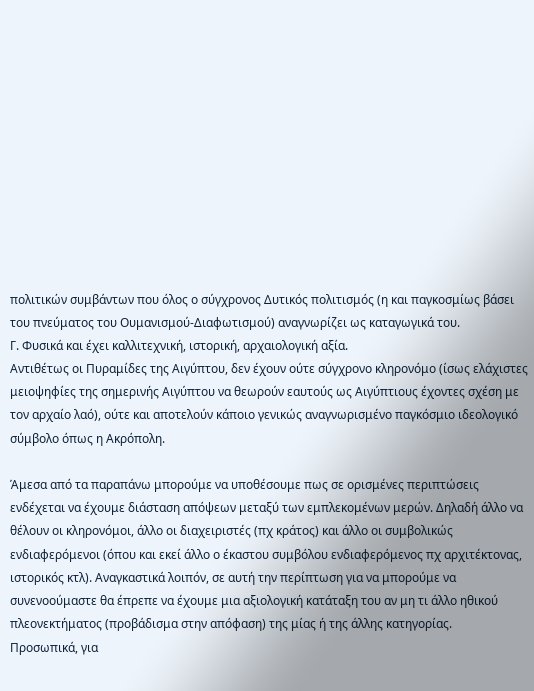πολιτικών συμβάντων που όλος ο σύγχρονος Δυτικός πολιτισμός (η και παγκοσμίως βάσει του πνεύματος του Ουμανισμού-Διαφωτισμού) αναγνωρίζει ως καταγωγικά του.
Γ. Φυσικά και έχει καλλιτεχνική, ιστορική, αρχαιολογική αξία.
Αντιθέτως οι Πυραμίδες της Αιγύπτου, δεν έχουν ούτε σύγχρονο κληρονόμο (ίσως ελάχιστες μειοψηφίες της σημερινής Αιγύπτου να θεωρούν εαυτούς ως Αιγύπτιους έχοντες σχέση με τον αρχαίο λαό), ούτε και αποτελούν κάποιο γενικώς αναγνωρισμένο παγκόσμιο ιδεολογικό σύμβολο όπως η Ακρόπολη.

Άμεσα από τα παραπάνω μπορούμε να υποθέσουμε πως σε ορισμένες περιπτώσεις ενδέχεται να έχουμε διάσταση απόψεων μεταξύ των εμπλεκομένων μερών. Δηλαδή άλλο να θέλουν οι κληρονόμοι, άλλο οι διαχειριστές (πχ κράτος) και άλλο οι συμβολικώς ενδιαφερόμενοι (όπου και εκεί άλλο ο έκαστου συμβόλου ενδιαφερόμενος πχ αρχιτέκτονας, ιστορικός κτλ). Αναγκαστικά λοιπόν, σε αυτή την περίπτωση για να μπορούμε να συνενοούμαστε θα έπρεπε να έχουμε μια αξιολογική κατάταξη του αν μη τι άλλο ηθικού πλεονεκτήματος (προβάδισμα στην απόφαση) της μίας ή της άλλης κατηγορίας.
Προσωπικά, για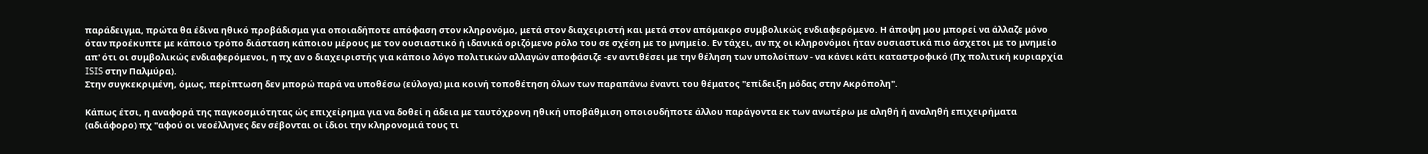παράδειγμα, πρώτα θα έδινα ηθικό προβάδισμα για οποιαδήποτε απόφαση στον κληρονόμο, μετά στον διαχειριστή και μετά στον απόμακρο συμβολικώς ενδιαφερόμενο. Η άποψη μου μπορεί να άλλαζε μόνο όταν προέκυπτε με κάποιο τρόπο διάσταση κάποιου μέρους με τον ουσιαστικό ή ιδανικά οριζόμενο ρόλο του σε σχέση με το μνημείο. Εν τάχει, αν πχ οι κληρονόμοι ήταν ουσιαστικά πιο άσχετοι με το μνημείο απ' ότι οι συμβολικώς ενδιαφερόμενοι, η πχ αν ο διαχειριστής για κάποιο λόγο πολιτικών αλλαγών αποφάσιζε -εν αντιθέσει με την θέληση των υπολοίπων - να κάνει κάτι καταστροφικό (Πχ πολιτική κυριαρχία ISIS στην Παλμύρα).
Στην συγκεκριμένη, όμως, περίπτωση δεν μπορώ παρά να υποθέσω (εύλογα) μια κοινή τοποθέτηση όλων των παραπάνω έναντι του θέματος "επίδειξη μόδας στην Ακρόπολη".

Κάπως έτσι, η αναφορά της παγκοσμιότητας ώς επιχείρημα για να δοθεί η άδεια με ταυτόχρονη ηθική υποβάθμιση οποιουδήποτε άλλου παράγοντα εκ των ανωτέρω με αληθή ή αναληθή επιχειρήματα (αδιάφορο) πχ "αφού οι νεοέλληνες δεν σέβονται οι ίδιοι την κληρονομιά τους τι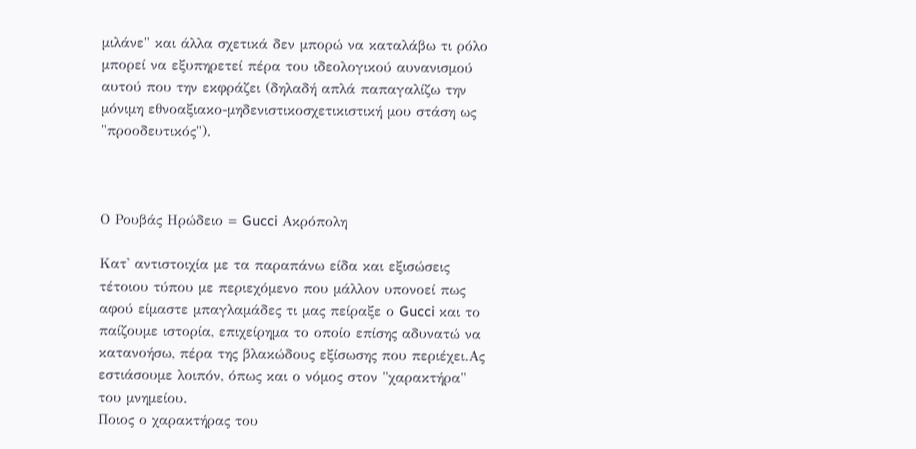μιλάνε" και άλλα σχετικά δεν μπορώ να καταλάβω τι ρόλο μπορεί να εξυπηρετεί πέρα του ιδεολογικού αυνανισμού αυτού που την εκφράζει (δηλαδή απλά παπαγαλίζω την μόνιμη εθνοαξιακο-μηδενιστικοσχετικιστική μου στάση ως "προοδευτικός").



Ο Ρουβάς Ηρώδειο = Gucci Ακρόπολη

Κατ' αντιστοιχία με τα παραπάνω είδα και εξισώσεις τέτοιου τύπου με περιεχόμενο που μάλλον υπονοεί πως αφού είμαστε μπαγλαμάδες τι μας πείραξε ο Gucci και το παίζουμε ιστορία, επιχείρημα το οποίο επίσης αδυνατώ να κατανοήσω, πέρα της βλακώδους εξίσωσης που περιέχει.Ας εστιάσουμε λοιπόν, όπως και ο νόμος στον "χαρακτήρα" του μνημείου.
Ποιος ο χαρακτήρας του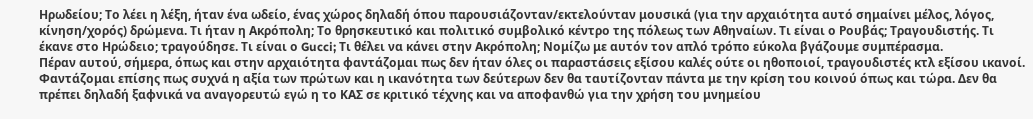Ηρωδείου; Το λέει η λέξη, ήταν ένα ωδείο, ένας χώρος δηλαδή όπου παρουσιάζονταν/εκτελούνταν μουσικά (για την αρχαιότητα αυτό σημαίνει μέλος, λόγος, κίνηση/χορός) δρώμενα. Τι ήταν η Ακρόπολη; Το θρησκευτικό και πολιτικό συμβολικό κέντρο της πόλεως των Αθηναίων. Τι είναι ο Ρουβάς; Τραγουδιστής. Τι έκανε στο Ηρώδειο; τραγούδησε. Τι είναι ο Gucci; Τι θέλει να κάνει στην Ακρόπολη; Νομίζω με αυτόν τον απλό τρόπο εύκολα βγάζουμε συμπέρασμα.
Πέραν αυτού, σήμερα, όπως και στην αρχαιότητα φαντάζομαι πως δεν ήταν όλες οι παραστάσεις εξίσου καλές ούτε οι ηθοποιοί, τραγουδιστές κτλ εξίσου ικανοί. Φαντάζομαι επίσης πως συχνά η αξία των πρώτων και η ικανότητα των δεύτερων δεν θα ταυτίζονταν πάντα με την κρίση του κοινού όπως και τώρα. Δεν θα πρέπει δηλαδή ξαφνικά να αναγορευτώ εγώ η το ΚΑΣ σε κριτικό τέχνης και να αποφανθώ για την χρήση του μνημείου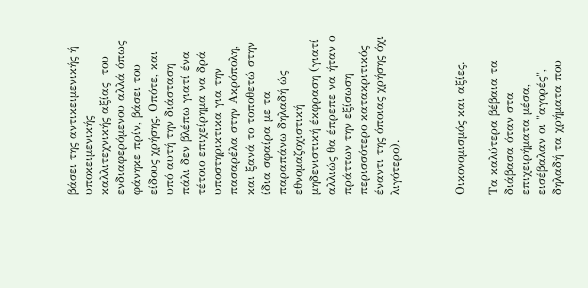βάσει της αντικειμενικής ή υποκειμενικής καλλιτεχνικής αξίας  του ενδιαφερόμενου αλλά όπως φάνηκε πρίν, βάσει του είδους χρήσης. Οπότε, και υπό αυτή την διάσταση πάλι δεν βλέπω γιατί ένα τέτοιο επιχείρημα να δρά υποστηρικτικα για την πασαρέλα στην Ακρόπολη, και ξανά το τοποθετώ στην ίδια σφαίρα με τα παραπάνω δηλαδή ώς εθνομαζοχιστική μηδενιστική έκφραση (γιατί αλλιώς θα έπρεπε να ήταν ο πράττων την εξίσωση περισσότερο κατακριτικός έναντι της όποιας χρήσης όχι λιγότερο).



Οικονομισμός και αξίες.

Τα καλύτερα βέβαια τα διάβασα όταν στα επιχειρήματα μέσα, εισέβαλαν οι "αγορές", δηλαδή τα χρήματα που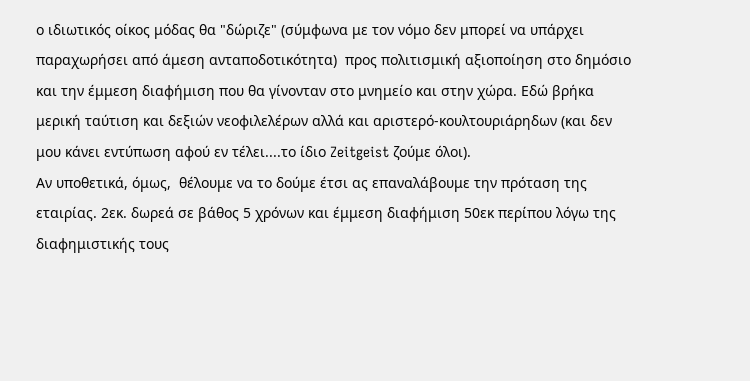ο ιδιωτικός οίκος μόδας θα "δώριζε" (σύμφωνα με τον νόμο δεν μπορεί να υπάρχει παραχωρήσει από άμεση ανταποδοτικότητα)  προς πολιτισμική αξιοποίηση στο δημόσιο και την έμμεση διαφήμιση που θα γίνονταν στο μνημείο και στην χώρα. Εδώ βρήκα μερική ταύτιση και δεξιών νεοφιλελέρων αλλά και αριστερό-κουλτουριάρηδων (και δεν μου κάνει εντύπωση αφού εν τέλει....το ίδιο Zeitgeist ζούμε όλοι).
Αν υποθετικά, όμως,  θέλουμε να το δούμε έτσι ας επαναλάβουμε την πρόταση της εταιρίας. 2εκ. δωρεά σε βάθος 5 χρόνων και έμμεση διαφήμιση 50εκ περίπου λόγω της διαφημιστικής τους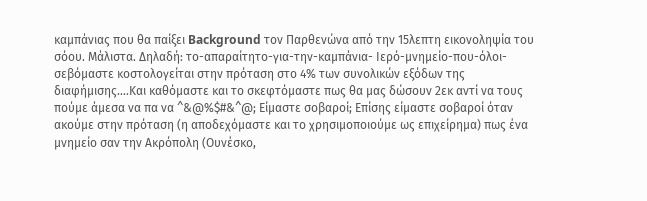καμπάνιας που θα παίξει Background τον Παρθενώνα από την 15λεπτη εικονοληψία του σόου. Μάλιστα. Δηλαδή: το-απαραίτητο-για-την-καμπάνια- Ιερό-μνημείο-που-όλοι-σεβόμαστε κοστολογείται στην πρόταση στο 4% των συνολικών εξόδων της διαφήμισης....Και καθόμαστε και το σκεφτόμαστε πως θα μας δώσουν 2εκ αντί να τους πούμε άμεσα να πα να ^&@%$#&^@; Είμαστε σοβαροί; Επίσης είμαστε σοβαροί όταν ακούμε στην πρόταση (η αποδεχόμαστε και το χρησιμοποιούμε ως επιχείρημα) πως ένα μνημείο σαν την Ακρόπολη (Ουνέσκο,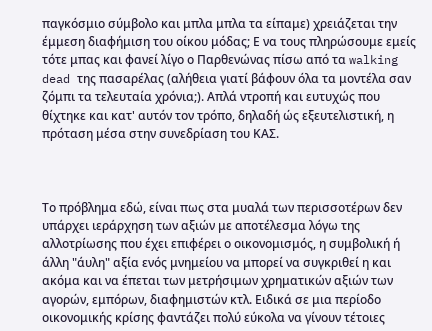παγκόσμιο σύμβολο και μπλα μπλα τα είπαμε) χρειάζεται την έμμεση διαφήμιση του οίκου μόδας; Ε να τους πληρώσουμε εμείς τότε μπας και φανεί λίγο ο Παρθενώνας πίσω από τα walking dead της πασαρέλας (αλήθεια γιατί βάφουν όλα τα μοντέλα σαν ζόμπι τα τελευταία χρόνια;). Απλά ντροπή και ευτυχώς που θίχτηκε και κατ' αυτόν τον τρόπο, δηλαδή ώς εξευτελιστική, η πρόταση μέσα στην συνεδρίαση του ΚΑΣ.



Το πρόβλημα εδώ, είναι πως στα μυαλά των περισσοτέρων δεν υπάρχει ιεράρχηση των αξιών με αποτέλεσμα λόγω της αλλοτρίωσης που έχει επιφέρει ο οικονομισμός, η συμβολική ή άλλη "άυλη" αξία ενός μνημείου να μπορεί να συγκριθεί η και ακόμα και να έπεται των μετρήσιμων χρηματικών αξιών των αγορών, εμπόρων, διαφημιστών κτλ. Ειδικά σε μια περίοδο οικονομικής κρίσης φαντάζει πολύ εύκολα να γίνουν τέτοιες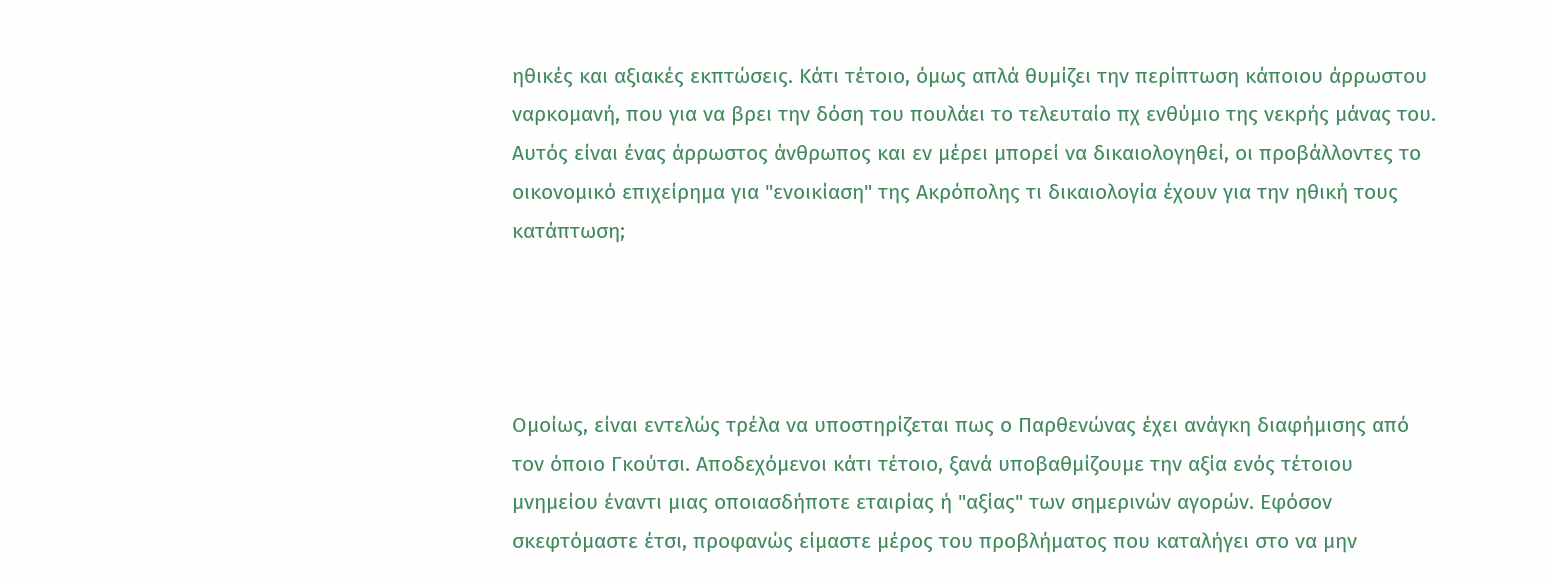ηθικές και αξιακές εκπτώσεις. Κάτι τέτοιο, όμως απλά θυμίζει την περίπτωση κάποιου άρρωστου ναρκομανή, που για να βρει την δόση του πουλάει το τελευταίο πχ ενθύμιο της νεκρής μάνας του. Αυτός είναι ένας άρρωστος άνθρωπος και εν μέρει μπορεί να δικαιολογηθεί, οι προβάλλοντες το οικονομικό επιχείρημα για "ενοικίαση" της Ακρόπολης τι δικαιολογία έχουν για την ηθική τους κατάπτωση;




Ομοίως, είναι εντελώς τρέλα να υποστηρίζεται πως ο Παρθενώνας έχει ανάγκη διαφήμισης από τον όποιο Γκούτσι. Αποδεχόμενοι κάτι τέτοιο, ξανά υποβαθμίζουμε την αξία ενός τέτοιου μνημείου έναντι μιας οποιασδήποτε εταιρίας ή "αξίας" των σημερινών αγορών. Εφόσον σκεφτόμαστε έτσι, προφανώς είμαστε μέρος του προβλήματος που καταλήγει στο να μην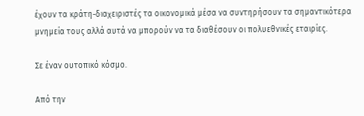έχουν τα κράτη-διαχειριστές τα οικονομικά μέσα να συντηρήσουν τα σημαντικότερα μνημεία τους αλλά αυτά να μπορούν να τα διαθέσουν οι πολυεθνικές εταιρίες.

Σε έναν ουτοπικό κόσμο.

Από την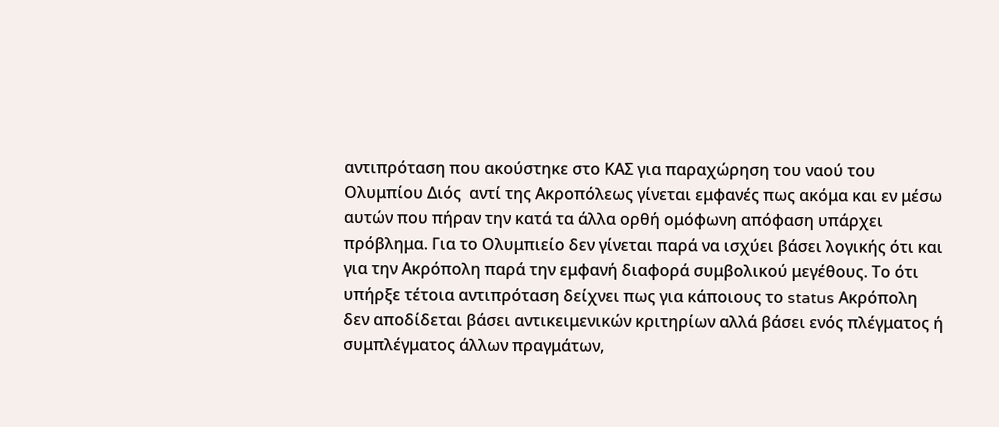αντιπρόταση που ακούστηκε στο ΚΑΣ για παραχώρηση του ναού του Ολυμπίου Διός  αντί της Ακροπόλεως γίνεται εμφανές πως ακόμα και εν μέσω αυτών που πήραν την κατά τα άλλα ορθή ομόφωνη απόφαση υπάρχει πρόβλημα. Για το Ολυμπιείο δεν γίνεται παρά να ισχύει βάσει λογικής ότι και για την Ακρόπολη παρά την εμφανή διαφορά συμβολικού μεγέθους. Το ότι υπήρξε τέτοια αντιπρόταση δείχνει πως για κάποιους το status Ακρόπολη δεν αποδίδεται βάσει αντικειμενικών κριτηρίων αλλά βάσει ενός πλέγματος ή συμπλέγματος άλλων πραγμάτων,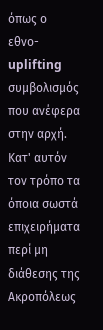όπως ο εθνο-uplifting συμβολισμός που ανέφερα στην αρχή. Κατ' αυτόν τον τρόπο τα όποια σωστά επιχειρήματα περί μη διάθεσης της Ακροπόλεως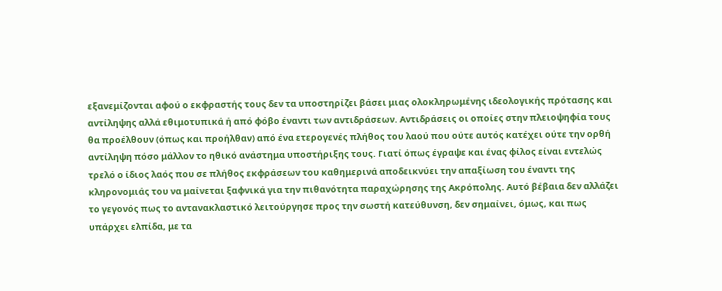εξανεμίζονται αφού ο εκφραστής τους δεν τα υποστηρίζει βάσει μιας ολοκληρωμένης ιδεολογικής πρότασης και αντίληψης αλλά εθιμοτυπικά ή από φόβο έναντι των αντιδράσεων. Αντιδράσεις οι οποίες στην πλειοψηφία τους θα προέλθουν (όπως και προήλθαν) από ένα ετερογενές πλήθος του λαού που ούτε αυτός κατέχει ούτε την ορθή αντίληψη πόσο μάλλον το ηθικό ανάστημα υποστήριξης τους. Γιατί όπως έγραψε και ένας φίλος είναι εντελώς τρελό ο ίδιος λαός που σε πλήθος εκφράσεων του καθημερινά αποδεικνύει την απαξίωση του έναντι της κληρονομιάς του να μαίνεται ξαφνικά για την πιθανότητα παραχώρησης της Ακρόπολης. Αυτό βέβαια δεν αλλάζει το γεγονός πως το αντανακλαστικό λειτούργησε προς την σωστή κατεύθυνση, δεν σημαίνει, όμως, και πως υπάρχει ελπίδα, με τα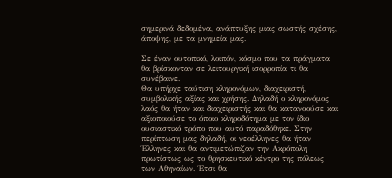σημερινά δεδομένα, ανάπτυξης μιας σωστής σχέσης, άποψης, με τα μνημεία μας.

Σε έναν ουτοπικό, λοιπόν, κόσμο που τα πράγματα θα βρίσκονταν σε λειτουργική ισορροπία τι θα συνέβαινε.
Θα υπήρχε ταύτιση κληρονόμων, διαχειριστή, συμβολικής αξίας και χρήσης. Δηλαδή ο κληρονόμος λαός θα ήταν και διαχειριστής και θα κατανοούσε και αξιοποιούσε το όποιο κληροδότημα με τον ίδιο ουσιαστικό τρόπο που αυτό παραδόθηκε. Στην περίπτωση μας δηλαδή, οι νεοέλληνες θα ήταν Έλληνες και θα αντιμετώπιζαν την Ακρόπολη πρωτίστως ως το θρησκευτικό κέντρο της πόλεως των Αθηναίων. Έτσι θα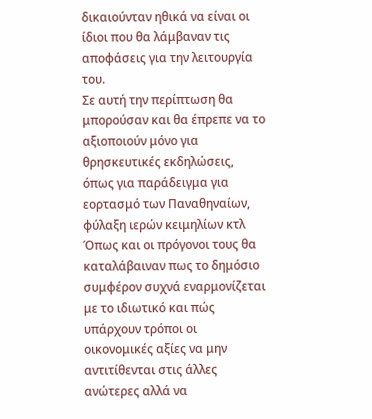δικαιούνταν ηθικά να είναι οι ίδιοι που θα λάμβαναν τις αποφάσεις για την λειτουργία του.
Σε αυτή την περίπτωση θα μπορούσαν και θα έπρεπε να το αξιοποιούν μόνο για θρησκευτικές εκδηλώσεις, όπως για παράδειγμα για εορτασμό των Παναθηναίων, φύλαξη ιερών κειμηλίων κτλ
Όπως και οι πρόγονοι τους θα καταλάβαιναν πως το δημόσιο συμφέρον συχνά εναρμονίζεται με το ιδιωτικό και πώς υπάρχουν τρόποι οι οικονομικές αξίες να μην αντιτίθενται στις άλλες ανώτερες αλλά να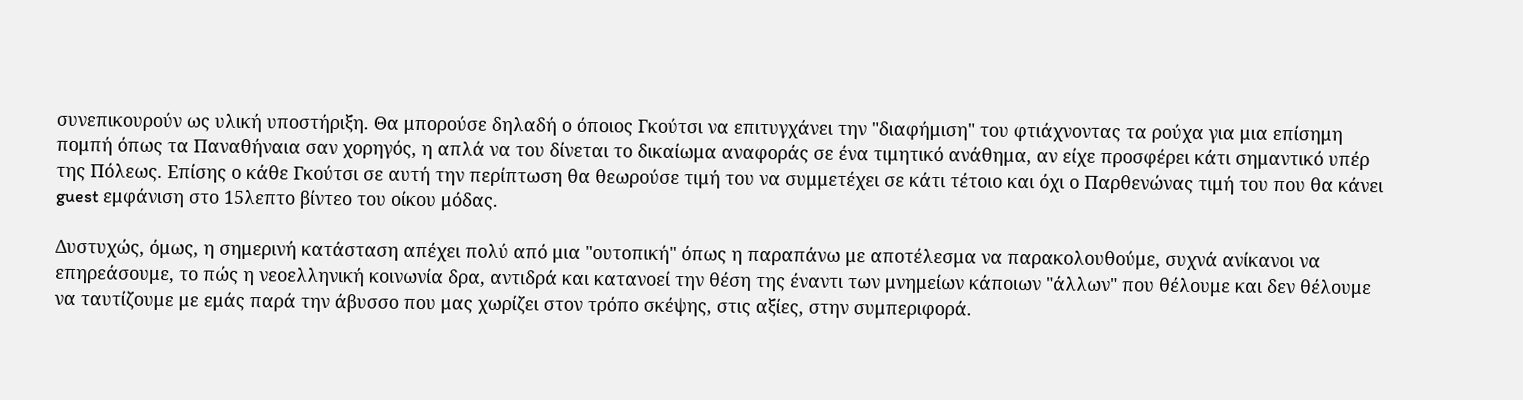συνεπικουρούν ως υλική υποστήριξη. Θα μπορούσε δηλαδή ο όποιος Γκούτσι να επιτυγχάνει την "διαφήμιση" του φτιάχνοντας τα ρούχα για μια επίσημη πομπή όπως τα Παναθήναια σαν χορηγός, η απλά να του δίνεται το δικαίωμα αναφοράς σε ένα τιμητικό ανάθημα, αν είχε προσφέρει κάτι σημαντικό υπέρ της Πόλεως. Επίσης ο κάθε Γκούτσι σε αυτή την περίπτωση θα θεωρούσε τιμή του να συμμετέχει σε κάτι τέτοιο και όχι ο Παρθενώνας τιμή του που θα κάνει guest εμφάνιση στο 15λεπτο βίντεο του οίκου μόδας.

Δυστυχώς, όμως, η σημερινή κατάσταση απέχει πολύ από μια "ουτοπική" όπως η παραπάνω με αποτέλεσμα να παρακολουθούμε, συχνά ανίκανοι να επηρεάσουμε, το πώς η νεοελληνική κοινωνία δρα, αντιδρά και κατανοεί την θέση της έναντι των μνημείων κάποιων "άλλων" που θέλουμε και δεν θέλουμε να ταυτίζουμε με εμάς παρά την άβυσσο που μας χωρίζει στον τρόπο σκέψης, στις αξίες, στην συμπεριφορά.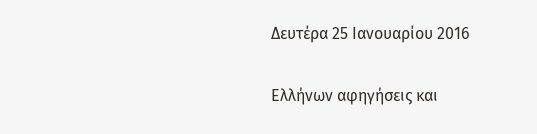Δευτέρα 25 Ιανουαρίου 2016

Ελλήνων αφηγήσεις και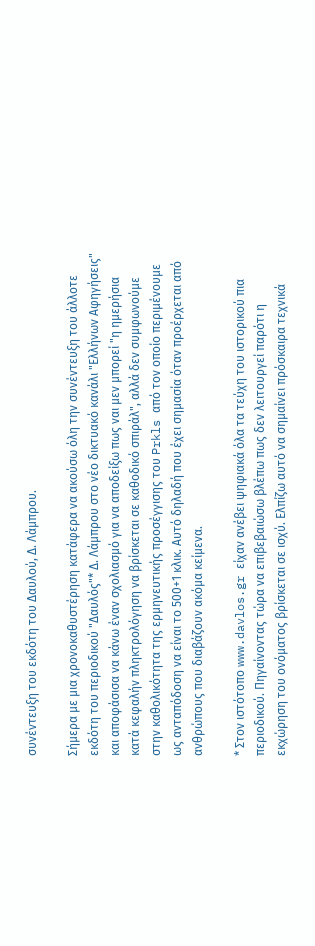συνέντευξη του εκδότη του Δαυλού, Δ. Λάμπρου.

Σήμερα με μια χρονοκαθυστέρηση κατάφερα να ακούσω όλη την συνέντευξη του άλλοτε εκδότη του περιοδικού "Δαυλός"* Δ. Λάμπρου στο νέο δικτυακό κανάλι "Ελλήνων Αφηγήσεις" και αποφάσισα να κάνω έναν σχολιασμό για να αποδείξω πως ναι μεν μπορεί "η ημερήσια κατά κεφαλήν πληκτρολόγηση να βρίσκεται σε καθοδικό σπιράλ", αλλά δεν συμφωνούμε στην καθολικότητα της ερμηνευτικής προσέγγισης του Prkls από τον οποίο περιμένουμε ως ανταπόδοση να είναι το 500+1 κλικ. Αυτό δηλαδή που έχει σημασία όταν προέρχεται από ανθρώπους που διαβάζουν ακόμα κείμενα.

* Στον ιστότοπο www.davlos.gr είχαν ανέβει ψηφιακά όλα τα τεύχη του ιστορικού πια περιοδικού. Πηγαίνοντας τώρα να επιβεβαιώσω βλέπω πως δεν λειτουργεί παρότι η εκχώρηση του ονόματος βρίσκεται σε ισχύ. Ελπίζω αυτό να σημαίνει πρόσκαιρα τεχνικά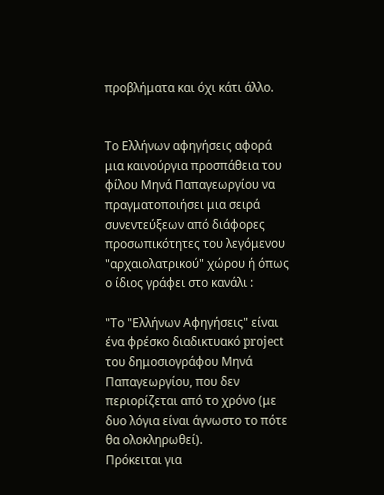προβλήματα και όχι κάτι άλλο.


Το Ελλήνων αφηγήσεις αφορά μια καινούργια προσπάθεια του φίλου Μηνά Παπαγεωργίου να πραγματοποιήσει μια σειρά συνεντεύξεων από διάφορες προσωπικότητες του λεγόμενου "αρχαιολατρικού" χώρου ή όπως ο ίδιος γράφει στο κανάλι :

"Το "Ελλήνων Αφηγήσεις" είναι ένα φρέσκο διαδικτυακό project του δημοσιογράφου Μηνά Παπαγεωργίου, που δεν περιορίζεται από το χρόνο (με δυο λόγια είναι άγνωστο το πότε θα ολοκληρωθεί).
Πρόκειται για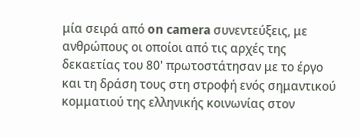μία σειρά από on camera συνεντεύξεις, με ανθρώπους οι οποίοι από τις αρχές της δεκαετίας του 80' πρωτοστάτησαν με το έργο και τη δράση τους στη στροφή ενός σημαντικού κομματιού της ελληνικής κοινωνίας στον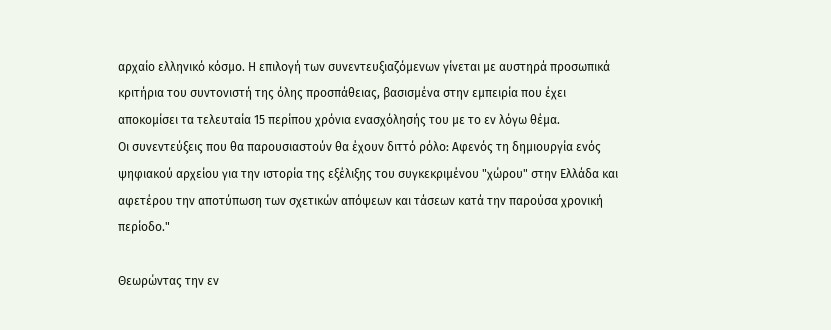αρχαίο ελληνικό κόσμο. Η επιλογή των συνεντευξιαζόμενων γίνεται με αυστηρά προσωπικά κριτήρια του συντονιστή της όλης προσπάθειας, βασισμένα στην εμπειρία που έχει αποκομίσει τα τελευταία 15 περίπου χρόνια ενασχόλησής του με το εν λόγω θέμα.
Οι συνεντεύξεις που θα παρουσιαστούν θα έχουν διττό ρόλο: Αφενός τη δημιουργία ενός ψηφιακού αρχείου για την ιστορία της εξέλιξης του συγκεκριμένου "χώρου" στην Ελλάδα και αφετέρου την αποτύπωση των σχετικών απόψεων και τάσεων κατά την παρούσα χρονική περίοδο."

Θεωρώντας την εν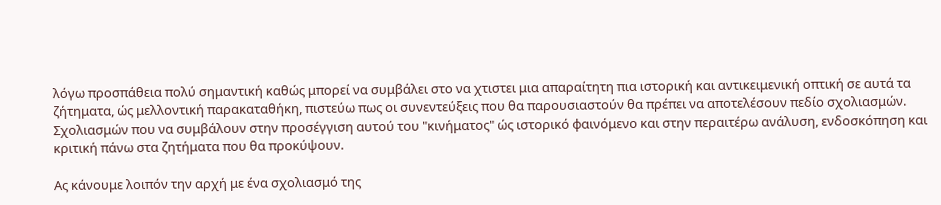λόγω προσπάθεια πολύ σημαντική καθώς μπορεί να συμβάλει στο να χτιστει μια απαραίτητη πια ιστορική και αντικειμενική οπτική σε αυτά τα ζήτηματα, ώς μελλοντική παρακαταθήκη, πιστεύω πως οι συνεντεύξεις που θα παρουσιαστούν θα πρέπει να αποτελέσουν πεδίο σχολιασμών. Σχολιασμών που να συμβάλουν στην προσέγγιση αυτού του "κινήματος" ώς ιστορικό φαινόμενο και στην περαιτέρω ανάλυση, ενδοσκόπηση και κριτική πάνω στα ζητήματα που θα προκύψουν.

Ας κάνουμε λοιπόν την αρχή με ένα σχολιασμό της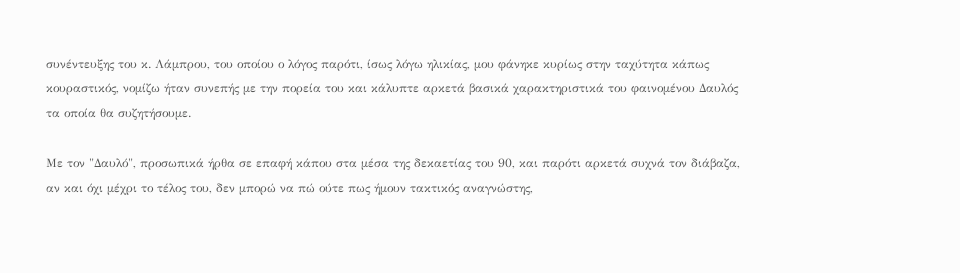συνέντευξης του κ. Λάμπρου, του οποίου ο λόγος παρότι, ίσως λόγω ηλικίας, μου φάνηκε κυρίως στην ταχύτητα κάπως κουραστικός, νομίζω ήταν συνεπής με την πορεία του και κάλυπτε αρκετά βασικά χαρακτηριστικά του φαινομένου Δαυλός τα οποία θα συζητήσουμε.

Με τον "Δαυλό", προσωπικά ήρθα σε επαφή κάπου στα μέσα της δεκαετίας του 90, και παρότι αρκετά συχνά τον διάβαζα, αν και όχι μέχρι το τέλος του, δεν μπορώ να πώ ούτε πως ήμουν τακτικός αναγνώστης,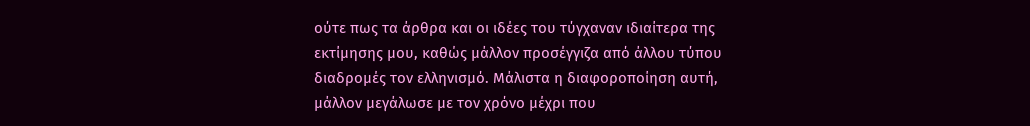ούτε πως τα άρθρα και οι ιδέες του τύγχαναν ιδιαίτερα της εκτίμησης μου, καθώς μάλλον προσέγγιζα από άλλου τύπου διαδρομές τον ελληνισμό. Μάλιστα η διαφοροποίηση αυτή, μάλλον μεγάλωσε με τον χρόνο μέχρι που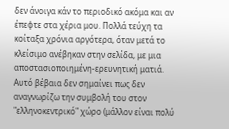δεν άνοιγα κάν το περιοδικό ακόμα και αν έπεφτε στα χέρια μου. Πολλά τεύχη τα κοίταξα χρόνια αργότερα, όταν μετά το κλείσιμο ανέβηκαν στην σελίδα, με μια αποστασιοποιημένη-ερευνητική ματιά. Αυτό βέβαια δεν σημαίνει πως δεν αναγνωρίζω την συμβολή του στον "ελληνοκεντρικό" χώρο (μάλλον είναι πολύ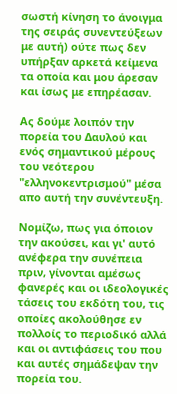σωστή κίνηση το άνοιγμα της σειράς συνεντεύξεων με αυτή) ούτε πως δεν υπήρξαν αρκετά κείμενα τα οποία και μου άρεσαν και ίσως με επηρέασαν.

Ας δούμε λοιπόν την πορεία του Δαυλού και ενός σημαντικού μέρους του νεότερου "ελληνοκεντρισμού" μέσα απο αυτή την συνέντευξη.

Νομίζω, πως για όποιον την ακούσει, και γι' αυτό ανέφερα την συνέπεια πριν, γίνονται αμέσως φανερές και οι ιδεολογικές τάσεις του εκδότη του, τις οποίες ακολούθησε εν πολλοίς το περιοδικό αλλά και οι αντιφάσεις του που και αυτές σημάδεψαν την πορεία του.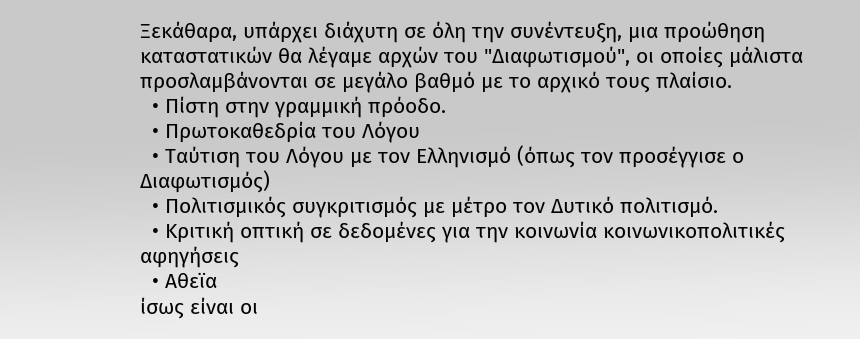Ξεκάθαρα, υπάρχει διάχυτη σε όλη την συνέντευξη, μια προώθηση καταστατικών θα λέγαμε αρχών του "Διαφωτισμού", οι οποίες μάλιστα προσλαμβάνονται σε μεγάλο βαθμό με το αρχικό τους πλαίσιο.
  • Πίστη στην γραμμική πρόοδο.
  • Πρωτοκαθεδρία του Λόγου
  • Ταύτιση του Λόγου με τον Ελληνισμό (όπως τον προσέγγισε ο Διαφωτισμός)
  • Πολιτισμικός συγκριτισμός με μέτρο τον Δυτικό πολιτισμό.
  • Κριτική οπτική σε δεδομένες για την κοινωνία κοινωνικοπολιτικές αφηγήσεις
  • Αθεϊα
ίσως είναι οι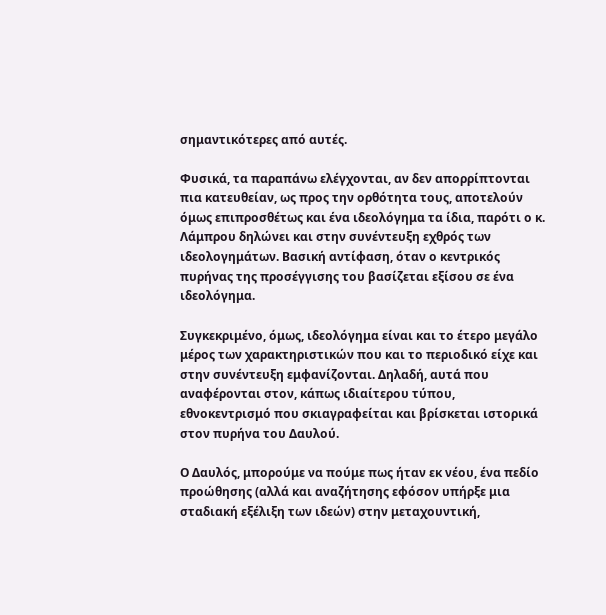σημαντικότερες από αυτές.

Φυσικά, τα παραπάνω ελέγχονται, αν δεν απορρίπτονται πια κατευθείαν, ως προς την ορθότητα τους, αποτελούν όμως επιπροσθέτως και ένα ιδεολόγημα τα ίδια, παρότι ο κ. Λάμπρου δηλώνει και στην συνέντευξη εχθρός των ιδεολογημάτων. Βασική αντίφαση, όταν ο κεντρικός πυρήνας της προσέγγισης του βασίζεται εξίσου σε ένα ιδεολόγημα.

Συγκεκριμένο, όμως, ιδεολόγημα είναι και το έτερο μεγάλο μέρος των χαρακτηριστικών που και το περιοδικό είχε και στην συνέντευξη εμφανίζονται. Δηλαδή, αυτά που αναφέρονται στον, κάπως ιδιαίτερου τύπου, εθνοκεντρισμό που σκιαγραφείται και βρίσκεται ιστορικά στον πυρήνα του Δαυλού.

Ο Δαυλός, μπορούμε να πούμε πως ήταν εκ νέου, ένα πεδίο προώθησης (αλλά και αναζήτησης εφόσον υπήρξε μια σταδιακή εξέλιξη των ιδεών) στην μεταχουντική,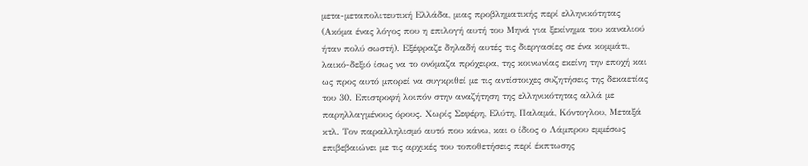μετα-μεταπολιτευτική Ελλάδα, μιας προβληματικής περί ελληνικότητας  (Ακόμα ένας λόγος που η επιλογή αυτή του Μηνά για ξεκίνημα του καναλιού ήταν πολύ σωστή). Εξέφραζε δηλαδή αυτές τις διεργασίες σε ένα κομμάτι, λαικό-δεξιό ίσως να το ονόμαζα πρόχειρα, της κοινωνίας εκείνη την εποχή και ως προς αυτό μπορεί να συγκριθεί με τις αντίστοιχες συζητήσεις της δεκαετίας του 30. Επιστροφή λοιπόν στην αναζήτηση της ελληνικότητας αλλά με παρηλλαγμένους όρους. Χωρίς Σεφέρη, Ελύτη, Παλαμά, Κόντογλου, Μεταξά κτλ. Τον παραλληλισμό αυτό που κάνω, και ο ίδιος ο Λάμπρου εμμέσως επιβεβαιώνει με τις αρχικές του τοποθετήσεις περί έκπτωσης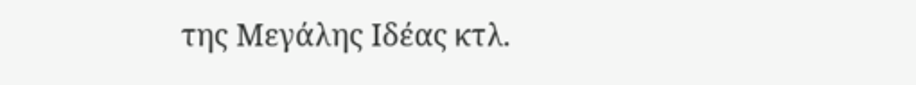της Μεγάλης Ιδέας κτλ.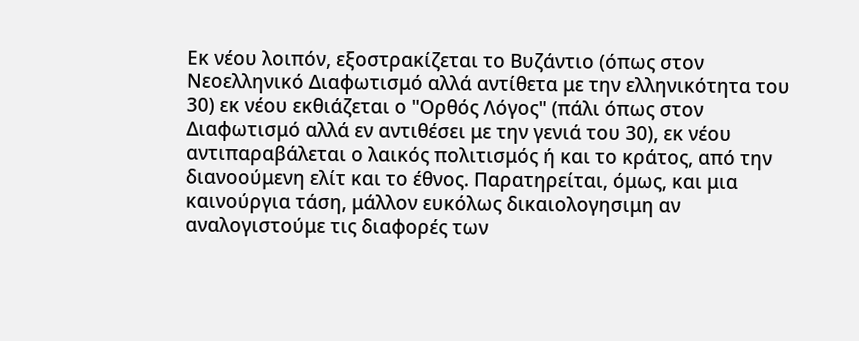Εκ νέου λοιπόν, εξοστρακίζεται το Βυζάντιο (όπως στον Νεοελληνικό Διαφωτισμό αλλά αντίθετα με την ελληνικότητα του 30) εκ νέου εκθιάζεται ο "Ορθός Λόγος" (πάλι όπως στον Διαφωτισμό αλλά εν αντιθέσει με την γενιά του 30), εκ νέου αντιπαραβάλεται ο λαικός πολιτισμός ή και το κράτος, από την διανοούμενη ελίτ και το έθνος. Παρατηρείται, όμως, και μια καινούργια τάση, μάλλον ευκόλως δικαιολογησιμη αν αναλογιστούμε τις διαφορές των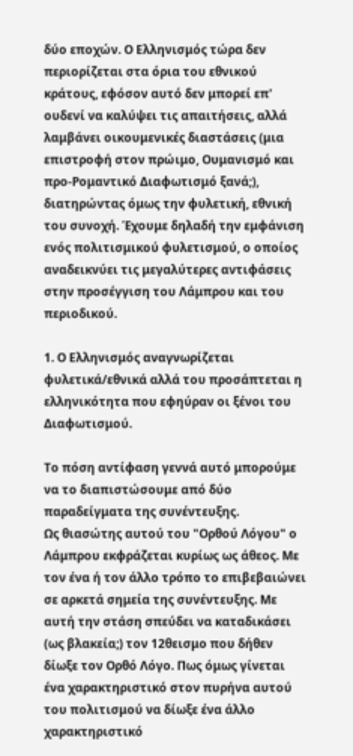δύο εποχών. Ο Ελληνισμός τώρα δεν περιορίζεται στα όρια του εθνικού κράτους, εφόσον αυτό δεν μπορεί επ' ουδενί να καλύψει τις απαιτήσεις, αλλά λαμβάνει οικουμενικές διαστάσεις (μια επιστροφή στον πρώιμο, Ουμανισμό και προ-Ρομαντικό Διαφωτισμό ξανά;), διατηρώντας όμως την φυλετική, εθνική του συνοχή. Έχουμε δηλαδή την εμφάνιση ενός πολιτισμικού φυλετισμού, ο οποίος αναδεικνύει τις μεγαλύτερες αντιφάσεις στην προσέγγιση του Λάμπρου και του περιοδικού.

1. Ο Ελληνισμός αναγνωρίζεται φυλετικά/εθνικά αλλά του προσάπτεται η ελληνικότητα που εφηύραν οι ξένοι του Διαφωτισμού.

Το πόση αντίφαση γεννά αυτό μπορούμε να το διαπιστώσουμε από δύο παραδείγματα της συνέντευξης.
Ως θιασώτης αυτού του "Ορθού Λόγου" ο Λάμπρου εκφράζεται κυρίως ως άθεος. Με τον ένα ή τον άλλο τρόπο το επιβεβαιώνει σε αρκετά σημεία της συνέντευξης. Με αυτή την στάση σπεύδει να καταδικάσει (ως βλακεία;) τον 12θεισμο που δήθεν δίωξε τον Ορθό Λόγο. Πως όμως γίνεται ένα χαρακτηριστικό στον πυρήνα αυτού του πολιτισμού να δίωξε ένα άλλο χαρακτηριστικό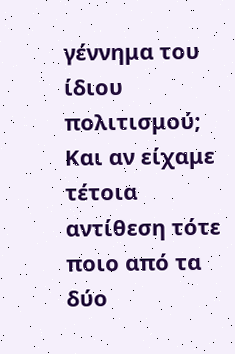γέννημα του ίδιου πολιτισμού; Και αν είχαμε τέτοια αντίθεση τότε ποιο από τα δύο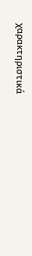χαρακτηριστικά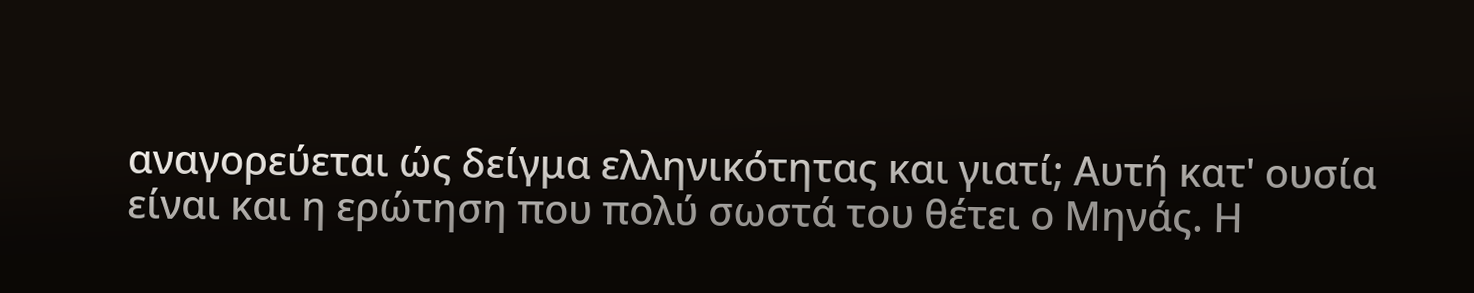αναγορεύεται ώς δείγμα ελληνικότητας και γιατί; Αυτή κατ' ουσία είναι και η ερώτηση που πολύ σωστά του θέτει ο Μηνάς. Η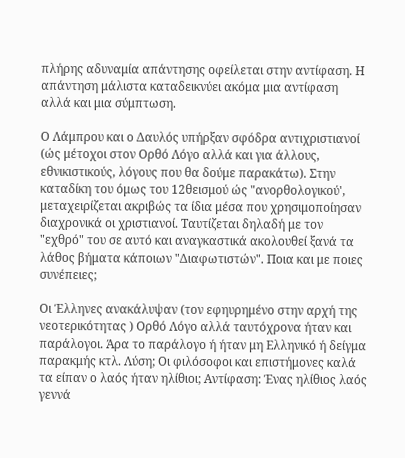πλήρης αδυναμία απάντησης οφείλεται στην αντίφαση. Η απάντηση μάλιστα καταδεικνύει ακόμα μια αντίφαση αλλά και μια σύμπτωση.

Ο Λάμπρου και ο Δαυλός υπήρξαν σφόδρα αντιχριστιανοί (ώς μέτοχοι στον Ορθό Λόγο αλλά και για άλλους, εθνικιστικούς, λόγους που θα δούμε παρακάτω). Στην καταδίκη του όμως του 12θεισμού ώς "ανορθολογικού', μεταχειρίζεται ακριβώς τα ίδια μέσα που χρησιμοποίησαν διαχρονικά οι χριστιανοί. Ταυτίζεται δηλαδή με τον "εχθρό" του σε αυτό και αναγκαστικά ακολουθεί ξανά τα λάθος βήματα κάποιων "Διαφωτιστών". Ποια και με ποιες συνέπειες;

Οι Έλληνες ανακάλυψαν (τον εφηυρημένο στην αρχή της νεοτερικότητας ) Ορθό Λόγο αλλά ταυτόχρονα ήταν και παράλογοι. Άρα το παράλογο ή ήταν μη Ελληνικό ή δείγμα παρακμής κτλ. Λύση; Οι φιλόσοφοι και επιστήμονες καλά τα είπαν ο λαός ήταν ηλίθιοι; Αντίφαση: Ένας ηλίθιος λαός γεννά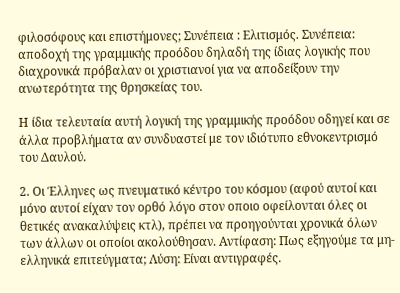φιλοσόφους και επιστήμονες; Συνέπεια : Ελιτισμός. Συνέπεια: αποδοχή της γραμμικής προόδου δηλαδή της ίδιας λογικής που διαχρονικά πρόβαλαν οι χριστιανοί για να αποδείξουν την ανωτερότητα της θρησκείας του.

Η ίδια τελευταία αυτή λογική της γραμμικής προόδου οδηγεί και σε άλλα προβλήματα αν συνδυαστεί με τον ιδιότυπο εθνοκεντρισμό του Δαυλού.

2. Οι Έλληνες ως πνευματικό κέντρο του κόσμου (αφού αυτοί και μόνο αυτοί είχαν τον ορθό λόγο στον οποιο οφείλονται όλες οι θετικές ανακαλύψεις κτλ), πρέπει να προηγούνται χρονικά όλων των άλλων οι οποίοι ακολούθησαν. Αντίφαση: Πως εξηγούμε τα μη-ελληνικά επιτεύγματα; Λύση: Είναι αντιγραφές.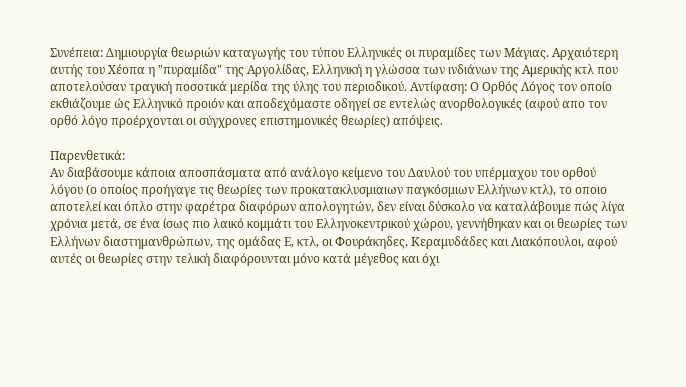Συνέπεια: Δημιουργία θεωριών καταγωγής του τύπου Ελληνικές οι πυραμίδες των Μάγιας. Αρχαιότερη αυτής του Χέοπα η "πυραμίδα" της Αργολίδας, Ελληνική η γλώσσα των ινδιάνων της Αμερικής κτλ που αποτελούσαν τραγική ποσοτικά μερίδα της ύλης του περιοδικού. Αντίφαση: Ο Ορθός Λόγος τον οποίο εκθιάζουμε ώς Ελληνικό προιόν και αποδεχόμαστε οδηγεί σε εντελώς ανορθολογικές (αφού απο τον ορθό λόγο προέρχονται οι σύγχρονες επιστημονικές θεωρίες) απόψεις.

Παρενθετικά:
Αν διαβάσουμε κάποια αποσπάσματα από ανάλογο κείμενο του Δαυλού του υπέρμαχου του ορθού λόγου (ο οποίος προήγαγε τις θεωρίες των προκατακλυσμιαιων παγκόσμιων Ελλήνων κτλ), το οποιο αποτελεί και όπλο στην φαρέτρα διαφόρων απολογητών, δεν είναι δύσκολο να καταλάβουμε πώς λίγα χρόνια μετά, σε ένα ίσως πιο λαικό κομμάτι του Ελληνοκεντρικού χώρου, γεννήθηκαν και οι θεωρίες των Ελλήνων διαστημανθρώπων, της ομάδας Ε, κτλ, οι Φουράκηδες, Κεραμυδάδες και Λιακόπουλοι, αφού αυτές οι θεωρίες στην τελική διαφόρουνται μόνο κατά μέγεθος και όχι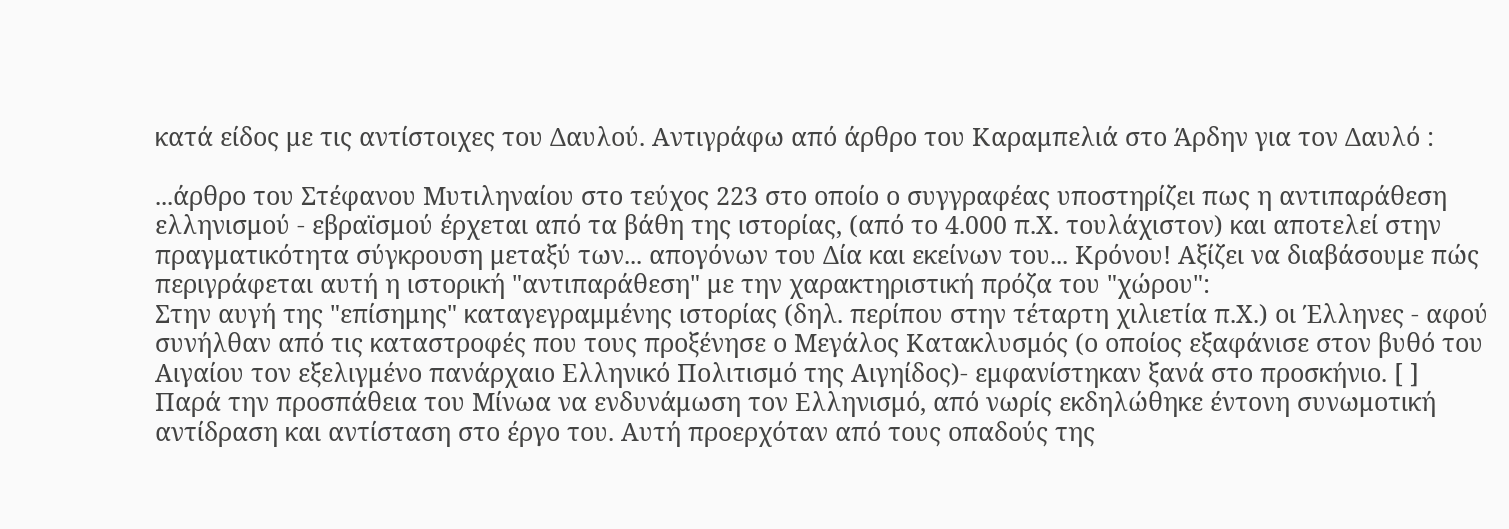κατά είδος με τις αντίστοιχες του Δαυλού. Αντιγράφω από άρθρο του Καραμπελιά στο Άρδην για τον Δαυλό :

...άρθρο του Στέφανου Μυτιληναίου στο τεύχος 223 στο οποίο ο συγγραφέας υποστηρίζει πως η αντιπαράθεση ελληνισμού - εβραϊσμού έρχεται από τα βάθη της ιστορίας, (από το 4.000 π.Χ. τουλάχιστον) και αποτελεί στην πραγματικότητα σύγκρουση μεταξύ των... απογόνων του Δία και εκείνων του... Κρόνου! Αξίζει να διαβάσουμε πώς περιγράφεται αυτή η ιστορική "αντιπαράθεση" με την χαρακτηριστική πρόζα του "χώρου":
Στην αυγή της "επίσημης" καταγεγραμμένης ιστορίας (δηλ. περίπου στην τέταρτη χιλιετία π.Χ.) οι Έλληνες - αφού συνήλθαν από τις καταστροφές που τους προξένησε ο Μεγάλος Κατακλυσμός (ο οποίος εξαφάνισε στον βυθό του Αιγαίου τον εξελιγμένο πανάρχαιο Ελληνικό Πολιτισμό της Αιγηίδος)- εμφανίστηκαν ξανά στο προσκήνιο. [ ]
Παρά την προσπάθεια του Μίνωα να ενδυνάμωση τον Ελληνισμό, από νωρίς εκδηλώθηκε έντονη συνωμοτική αντίδραση και αντίσταση στο έργο του. Αυτή προερχόταν από τους οπαδούς της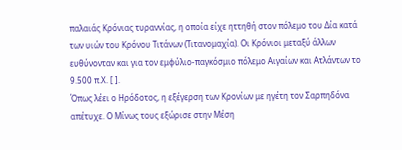παλαιάς Κρόνιας τυραννίας, η οποία είχε ηττηθή στον πόλεμο του Δία κατά των υιών του Κρόνου Τιτάνων (Τιτανομαχία). Οι Κρόνιοι μεταξύ άλλων ευθύνονταν και για τον εμφύλιο-παγκόσμιο πόλεμο Αιγαίων και Ατλάντων το 9.500 π.Χ. [ ].
Όπως λέει ο Ηρόδοτος, η εξέγερση των Κρονίων με ηγέτη τον Σαρπηδόνα απέτυχε. Ο Μίνως τους εξώρισε στην Μέση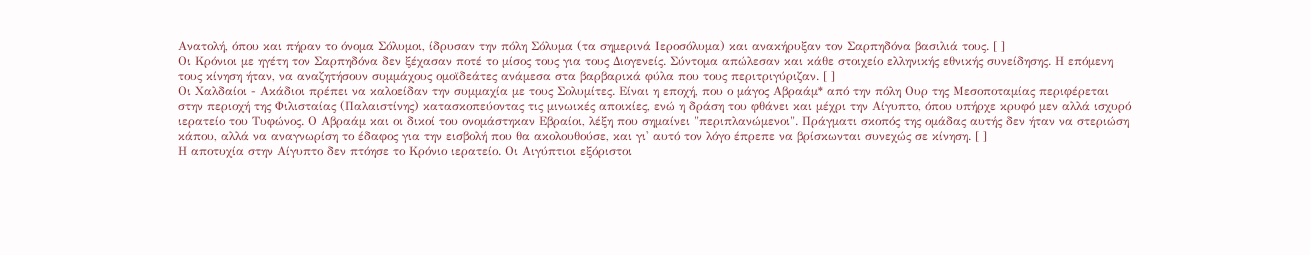Ανατολή, όπου και πήραν το όνομα Σόλυμοι, ίδρυσαν την πόλη Σόλυμα (τα σημερινά Ιεροσόλυμα) και ανακήρυξαν τον Σαρπηδόνα βασιλιά τους. [ ]
Οι Κρόνιοι με ηγέτη τον Σαρπηδόνα δεν ξέχασαν ποτέ το μίσος τους για τους Διογενείς. Σύντομα απώλεσαν και κάθε στοιχείο ελληνικής εθνικής συνείδησης. Η επόμενη τους κίνηση ήταν, να αναζητήσουν συμμάχους ομοϊδεάτες ανάμεσα στα βαρβαρικά φύλα που τους περιτριγύριζαν. [ ]
Οι Χαλδαίοι - Ακάδιοι πρέπει να καλοείδαν την συμμαχία με τους Σολυμίτες. Είναι η εποχή, που ο μάγος Αβραάμ* από την πόλη Ουρ της Μεσοποταμίας περιφέρεται στην περιοχή της Φιλισταίας (Παλαιστίνης) κατασκοπεύοντας τις μινωικές αποικίες, ενώ η δράση του φθάνει και μέχρι την Αίγυπτο, όπου υπήρχε κρυφό μεν αλλά ισχυρό ιερατείο του Τυφώνος. Ο Αβραάμ και οι δικοί του ονομάστηκαν Εβραίοι, λέξη που σημαίνει "περιπλανώμενοι". Πράγματι σκοπός της ομάδας αυτής δεν ήταν να στεριώση κάπου, αλλά να αναγνωρίση το έδαφος για την εισβολή που θα ακολουθούσε, και γι' αυτό τον λόγο έπρεπε να βρίσκωνται συνεχώς σε κίνηση. [ ]
Η αποτυχία στην Αίγυπτο δεν πτόησε το Κρόνιο ιερατείο. Οι Αιγύπτιοι εξόριστοι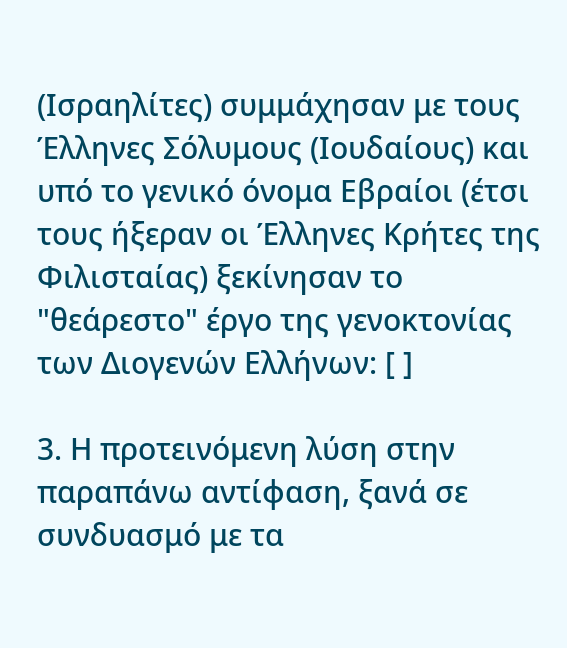(Ισραηλίτες) συμμάχησαν με τους Έλληνες Σόλυμους (Ιουδαίους) και υπό το γενικό όνομα Εβραίοι (έτσι τους ήξεραν οι Έλληνες Κρήτες της Φιλισταίας) ξεκίνησαν το "θεάρεστο" έργο της γενοκτονίας των Διογενών Ελλήνων: [ ]

3. Η προτεινόμενη λύση στην παραπάνω αντίφαση, ξανά σε συνδυασμό με τα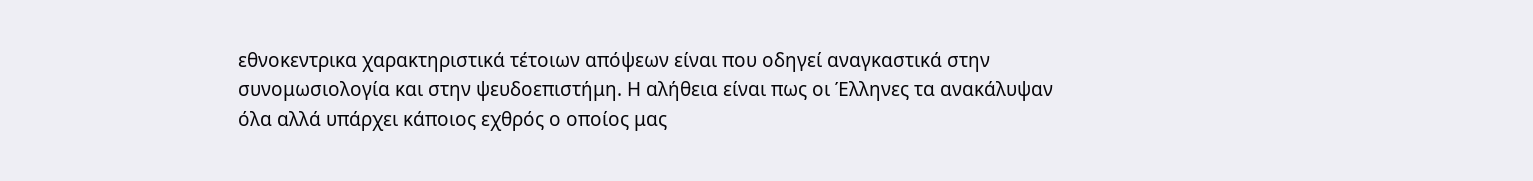εθνοκεντρικα χαρακτηριστικά τέτοιων απόψεων είναι που οδηγεί αναγκαστικά στην συνομωσιολογία και στην ψευδοεπιστήμη. Η αλήθεια είναι πως οι Έλληνες τα ανακάλυψαν όλα αλλά υπάρχει κάποιος εχθρός ο οποίος μας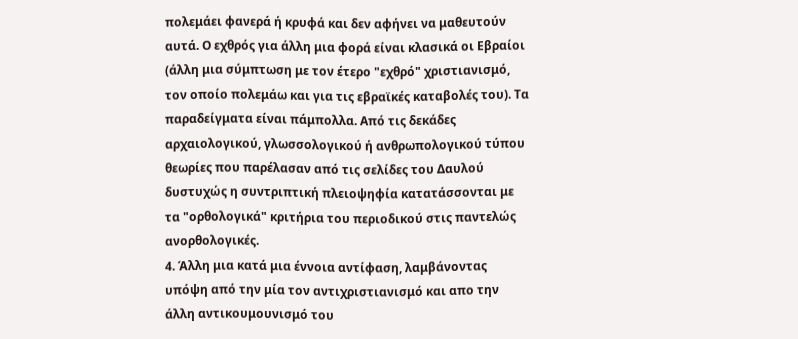πολεμάει φανερά ή κρυφά και δεν αφήνει να μαθευτούν αυτά. Ο εχθρός για άλλη μια φορά είναι κλασικά οι Εβραίοι (άλλη μια σύμπτωση με τον έτερο "εχθρό" χριστιανισμό, τον οποίο πολεμάω και για τις εβραϊκές καταβολές του). Τα παραδείγματα είναι πάμπολλα. Από τις δεκάδες αρχαιολογικού, γλωσσολογικού ή ανθρωπολογικού τύπου θεωρίες που παρέλασαν από τις σελίδες του Δαυλού δυστυχώς η συντριπτική πλειοψηφία κατατάσσονται με τα "ορθολογικά" κριτήρια του περιοδικού στις παντελώς ανορθολογικές.
4. Άλλη μια κατά μια έννοια αντίφαση, λαμβάνοντας υπόψη από την μία τον αντιχριστιανισμό και απο την άλλη αντικουμουνισμό του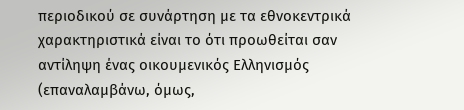περιοδικού σε συνάρτηση με τα εθνοκεντρικά χαρακτηριστικά είναι το ότι προωθείται σαν αντίληψη ένας οικουμενικός Ελληνισμός (επαναλαμβάνω, όμως,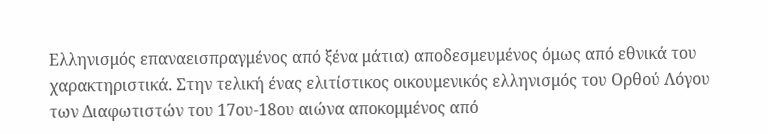Ελληνισμός επαναεισπραγμένος από ξένα μάτια) αποδεσμευμένος όμως από εθνικά του χαρακτηριστικά. Στην τελική ένας ελιτίστικος οικουμενικός ελληνισμός του Ορθού Λόγου των Διαφωτιστών του 17ου-18ου αιώνα αποκομμένος από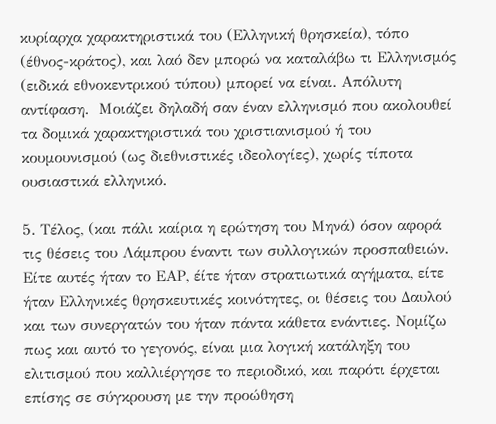κυρίαρχα χαρακτηριστικά του (Ελληνική θρησκεία), τόπο (έθνος-κράτος), και λαό δεν μπορώ να καταλάβω τι Ελληνισμός (ειδικά εθνοκεντρικού τύπου) μπορεί να είναι. Απόλυτη αντίφαση.  Μοιάζει δηλαδή σαν έναν ελληνισμό που ακολουθεί τα δομικά χαρακτηριστικά του χριστιανισμού ή του κουμουνισμού (ως διεθνιστικές ιδεολογίες), χωρίς τίποτα ουσιαστικά ελληνικό.

5. Τέλος, (και πάλι καίρια η ερώτηση του Μηνά) όσον αφορά τις θέσεις του Λάμπρου έναντι των συλλογικών προσπαθειών. Είτε αυτές ήταν το ΕΑΡ, έίτε ήταν στρατιωτικά αγήματα, είτε ήταν Ελληνικές θρησκευτικές κοινότητες, οι θέσεις του Δαυλού και των συνεργατών του ήταν πάντα κάθετα ενάντιες. Νομίζω πως και αυτό το γεγονός, είναι μια λογική κατάληξη του ελιτισμού που καλλιέργησε το περιοδικό, και παρότι έρχεται επίσης σε σύγκρουση με την προώθηση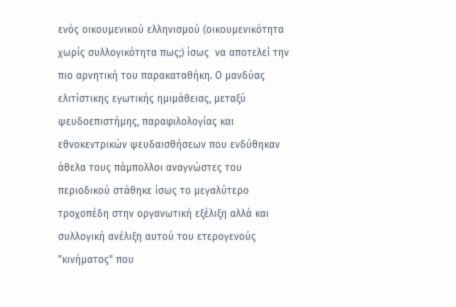ενός οικουμενικού ελληνισμού (οικουμενικότητα χωρίς συλλογικότητα πως;) ίσως  να αποτελεί την πιο αρνητική του παρακαταθήκη. Ο μανδύας ελιτίστικης εγωτικής ημιμάθειας, μεταξύ ψευδοεπιστήμης, παραφιλολογίας και εθνοκεντρικών ψευδαισθήσεων που ενδύθηκαν άθελα τους πάμπολλοι αναγνώστες του περιοδικού στάθηκε ίσως το μεγαλύτερο τροχοπέδη στην οργανωτική εξέλιξη αλλά και συλλογική ανέλιξη αυτού του ετερογενούς "κινήματος" που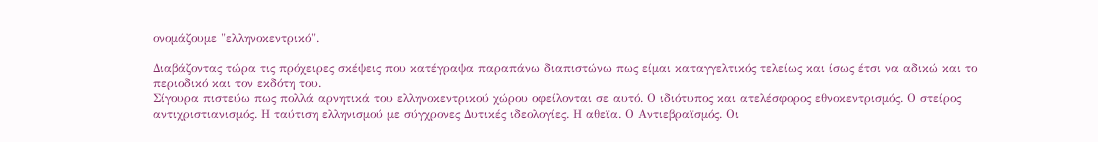ονομάζουμε "ελληνοκεντρικό".

Διαβάζοντας τώρα τις πρόχειρες σκέψεις που κατέγραψα παραπάνω διαπιστώνω πως είμαι καταγγελτικός τελείως και ίσως έτσι να αδικώ και το περιοδικό και τον εκδότη του.
Σίγουρα πιστεύω πως πολλά αρνητικά του ελληνοκεντρικού χώρου οφείλονται σε αυτό. Ο ιδιότυπος και ατελέσφορος εθνοκεντρισμός. Ο στείρος αντιχριστιανισμός. Η ταύτιση ελληνισμού με σύγχρονες Δυτικές ιδεολογίες. Η αθεϊα. Ο Αντιεβραϊσμός. Οι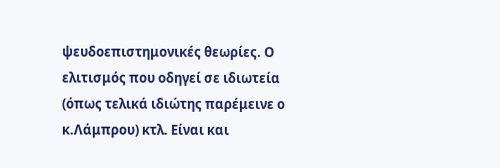ψευδοεπιστημονικές θεωρίες. Ο ελιτισμός που οδηγεί σε ιδιωτεία (όπως τελικά ιδιώτης παρέμεινε ο κ.Λάμπρου) κτλ. Είναι και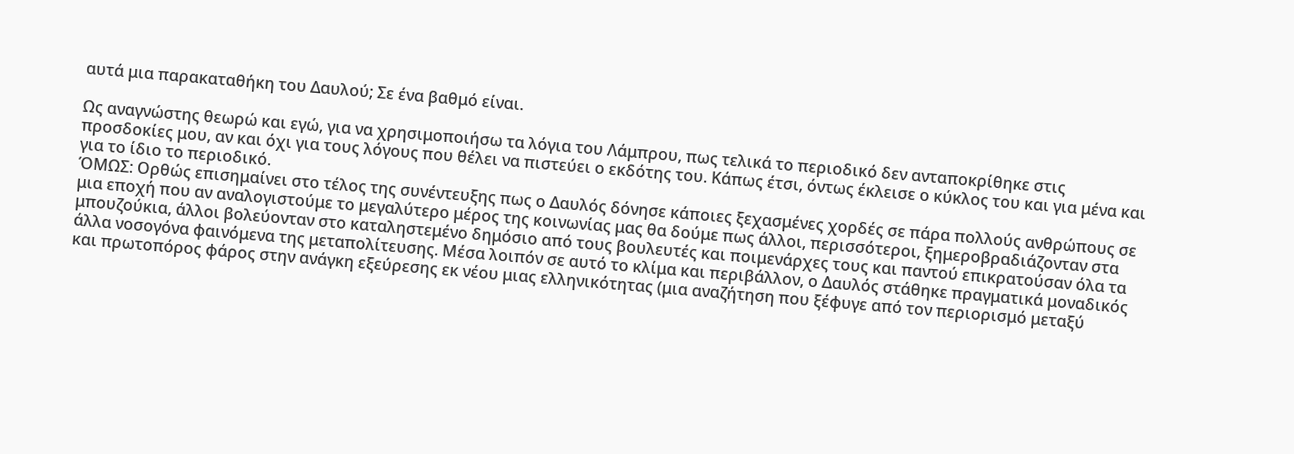αυτά μια παρακαταθήκη του Δαυλού; Σε ένα βαθμό είναι.

Ως αναγνώστης θεωρώ και εγώ, για να χρησιμοποιήσω τα λόγια του Λάμπρου, πως τελικά το περιοδικό δεν ανταποκρίθηκε στις προσδοκίες μου, αν και όχι για τους λόγους που θέλει να πιστεύει ο εκδότης του. Κάπως έτσι, όντως έκλεισε ο κύκλος του και για μένα και για το ίδιο το περιοδικό.
ΌΜΩΣ: Ορθώς επισημαίνει στο τέλος της συνέντευξης πως ο Δαυλός δόνησε κάποιες ξεχασμένες χορδές σε πάρα πολλούς ανθρώπους σε μια εποχή που αν αναλογιστούμε το μεγαλύτερο μέρος της κοινωνίας μας θα δούμε πως άλλοι, περισσότεροι, ξημεροβραδιάζονταν στα μπουζούκια, άλλοι βολεύονταν στο καταληστεμένο δημόσιο από τους βουλευτές και ποιμενάρχες τους και παντού επικρατούσαν όλα τα άλλα νοσογόνα φαινόμενα της μεταπολίτευσης. Μέσα λοιπόν σε αυτό το κλίμα και περιβάλλον, ο Δαυλός στάθηκε πραγματικά μοναδικός και πρωτοπόρος φάρος στην ανάγκη εξεύρεσης εκ νέου μιας ελληνικότητας (μια αναζήτηση που ξέφυγε από τον περιορισμό μεταξύ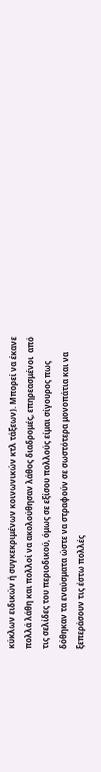κύκλων ειδικών ή συγκεκριμένων κοινωνικών κτλ τάξεων). Μπορεί να έκανε πολλά λάθη και πολλοί να ακολούθησαν λάθος διαδρομές, επηρεασμένοι  από τις σελίδες του περιοδικού, όμως σε εξίσου πολλούς είμαι σίγουρος πως δόθηκαν τα εναύσματα ώστε να στραφούν σε σωστότερα μονοπάτια και να ξεπεράσουν τις έστω πολλές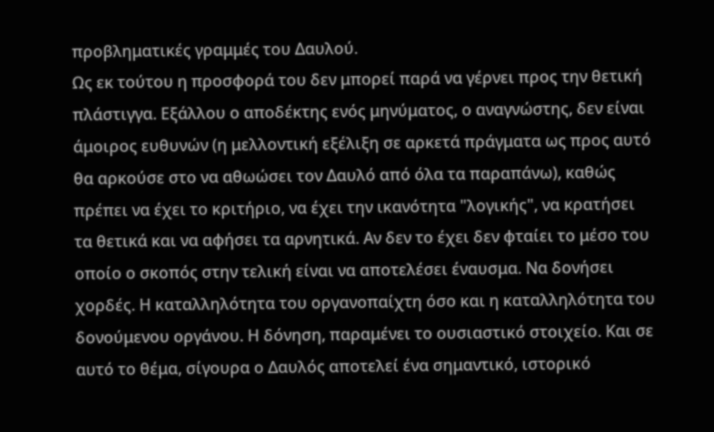προβληματικές γραμμές του Δαυλού.
Ως εκ τούτου η προσφορά του δεν μπορεί παρά να γέρνει προς την θετική πλάστιγγα. Εξάλλου ο αποδέκτης ενός μηνύματος, ο αναγνώστης, δεν είναι άμοιρος ευθυνών (η μελλοντική εξέλιξη σε αρκετά πράγματα ως προς αυτό θα αρκούσε στο να αθωώσει τον Δαυλό από όλα τα παραπάνω), καθώς πρέπει να έχει το κριτήριο, να έχει την ικανότητα "λογικής", να κρατήσει τα θετικά και να αφήσει τα αρνητικά. Αν δεν το έχει δεν φταίει το μέσο του οποίο ο σκοπός στην τελική είναι να αποτελέσει έναυσμα. Να δονήσει χορδές. Η καταλληλότητα του οργανοπαίχτη όσο και η καταλληλότητα του δονούμενου οργάνου. Η δόνηση, παραμένει το ουσιαστικό στοιχείο. Και σε αυτό το θέμα, σίγουρα ο Δαυλός αποτελεί ένα σημαντικό, ιστορικό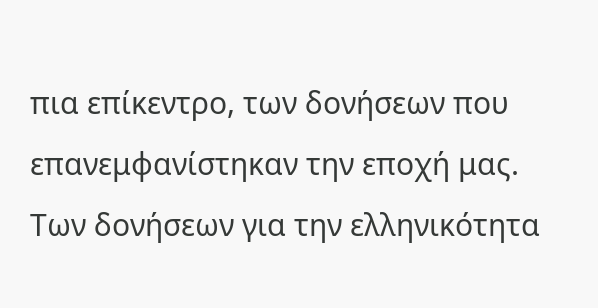πια επίκεντρο, των δονήσεων που επανεμφανίστηκαν την εποχή μας. Των δονήσεων για την ελληνικότητα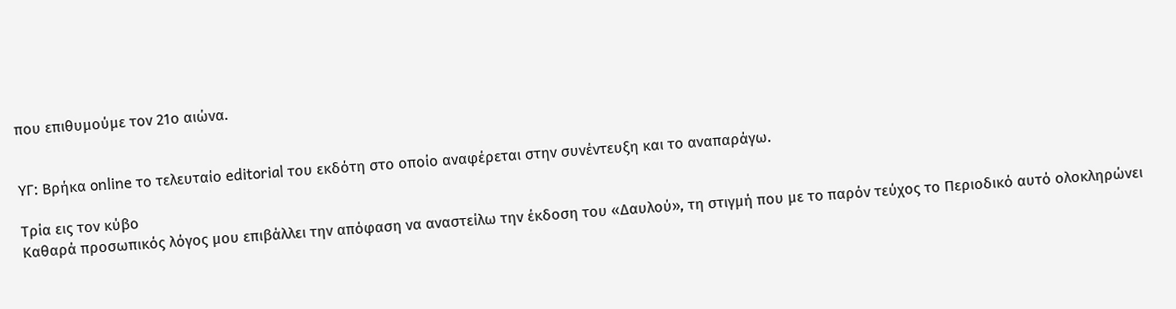που επιθυμούμε τον 21ο αιώνα.


ΥΓ: Βρήκα online το τελευταίο editorial του εκδότη στο οποίο αναφέρεται στην συνέντευξη και το αναπαράγω.

Τρία εις τον κύβο
Καθαρά προσωπικός λόγος μου επιβάλλει την απόφαση να αναστείλω την έκδοση του «Δαυλού», τη στιγμή που με το παρόν τεύχος το Περιοδικό αυτό ολοκληρώνει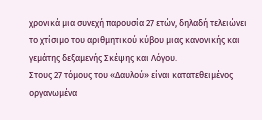χρονικά μια συνεχή παρουσία 27 ετών, δηλαδή τελειώνει το χτίσιμο του αριθμητικού κύβου μιας κανονικής και γεμάτης δεξαμενής Σκέψης και Λόγου.
Στους 27 τόμους του «Δαυλού» είναι κατατεθειμένος οργανωμένα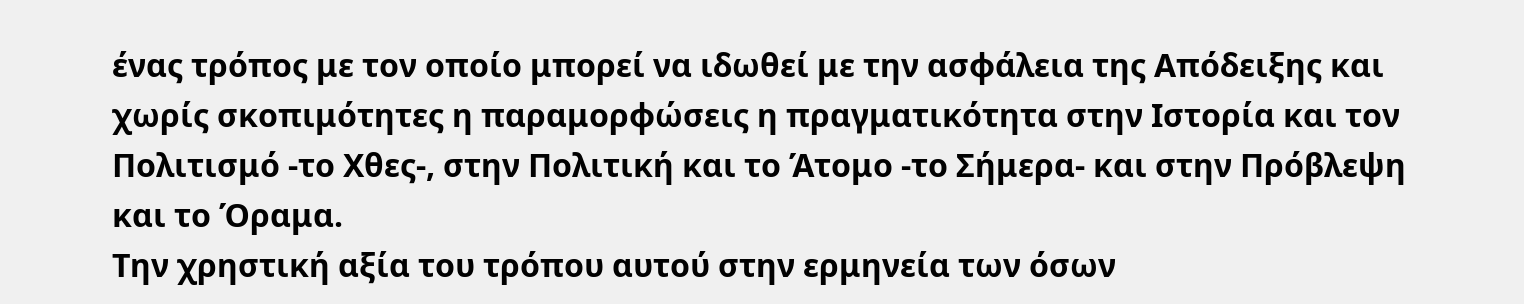ένας τρόπος με τον οποίο μπορεί να ιδωθεί με την ασφάλεια της Απόδειξης και χωρίς σκοπιμότητες η παραμορφώσεις η πραγματικότητα στην Ιστορία και τον Πολιτισμό -το Χθες-, στην Πολιτική και το Άτομο -το Σήμερα- και στην Πρόβλεψη και το Όραμα.
Την χρηστική αξία του τρόπου αυτού στην ερμηνεία των όσων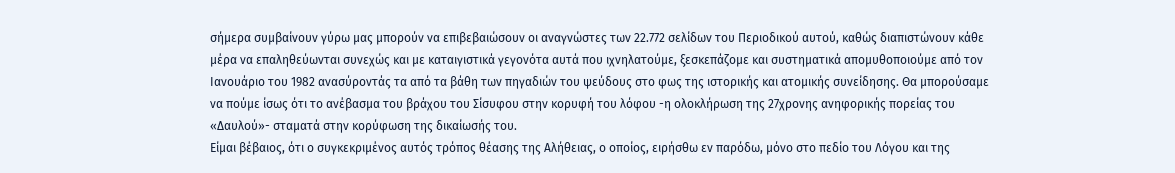σήμερα συμβαίνουν γύρω μας μπορούν να επιβεβαιώσουν οι αναγνώστες των 22.772 σελίδων του Περιοδικού αυτού, καθώς διαπιστώνουν κάθε μέρα να επαληθεύωνται συνεχώς και με καταιγιστικά γεγονότα αυτά που ιχνηλατούμε, ξεσκεπάζομε και συστηματικά απομυθοποιούμε από τον Ιανουάριο του 1982 ανασύροντάς τα από τα βάθη των πηγαδιών του ψεύδους στο φως της ιστορικής και ατομικής συνείδησης. Θα μπορούσαμε να πούμε ίσως ότι το ανέβασμα του βράχου του Σίσυφου στην κορυφή του λόφου -η ολοκλήρωση της 27χρονης ανηφορικής πορείας του «Δαυλού»- σταματά στην κορύφωση της δικαίωσής του.
Είμαι βέβαιος, ότι ο συγκεκριμένος αυτός τρόπος θέασης της Αλήθειας, ο οποίος, ειρήσθω εν παρόδω, μόνο στο πεδίο του Λόγου και της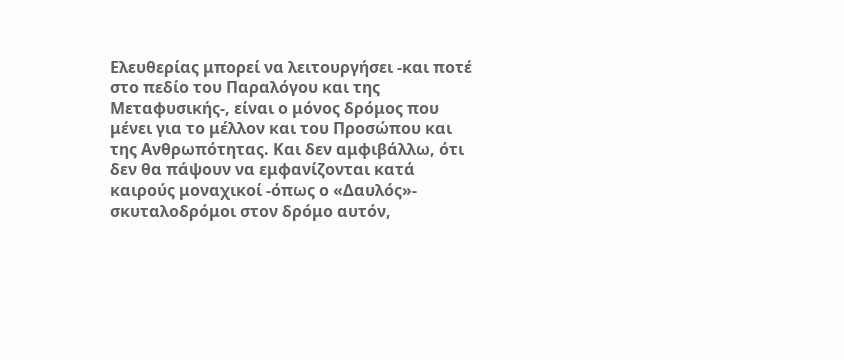Ελευθερίας μπορεί να λειτουργήσει -και ποτέ στο πεδίο του Παραλόγου και της Μεταφυσικής-, είναι ο μόνος δρόμος που μένει για το μέλλον και του Προσώπου και της Ανθρωπότητας. Και δεν αμφιβάλλω, ότι δεν θα πάψουν να εμφανίζονται κατά καιρούς μοναχικοί -όπως ο «Δαυλός»- σκυταλοδρόμοι στον δρόμο αυτόν,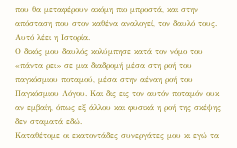που θα μεταφέρουν ακόμη πιο μπροστά, και στην απόσταση που στον καθένα αναλογεί, τον δαυλό τους. Αυτό λέει η Ιστορία.
Ο δικός μου δαυλός κολύμπησε κατά τον νόμο του «πάντα ρει» σε μια διαδρομή μέσα στη ροή του παγκόσμιου ποταμού, μέσα στην αέναη ροή του Παγκόσμιου Λόγου. Και δις εις τον αυτόν ποταμόν ουκ αν εμβαίη, όπως εξ άλλου και φυσικά η ροή της σκέψης δεν σταματά εδώ.
Καταθέτομε οι εκατοντάδες συνεργάτες μου κι εγώ τα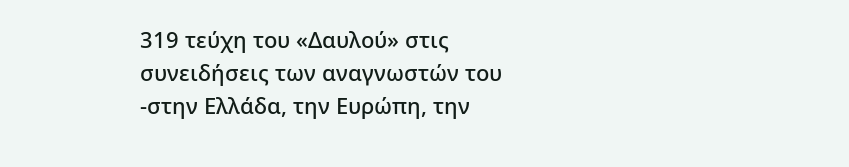319 τεύχη του «Δαυλού» στις συνειδήσεις των αναγνωστών του -στην Ελλάδα, την Ευρώπη, την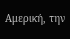Αμερική, την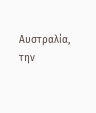Αυστραλία, την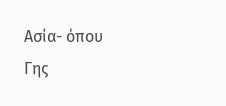Ασία- όπου Γης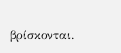βρίσκονται.